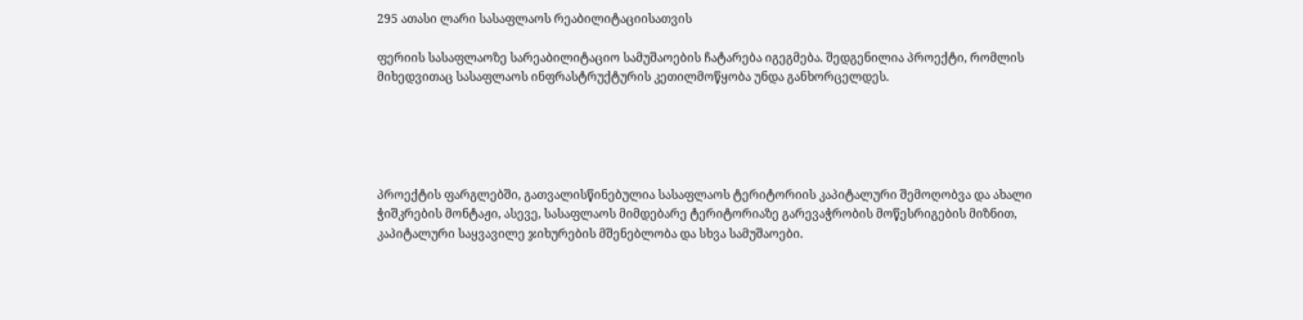295 ათასი ლარი სასაფლაოს რეაბილიტაციისათვის

ფერიის სასაფლაოზე სარეაბილიტაციო სამუშაოების ჩატარება იგეგმება. შედგენილია პროექტი, რომლის მიხედვითაც სასაფლაოს ინფრასტრუქტურის კეთილმოწყობა უნდა განხორცელდეს.





პროექტის ფარგლებში, გათვალისწინებულია სასაფლაოს ტერიტორიის კაპიტალური შემოღობვა და ახალი ჭიშკრების მონტაჟი, ასევე, სასაფლაოს მიმდებარე ტერიტორიაზე გარევაჭრობის მოწესრიგების მიზნით, კაპიტალური საყვავილე ჯიხურების მშენებლობა და სხვა სამუშაოები.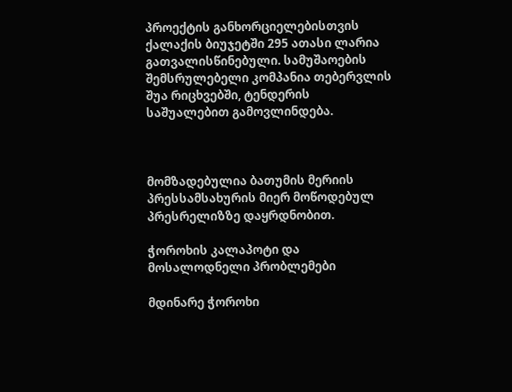პროექტის განხორციელებისთვის ქალაქის ბიუჯეტში 295 ათასი ლარია გათვალისწინებული. სამუშაოების შემსრულებელი კომპანია თებერვლის შუა რიცხვებში, ტენდერის საშუალებით გამოვლინდება.



მომზადებულია ბათუმის მერიის პრესსამსახურის მიერ მოწოდებულ პრესრელიზზე დაყრდნობით.

ჭოროხის კალაპოტი და მოსალოდნელი პრობლემები

მდინარე ჭოროხი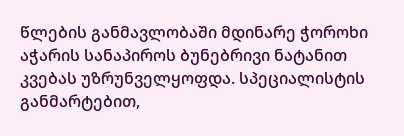წლების განმავლობაში მდინარე ჭოროხი აჭარის სანაპიროს ბუნებრივი ნატანით კვებას უზრუნველყოფდა. სპეციალისტის განმარტებით,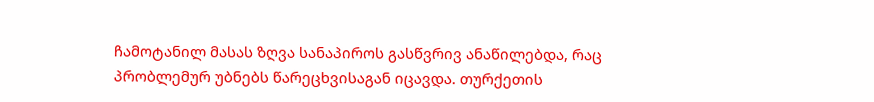ჩამოტანილ მასას ზღვა სანაპიროს გასწვრივ ანაწილებდა, რაც პრობლემურ უბნებს წარეცხვისაგან იცავდა. თურქეთის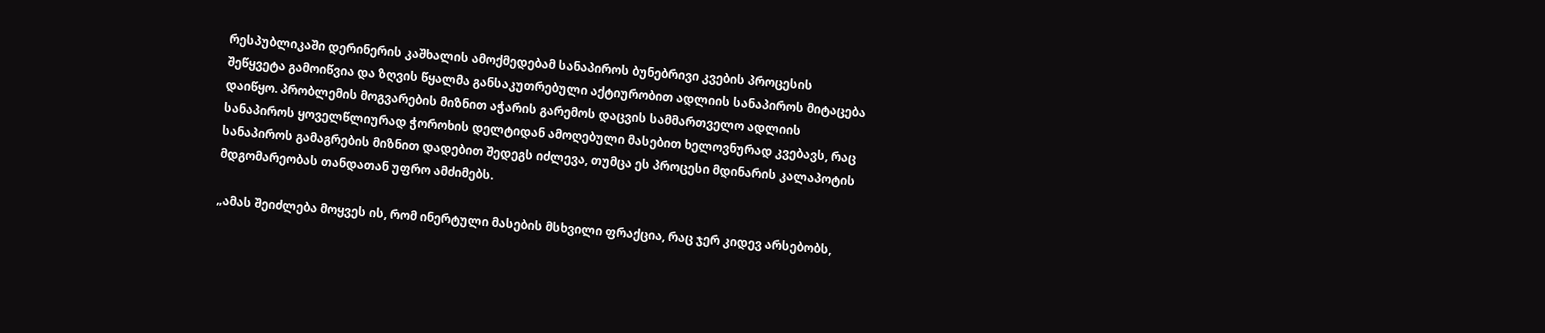რესპუბლიკაში დერინერის კაშხალის ამოქმედებამ სანაპიროს ბუნებრივი კვების პროცესის შეწყვეტა გამოიწვია და ზღვის წყალმა განსაკუთრებული აქტიურობით ადლიის სანაპიროს მიტაცება დაიწყო. პრობლემის მოგვარების მიზნით აჭარის გარემოს დაცვის სამმართველო ადლიის სანაპიროს ყოველწლიურად ჭოროხის დელტიდან ამოღებული მასებით ხელოვნურად კვებავს, რაც სანაპიროს გამაგრების მიზნით დადებით შედეგს იძლევა, თუმცა ეს პროცესი მდინარის კალაპოტის მდგომარეობას თანდათან უფრო ამძიმებს.

„ამას შეიძლება მოყვეს ის, რომ ინერტული მასების მსხვილი ფრაქცია, რაც ჯერ კიდევ არსებობს,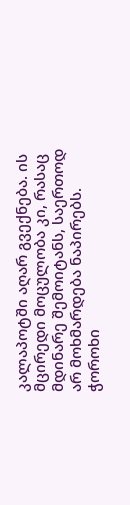კალაპოტში აღარ გვექნება. ის მცირედი მოცულობა კი, რასაც მდინარე შემოიტანს, საერთოდ არ მოხმარდება ნაპირებს. ჭოროხი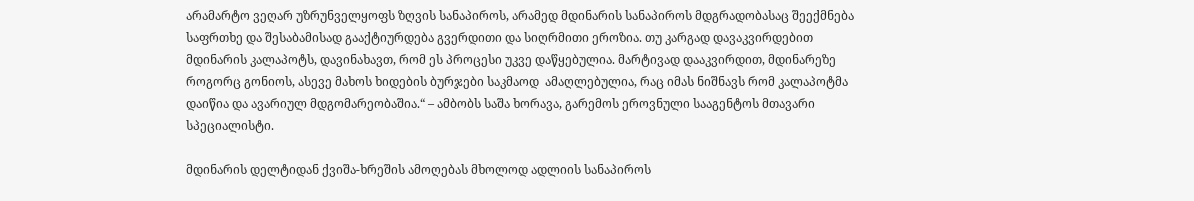არამარტო ვეღარ უზრუნველყოფს ზღვის სანაპიროს, არამედ მდინარის სანაპიროს მდგრადობასაც შეექმნება საფრთხე და შესაბამისად გააქტიურდება გვერდითი და სიღრმითი ეროზია. თუ კარგად დავაკვირდებით მდინარის კალაპოტს, დავინახავთ, რომ ეს პროცესი უკვე დაწყებულია. მარტივად დააკვირდით, მდინარეზე როგორც გონიოს, ასევე მახოს ხიდების ბურჯები საკმაოდ  ამაღლებულია, რაც იმას ნიშნავს რომ კალაპოტმა დაიწია და ავარიულ მდგომარეობაშია.“ – ამბობს საშა ხორავა, გარემოს ეროვნული სააგენტოს მთავარი სპეციალისტი.

მდინარის დელტიდან ქვიშა-ხრეშის ამოღებას მხოლოდ ადლიის სანაპიროს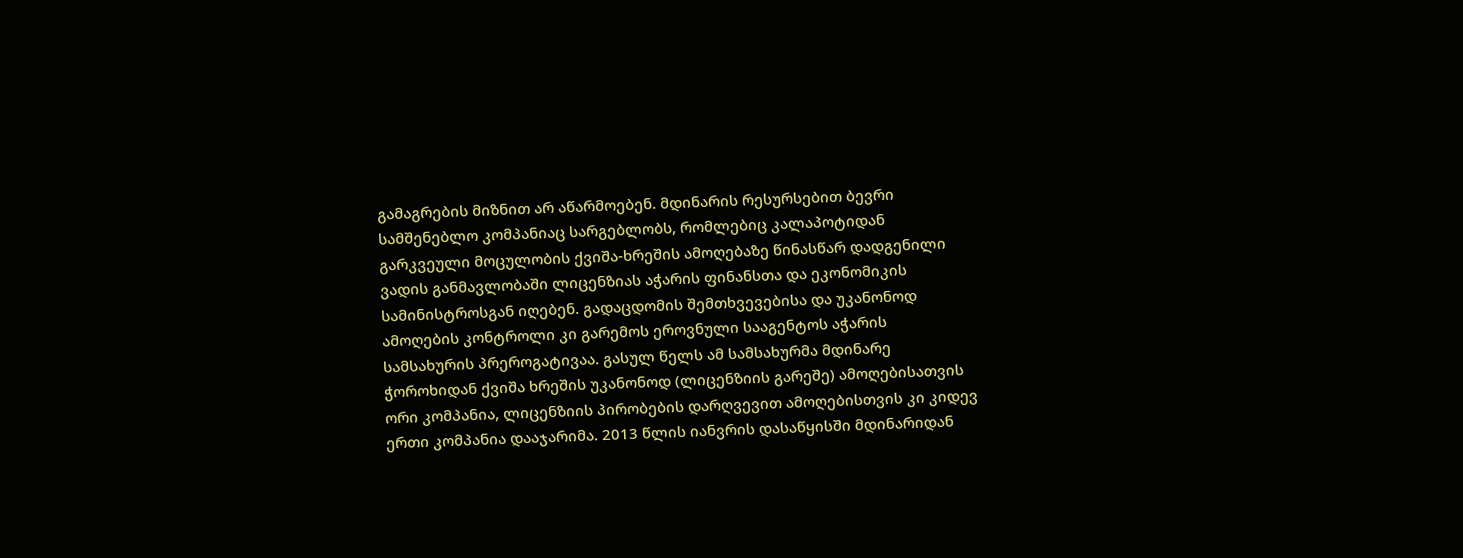გამაგრების მიზნით არ აწარმოებენ. მდინარის რესურსებით ბევრი სამშენებლო კომპანიაც სარგებლობს, რომლებიც კალაპოტიდან გარკვეული მოცულობის ქვიშა-ხრეშის ამოღებაზე წინასწარ დადგენილი ვადის განმავლობაში ლიცენზიას აჭარის ფინანსთა და ეკონომიკის სამინისტროსგან იღებენ. გადაცდომის შემთხვევებისა და უკანონოდ ამოღების კონტროლი კი გარემოს ეროვნული სააგენტოს აჭარის სამსახურის პრეროგატივაა. გასულ წელს ამ სამსახურმა მდინარე ჭოროხიდან ქვიშა ხრეშის უკანონოდ (ლიცენზიის გარეშე) ამოღებისათვის ორი კომპანია, ლიცენზიის პირობების დარღვევით ამოღებისთვის კი კიდევ ერთი კომპანია დააჯარიმა. 2013 წლის იანვრის დასაწყისში მდინარიდან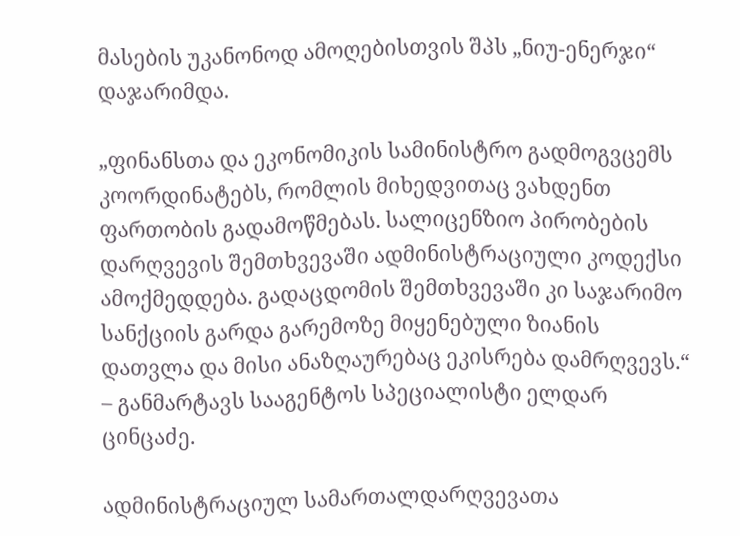მასების უკანონოდ ამოღებისთვის შპს „ნიუ-ენერჯი“ დაჯარიმდა.

„ფინანსთა და ეკონომიკის სამინისტრო გადმოგვცემს კოორდინატებს, რომლის მიხედვითაც ვახდენთ ფართობის გადამოწმებას. სალიცენზიო პირობების დარღვევის შემთხვევაში ადმინისტრაციული კოდექსი ამოქმედდება. გადაცდომის შემთხვევაში კი საჯარიმო სანქციის გარდა გარემოზე მიყენებული ზიანის დათვლა და მისი ანაზღაურებაც ეკისრება დამრღვევს.“ – განმარტავს სააგენტოს სპეციალისტი ელდარ ცინცაძე.

ადმინისტრაციულ სამართალდარღვევათა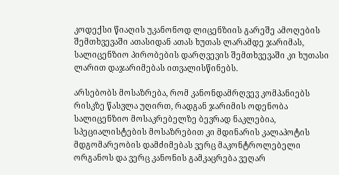კოდექსი წიაღის უკანონოდ ლიცენზიის გარეშე ამოღების შემთხვევაში ათასიდან ათას ხუთას ლარამდე ჯარიმას, სალიცენზიო პირობების დარღვევის შემთხვევაში კი ხუთასი ლარით დაჯარიმებას ითვალისწინებს.

არსებობს მოსაზრება, რომ კანონდამრღვევ კომპანიებს რისკზე წასვლა უღირთ, რადგან ჯარიმის ოდენობა სალიცენზიო მოსაკრებელზე ბევრად ნაკლებია, სპეციალისტების მოსაზრებით კი მდინარის კალაპოტის მდგომარეობის დამძიმებას ვერც მაკონტროლებელი ორგანოს და ვერც კანონის გამკაცრება ვეღარ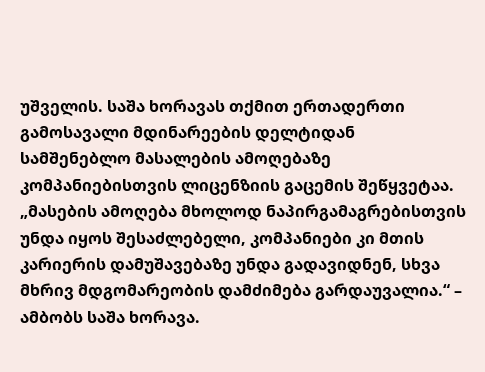უშველის. საშა ხორავას თქმით ერთადერთი გამოსავალი მდინარეების დელტიდან სამშენებლო მასალების ამოღებაზე კომპანიებისთვის ლიცენზიის გაცემის შეწყვეტაა. „მასების ამოღება მხოლოდ ნაპირგამაგრებისთვის უნდა იყოს შესაძლებელი, კომპანიები კი მთის კარიერის დამუშავებაზე უნდა გადავიდნენ, სხვა მხრივ მდგომარეობის დამძიმება გარდაუვალია.“ – ამბობს საშა ხორავა.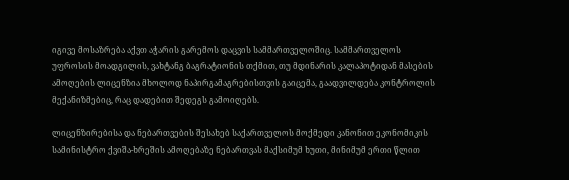იგივე მოსაზრება აქვთ აჭარის გარემოს დაცვის სამმართველოშიც. სამმართველოს უფროსის მოადგილის, ვახტანგ ბაგრატიონის თქმით, თუ მდინარის კალაპოტიდან მასების ამოღების ლიცენზია მხოლოდ ნაპირგამაგრებისთვის გაიცემა, გაადვილდება კონტროლის მექანიზმებიც, რაც დადებით შედეგს გამოიღებს.

ლიცენზირებისა და ნებართვების შესახებ საქართველოს მოქმედი კანონით ეკონომიკის სამინისტრო ქვიშა-ხრეშის ამოღებაზე ნებართვას მაქსიმუმ ხუთი, მინიმუმ ერთი წლით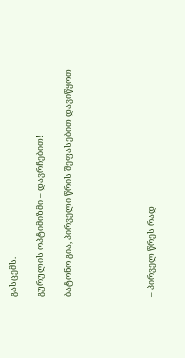გასცემს.

გურულის ოპტიმიზმი – დავრჩებით!

ბატონო გია, პირველი წრის შეფასებით დავიწყოთ





– პირველ წრეს რად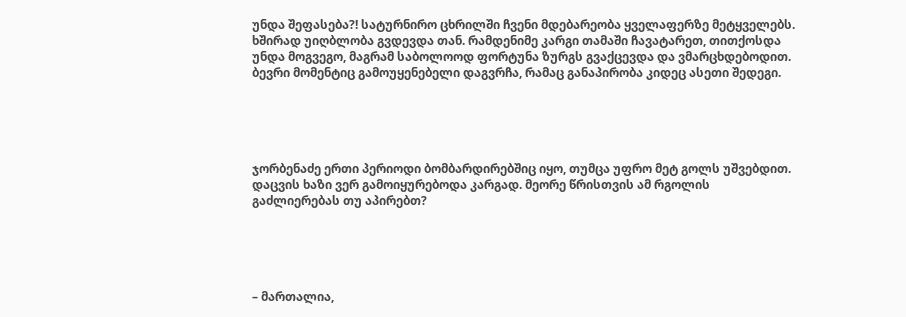უნდა შეფასება?! სატურნირო ცხრილში ჩვენი მდებარეობა ყველაფერზე მეტყველებს. ხშირად უიღბლობა გვდევდა თან. რამდენიმე კარგი თამაში ჩავატარეთ, თითქოსდა უნდა მოგვეგო, მაგრამ საბოლოოდ ფორტუნა ზურგს გვაქცევდა და ვმარცხდებოდით. ბევრი მომენტიც გამოუყენებელი დაგვრჩა, რამაც განაპირობა კიდეც ასეთი შედეგი.





ჯორბენაძე ერთი პერიოდი ბომბარდირებშიც იყო, თუმცა უფრო მეტ გოლს უშვებდით. დაცვის ხაზი ვერ გამოიყურებოდა კარგად. მეორე წრისთვის ამ რგოლის გაძლიერებას თუ აპირებთ?





– მართალია,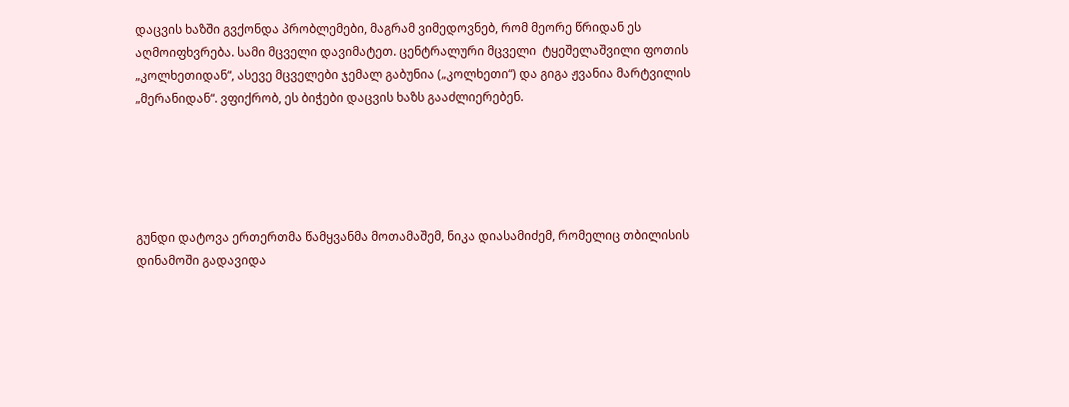დაცვის ხაზში გვქონდა პრობლემები, მაგრამ ვიმედოვნებ, რომ მეორე წრიდან ეს აღმოიფხვრება. სამი მცველი დავიმატეთ. ცენტრალური მცველი  ტყეშელაშვილი ფოთის „კოლხეთიდან“, ასევე მცველები ჯემალ გაბუნია („კოლხეთი“) და გიგა ჟვანია მარტვილის „მერანიდან“. ვფიქრობ, ეს ბიჭები დაცვის ხაზს გააძლიერებენ.





გუნდი დატოვა ერთერთმა წამყვანმა მოთამაშემ, ნიკა დიასამიძემ, რომელიც თბილისის დინამოში გადავიდა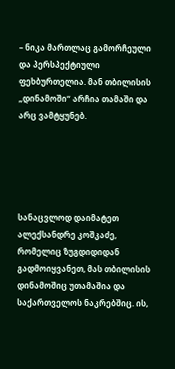– ნიკა მართლაც გამორჩეული და პერსპექტიული ფეხბურთელია. მან თბილისის „დინამოში“ არჩია თამაში და არც ვამტყუნებ.





სანაცვლოდ დაიმატეთ ალექსანდრე კოშკაძე, რომელიც ზუგდიდიდან გადმოიყვანეთ, მას თბილისის დინამოშიც უთამაშია და საქართველოს ნაკრებშიც. ის,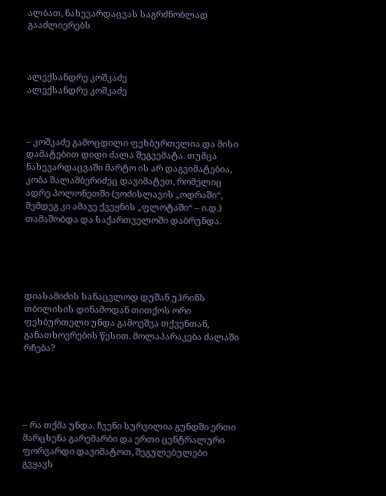ალბათ, ნახევარდაცვას საგრძნობლად გააძლიერებს



ალექსანდრე კოშკაძე
ალექსანდრე კოშკაძე



– კოშკაძე გამოცდილი ფეხბურთელია და მისი დამატებით დიდი ძალა შეგვემატა. თუმცა ნახევარდაცვაში მარტო ის არ დაგვიმატებია, კობა შალამბერიძეც დავიმატეთ, რომელიც ადრე პოლონეთში (ვოძისლავის „ოდრაში“, შემდეგ კი ამავე ქვეყნის „ფლოტაში“ – ი.დ.) თამაშობდა და საქართველოში დაბრუნდა.





დიასამიძის სანაცვლოდ დუშან უჰრინს თბილისის დინამოდან თითქოს ორი ფეხბურთელი უნდა გამოეშვა თქვენთან, განათხოვრების წესით. მოლაპარაკება ძალაში რჩება?





– რა თქმა უნდა. ჩვენი სურვილია გუნდში ერთი მარცხენა გარემარბი და ერთი ცენტრალური ფორვარდი დავიმატოთ, შეგულებულები გვყავს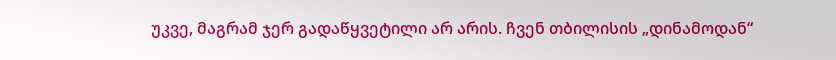უკვე, მაგრამ ჯერ გადაწყვეტილი არ არის. ჩვენ თბილისის „დინამოდან“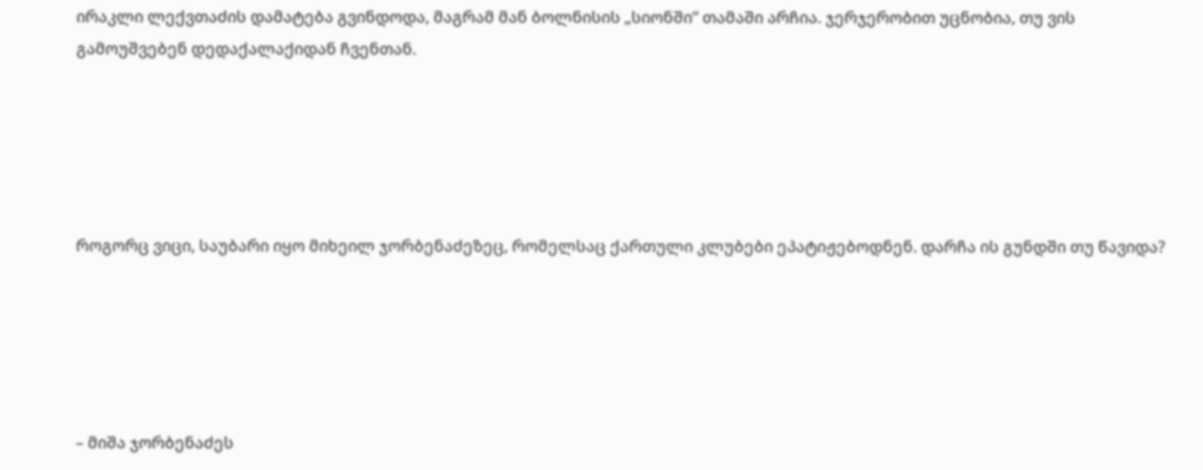ირაკლი ლექვთაძის დამატება გვინდოდა, მაგრამ მან ბოლნისის „სიონში“ თამაში არჩია. ჯერჯერობით უცნობია, თუ ვის გამოუშვებენ დედაქალაქიდან ჩვენთან.





როგორც ვიცი, საუბარი იყო მიხეილ ჯორბენაძეზეც, რომელსაც ქართული კლუბები ეპატიჟებოდნენ. დარჩა ის გუნდში თუ წავიდა?





– მიშა ჯორბენაძეს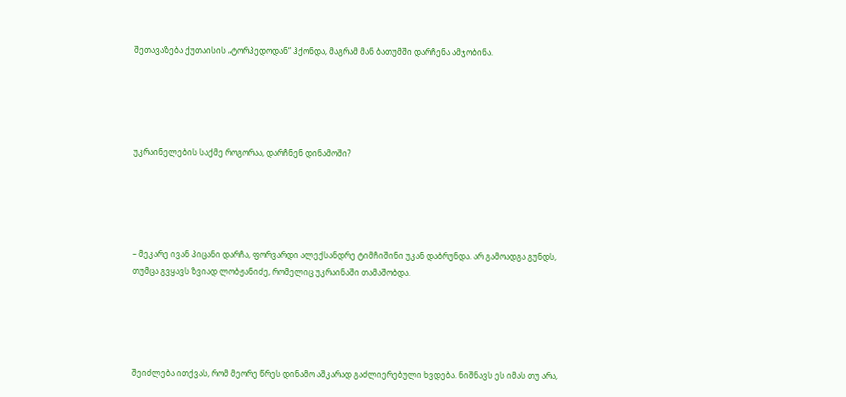შეთავაზება ქუთაისის „ტორპედოდან“ ჰქონდა, მაგრამ მან ბათუმში დარჩენა ამჯობინა.





უკრაინელების საქმე როგორაა, დარჩნენ დინამოში?





– მეკარე ივან პიცანი დარჩა, ფორვარდი ალექსანდრე ტიმჩიშინი უკან დაბრუნდა. არ გამოადგა გუნდს, თუმცა გვყავს ზვიად ლობჟანიძე, რომელიც უკრაინაში თამაშობდა.





შეიძლება ითქვას, რომ მეორე წრეს დინამო აშკარად გაძლიერებული ხვდება. ნიშნავს ეს იმას თუ არა,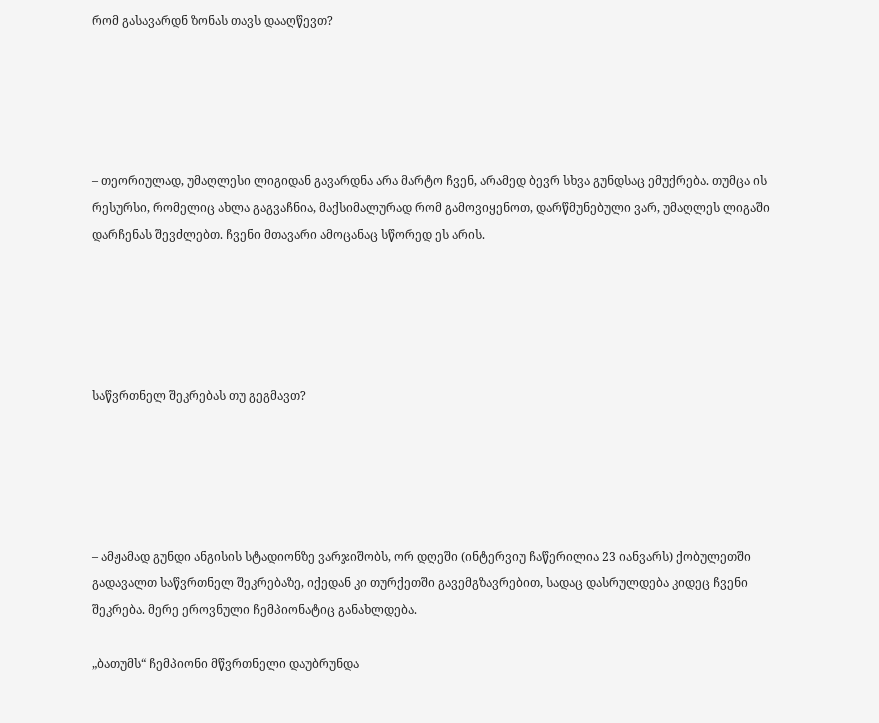რომ გასავარდნ ზონას თავს დააღწევთ?





– თეორიულად, უმაღლესი ლიგიდან გავარდნა არა მარტო ჩვენ, არამედ ბევრ სხვა გუნდსაც ემუქრება. თუმცა ის რესურსი, რომელიც ახლა გაგვაჩნია, მაქსიმალურად რომ გამოვიყენოთ, დარწმუნებული ვარ, უმაღლეს ლიგაში დარჩენას შევძლებთ. ჩვენი მთავარი ამოცანაც სწორედ ეს არის.





საწვრთნელ შეკრებას თუ გეგმავთ?





– ამჟამად გუნდი ანგისის სტადიონზე ვარჯიშობს, ორ დღეში (ინტერვიუ ჩაწერილია 23 იანვარს) ქობულეთში გადავალთ საწვრთნელ შეკრებაზე, იქედან კი თურქეთში გავემგზავრებით, სადაც დასრულდება კიდეც ჩვენი შეკრება. მერე ეროვნული ჩემპიონატიც განახლდება.

„ბათუმს“ ჩემპიონი მწვრთნელი დაუბრუნდა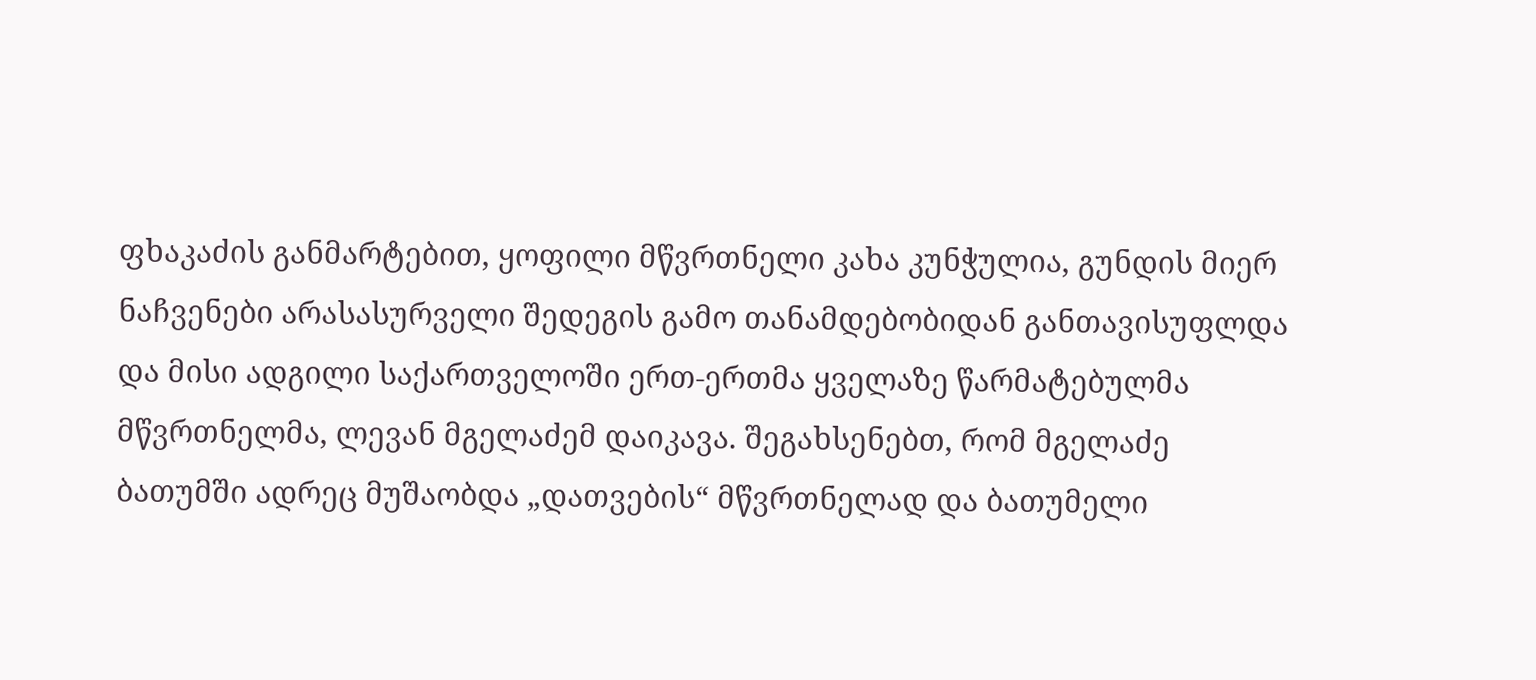ფხაკაძის განმარტებით, ყოფილი მწვრთნელი კახა კუნჭულია, გუნდის მიერ ნაჩვენები არასასურველი შედეგის გამო თანამდებობიდან განთავისუფლდა და მისი ადგილი საქართველოში ერთ-ერთმა ყველაზე წარმატებულმა მწვრთნელმა, ლევან მგელაძემ დაიკავა. შეგახსენებთ, რომ მგელაძე ბათუმში ადრეც მუშაობდა „დათვების“ მწვრთნელად და ბათუმელი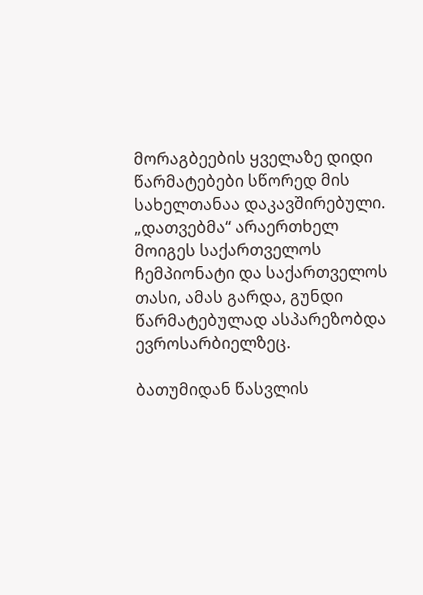მორაგბეების ყველაზე დიდი წარმატებები სწორედ მის სახელთანაა დაკავშირებული. „დათვებმა“ არაერთხელ მოიგეს საქართველოს ჩემპიონატი და საქართველოს თასი, ამას გარდა, გუნდი წარმატებულად ასპარეზობდა ევროსარბიელზეც.

ბათუმიდან წასვლის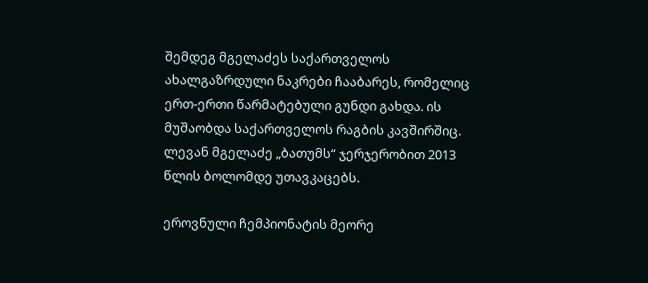შემდეგ მგელაძეს საქართველოს ახალგაზრდული ნაკრები ჩააბარეს, რომელიც ერთ-ერთი წარმატებული გუნდი გახდა. ის მუშაობდა საქართველოს რაგბის კავშირშიც. ლევან მგელაძე „ბათუმს“ ჯერჯერობით 2013 წლის ბოლომდე უთავკაცებს.

ეროვნული ჩემპიონატის მეორე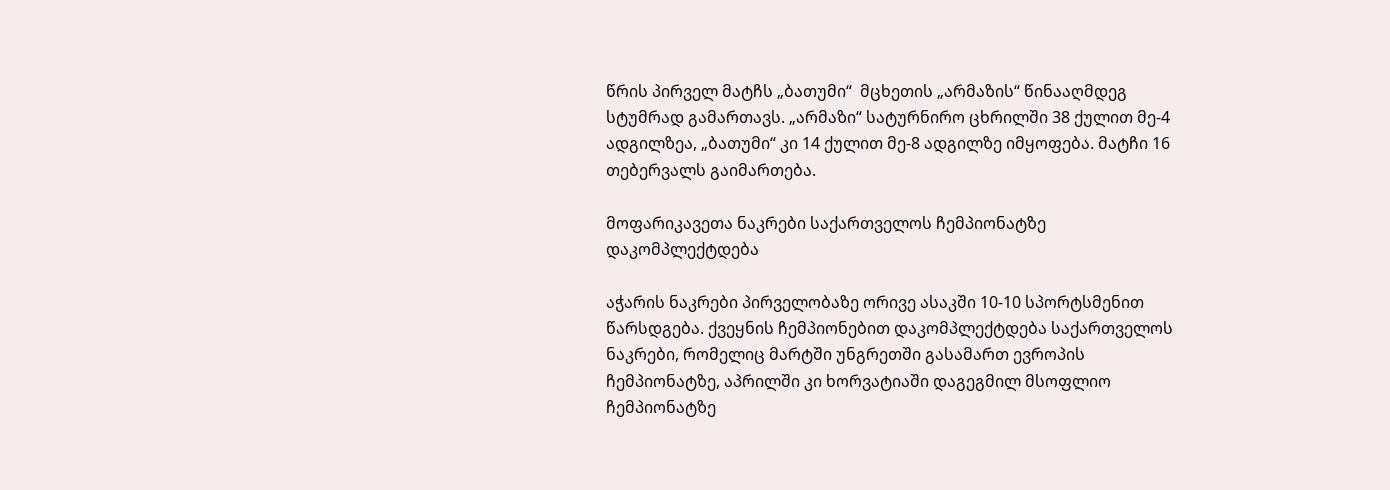წრის პირველ მატჩს „ბათუმი“  მცხეთის „არმაზის“ წინააღმდეგ სტუმრად გამართავს. „არმაზი“ სატურნირო ცხრილში 38 ქულით მე-4 ადგილზეა, „ბათუმი“ კი 14 ქულით მე-8 ადგილზე იმყოფება. მატჩი 16 თებერვალს გაიმართება.

მოფარიკავეთა ნაკრები საქართველოს ჩემპიონატზე დაკომპლექტდება

აჭარის ნაკრები პირველობაზე ორივე ასაკში 10-10 სპორტსმენით წარსდგება. ქვეყნის ჩემპიონებით დაკომპლექტდება საქართველოს ნაკრები, რომელიც მარტში უნგრეთში გასამართ ევროპის ჩემპიონატზე, აპრილში კი ხორვატიაში დაგეგმილ მსოფლიო ჩემპიონატზე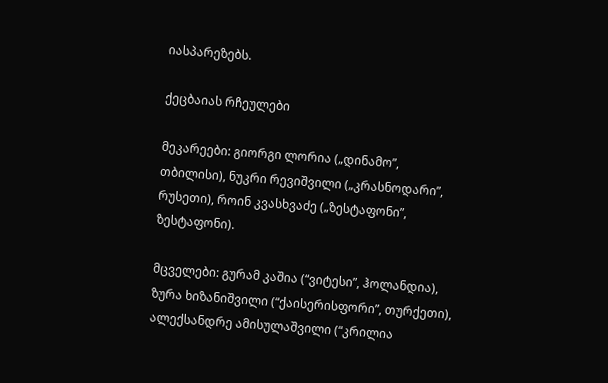იასპარეზებს.

ქეცბაიას რჩეულები

მეკარეები: გიორგი ლორია („დინამო”, თბილისი), ნუკრი რევიშვილი („კრასნოდარი”, რუსეთი), როინ კვასხვაძე („ზესტაფონი”, ზესტაფონი).

მცველები: გურამ კაშია (“ვიტესი”, ჰოლანდია), ზურა ხიზანიშვილი (“ქაისერისფორი”, თურქეთი), ალექსანდრე ამისულაშვილი (“კრილია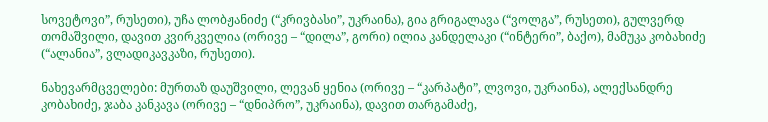სოვეტოვი”, რუსეთი), უჩა ლობჟანიძე (“კრივბასი”, უკრაინა), გია გრიგალავა (“ვოლგა”, რუსეთი), გულვერდ თომაშვილი, დავით კვირკველია (ორივე – “დილა”, გორი) ილია კანდელაკი (“ინტერი”, ბაქო), მამუკა კობახიძე (“ალანია”, ვლადიკავკაზი, რუსეთი).

ნახევარმცველები: მურთაზ დაუშვილი, ლევან ყენია (ორივე – “კარპატი”, ლვოვი, უკრაინა), ალექსანდრე კობახიძე, ჯაბა კანკავა (ორივე – “დნიპრო”, უკრაინა), დავით თარგამაძე,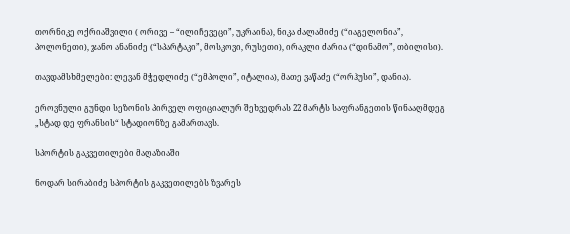თორნიკე ოქრიაშვილი ( ორივე – “ილიჩევეცი”, უკრაინა), ნიკა ძალამიძე (“იაგელონია”, პოლონეთი), ჯანო ანანიძე (“სპარტაკი”, მოსკოვი, რუსეთი), ირაკლი ძარია (“დინამო”, თბილისი).

თავდამსხმელები: ლევან მჭედლიძე (“ემპოლი”, იტალია), მათე ვაწაძე (“ორჰუსი”, დანია).

ეროვნული გუნდი სეზონის პირველ ოფიციალურ შეხვედრას 22 მარტს საფრანგეთის წინააღმდეგ „სტად დე ფრანსის“ სტადიონზე გამართავს.

სპორტის გაკვეთილები მაღაზიაში

ნოდარ სირაბიძე სპორტის გაკვეთილებს ზვარეს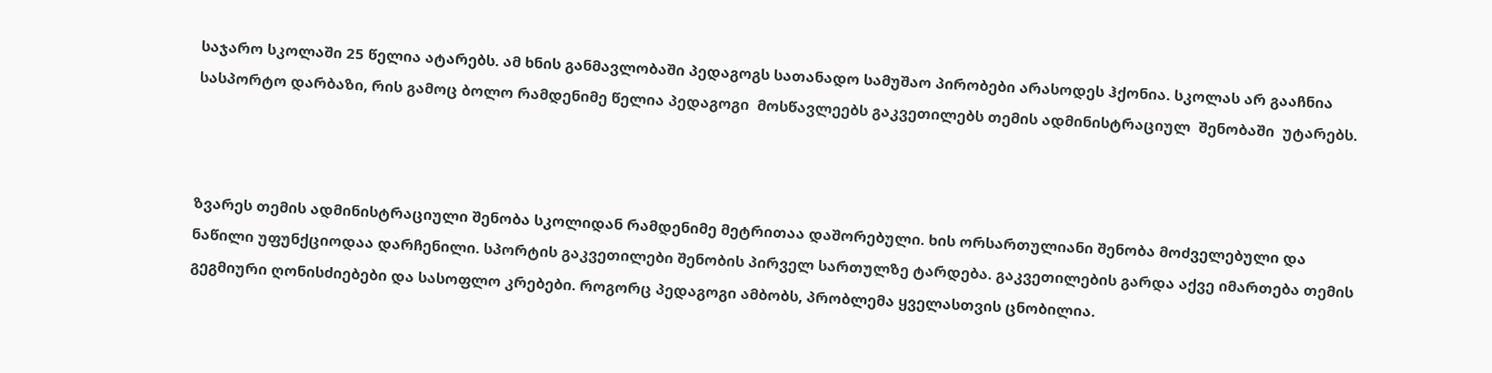საჯარო სკოლაში 25 წელია ატარებს. ამ ხნის განმავლობაში პედაგოგს სათანადო სამუშაო პირობები არასოდეს ჰქონია. სკოლას არ გააჩნია სასპორტო დარბაზი, რის გამოც ბოლო რამდენიმე წელია პედაგოგი  მოსწავლეებს გაკვეთილებს თემის ადმინისტრაციულ  შენობაში  უტარებს.



ზვარეს თემის ადმინისტრაციული შენობა სკოლიდან რამდენიმე მეტრითაა დაშორებული. ხის ორსართულიანი შენობა მოძველებული და ნაწილი უფუნქციოდაა დარჩენილი. სპორტის გაკვეთილები შენობის პირველ სართულზე ტარდება. გაკვეთილების გარდა აქვე იმართება თემის გეგმიური ღონისძიებები და სასოფლო კრებები. როგორც პედაგოგი ამბობს, პრობლემა ყველასთვის ცნობილია.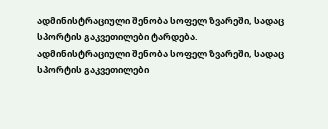ადმინისტრაციული შენობა სოფელ ზვარეში, სადაც სპორტის გაკვეთილები ტარდება.
ადმინისტრაციული შენობა სოფელ ზვარეში, სადაც სპორტის გაკვეთილები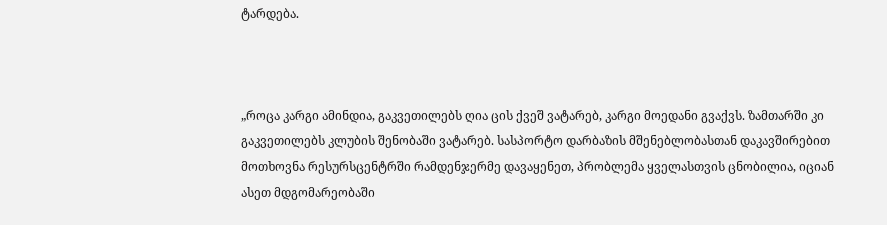ტარდება.



„როცა კარგი ამინდია, გაკვეთილებს ღია ცის ქვეშ ვატარებ, კარგი მოედანი გვაქვს. ზამთარში კი გაკვეთილებს კლუბის შენობაში ვატარებ. სასპორტო დარბაზის მშენებლობასთან დაკავშირებით მოთხოვნა რესურსცენტრში რამდენჯერმე დავაყენეთ, პრობლემა ყველასთვის ცნობილია, იციან ასეთ მდგომარეობაში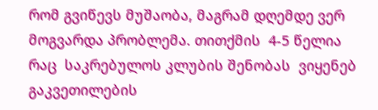რომ გვიწევს მუშაობა, მაგრამ დღემდე ვერ მოგვარდა პრობლემა. თითქმის  4-5 წელია რაც  საკრებულოს კლუბის შენობას  ვიყენებ გაკვეთილების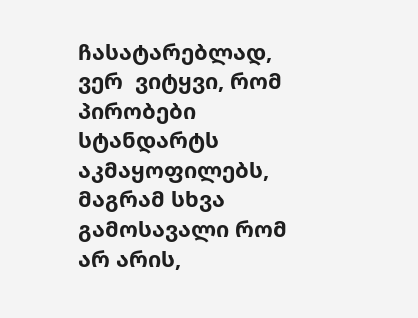ჩასატარებლად, ვერ  ვიტყვი, რომ პირობები სტანდარტს აკმაყოფილებს, მაგრამ სხვა გამოსავალი რომ არ არის,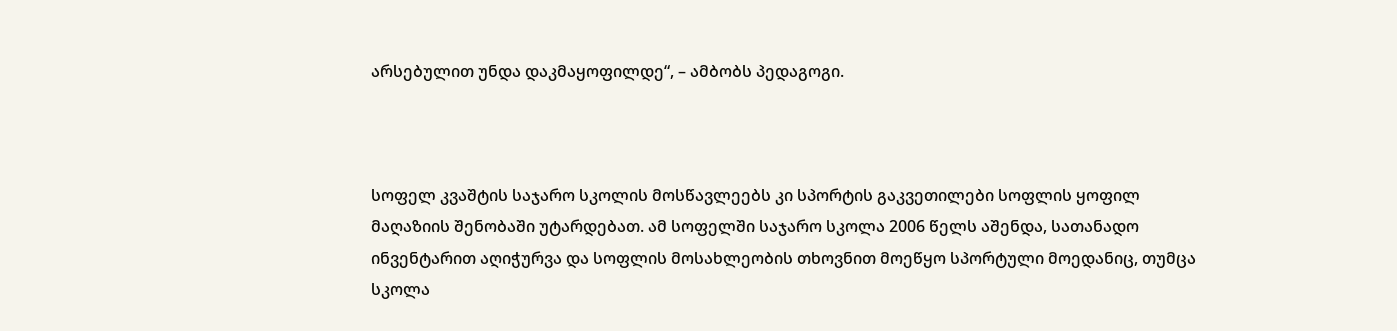არსებულით უნდა დაკმაყოფილდე“, – ამბობს პედაგოგი.



სოფელ კვაშტის საჯარო სკოლის მოსწავლეებს კი სპორტის გაკვეთილები სოფლის ყოფილ მაღაზიის შენობაში უტარდებათ. ამ სოფელში საჯარო სკოლა 2006 წელს აშენდა, სათანადო ინვენტარით აღიჭურვა და სოფლის მოსახლეობის თხოვნით მოეწყო სპორტული მოედანიც, თუმცა სკოლა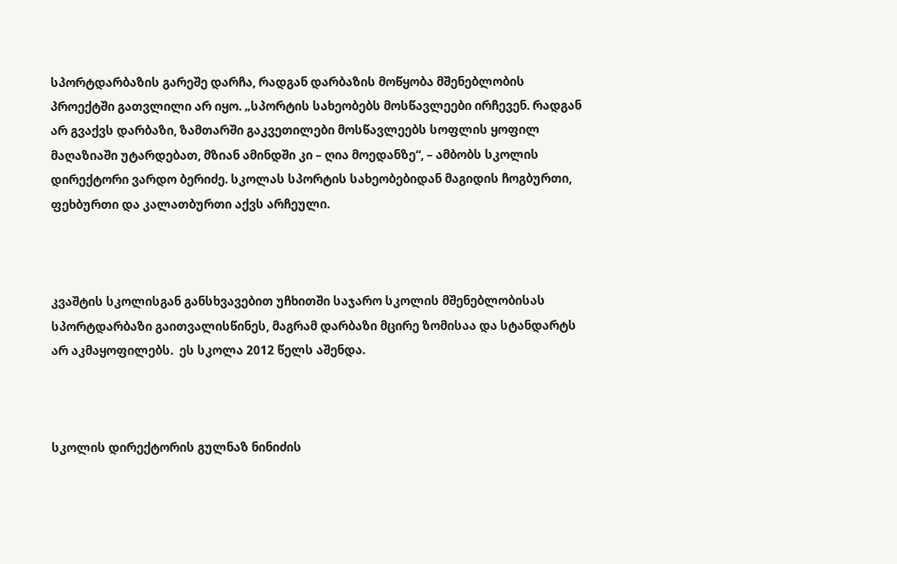სპორტდარბაზის გარეშე დარჩა, რადგან დარბაზის მოწყობა მშენებლობის პროექტში გათვლილი არ იყო. „სპორტის სახეობებს მოსწავლეები ირჩევენ. რადგან არ გვაქვს დარბაზი, ზამთარში გაკვეთილები მოსწავლეებს სოფლის ყოფილ მაღაზიაში უტარდებათ, მზიან ამინდში კი – ღია მოედანზე“, – ამბობს სკოლის დირექტორი ვარდო ბერიძე. სკოლას სპორტის სახეობებიდან მაგიდის ჩოგბურთი, ფეხბურთი და კალათბურთი აქვს არჩეული.



კვაშტის სკოლისგან განსხვავებით უჩხითში საჯარო სკოლის მშენებლობისას სპორტდარბაზი გაითვალისწინეს, მაგრამ დარბაზი მცირე ზომისაა და სტანდარტს არ აკმაყოფილებს.  ეს სკოლა 2012 წელს აშენდა.



სკოლის დირექტორის გულნაზ ნინიძის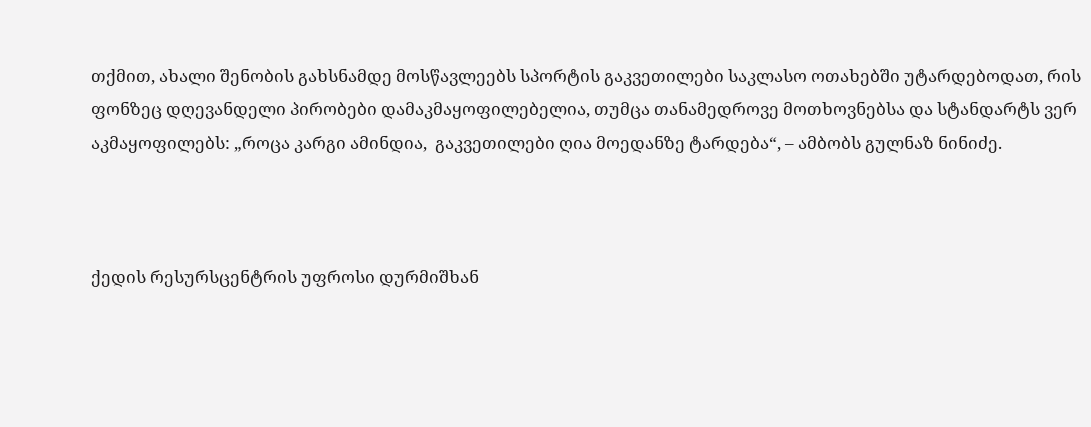თქმით, ახალი შენობის გახსნამდე მოსწავლეებს სპორტის გაკვეთილები საკლასო ოთახებში უტარდებოდათ, რის ფონზეც დღევანდელი პირობები დამაკმაყოფილებელია, თუმცა თანამედროვე მოთხოვნებსა და სტანდარტს ვერ აკმაყოფილებს: „როცა კარგი ამინდია,  გაკვეთილები ღია მოედანზე ტარდება“, – ამბობს გულნაზ ნინიძე.



ქედის რესურსცენტრის უფროსი დურმიშხან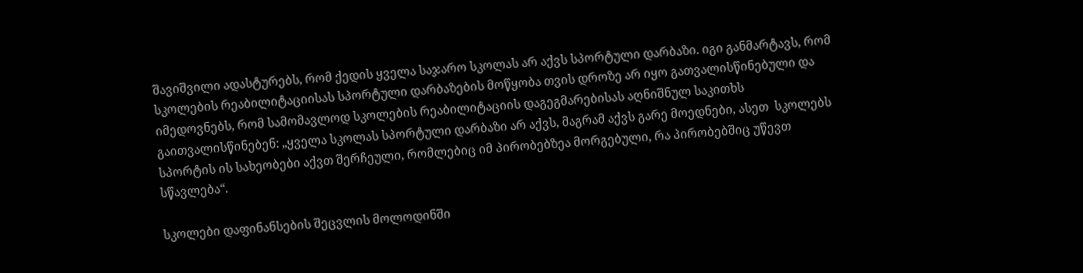შავიშვილი ადასტურებს, რომ ქედის ყველა საჯარო სკოლას არ აქვს სპორტული დარბაზი. იგი განმარტავს, რომ სკოლების რეაბილიტაციისას სპორტული დარბაზების მოწყობა თვის დროზე არ იყო გათვალისწინებული და იმედოვნებს, რომ სამომავლოდ სკოლების რეაბილიტაციის დაგეგმარებისას აღნიშნულ საკითხს გაითვალისწინებენ: „ყველა სკოლას სპორტული დარბაზი არ აქვს, მაგრამ აქვს გარე მოედნები, ასეთ  სკოლებს სპორტის ის სახეობები აქვთ შერჩეული, რომლებიც იმ პირობებზეა მორგებული, რა პირობებშიც უწევთ სწავლება“.

სკოლები დაფინანსების შეცვლის მოლოდინში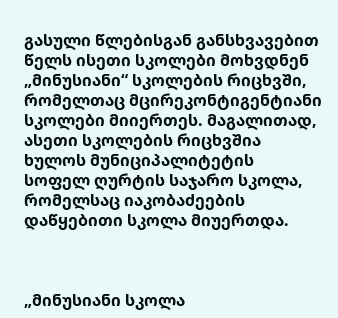გასული წლებისგან განსხვავებით წელს ისეთი სკოლები მოხვდნენ „მინუსიანი“ სკოლების რიცხვში, რომელთაც მცირეკონტიგენტიანი სკოლები მიიერთეს. მაგალითად, ასეთი სკოლების რიცხვშია ხულოს მუნიციპალიტეტის სოფელ ღურტის საჯარო სკოლა, რომელსაც იაკობაძეების დაწყებითი სკოლა მიუერთდა.



„მინუსიანი სკოლა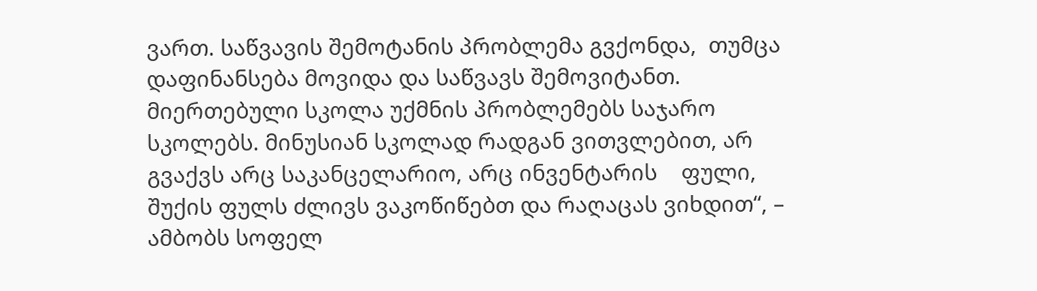ვართ. საწვავის შემოტანის პრობლემა გვქონდა,  თუმცა დაფინანსება მოვიდა და საწვავს შემოვიტანთ. მიერთებული სკოლა უქმნის პრობლემებს საჯარო სკოლებს. მინუსიან სკოლად რადგან ვითვლებით, არ გვაქვს არც საკანცელარიო, არც ინვენტარის    ფული,  შუქის ფულს ძლივს ვაკოწიწებთ და რაღაცას ვიხდით“, –  ამბობს სოფელ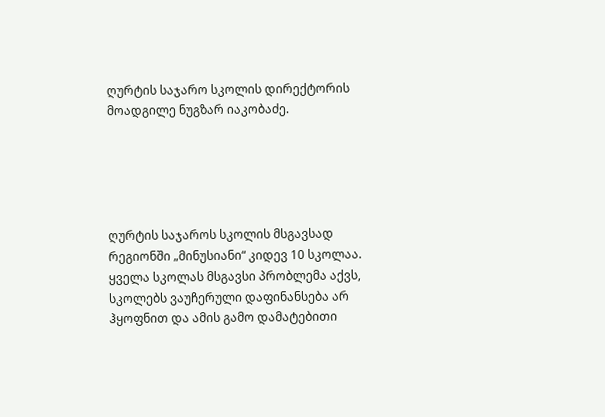ღურტის საჯარო სკოლის დირექტორის მოადგილე ნუგზარ იაკობაძე.





ღურტის საჯაროს სკოლის მსგავსად რეგიონში „მინუსიანი“ კიდევ 10 სკოლაა. ყველა სკოლას მსგავსი პრობლემა აქვს, სკოლებს ვაუჩერული დაფინანსება არ ჰყოფნით და ამის გამო დამატებითი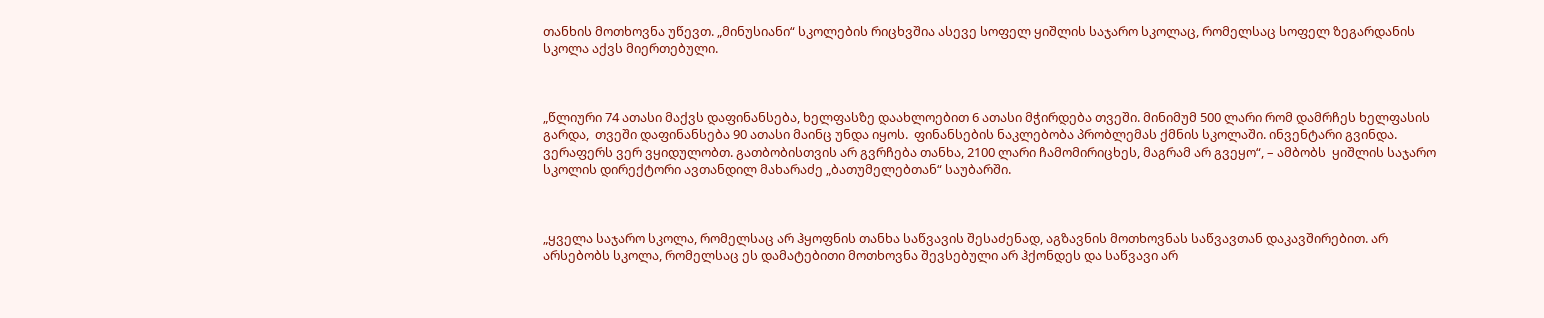თანხის მოთხოვნა უწევთ. „მინუსიანი“ სკოლების რიცხვშია ასევე სოფელ ყიშლის საჯარო სკოლაც, რომელსაც სოფელ ზეგარდანის სკოლა აქვს მიერთებული.



„წლიური 74 ათასი მაქვს დაფინანსება, ხელფასზე დაახლოებით 6 ათასი მჭირდება თვეში. მინიმუმ 500 ლარი რომ დამრჩეს ხელფასის გარდა,  თვეში დაფინანსება 90 ათასი მაინც უნდა იყოს.  ფინანსების ნაკლებობა პრობლემას ქმნის სკოლაში. ინვენტარი გვინდა. ვერაფერს ვერ ვყიდულობთ. გათბობისთვის არ გვრჩება თანხა, 2100 ლარი ჩამომირიცხეს, მაგრამ არ გვეყო“, – ამბობს  ყიშლის საჯარო სკოლის დირექტორი ავთანდილ მახარაძე „ბათუმელებთან“ საუბარში.



„ყველა საჯარო სკოლა, რომელსაც არ ჰყოფნის თანხა საწვავის შესაძენად, აგზავნის მოთხოვნას საწვავთან დაკავშირებით. არ არსებობს სკოლა, რომელსაც ეს დამატებითი მოთხოვნა შევსებული არ ჰქონდეს და საწვავი არ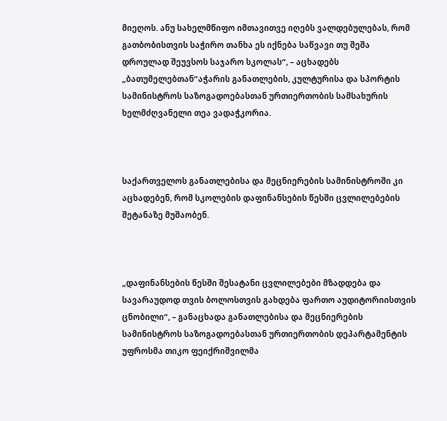მიეღოს. ანუ სახელმწიფო იმთავითვე იღებს ვალდებულებას, რომ გათბობისთვის საჭირო თანხა ეს იქნება საწვავი თუ შეშა დროულად შეუვსოს საჯარო სკოლას“, – აცხადებს „ბათუმელებთან“აჭარის განათლების, კულტურისა და სპორტის სამინისტროს საზოგადოებასთან ურთიერთობის სამსახურის ხელმძღვანელი თეა ვადაჭკორია.



საქართველოს განათლებისა და მეცნიერების სამინისტროში კი აცხადებენ, რომ სკოლების დაფინანსების წესში ცვლილებების შეტანაზე მუშაობენ.



„დაფინანსების წესში შესატანი ცვლილებები მზადდება და  სავარაუდოდ თვის ბოლოსთვის გახდება ფართო აუდიტორიისთვის ცნობილი“, – განაცხადა განათლებისა და მეცნიერების სამინისტროს საზოგადოებასთან ურთიერთობის დეპარტამენტის უფროსმა თიკო ფეიქრიშვილმა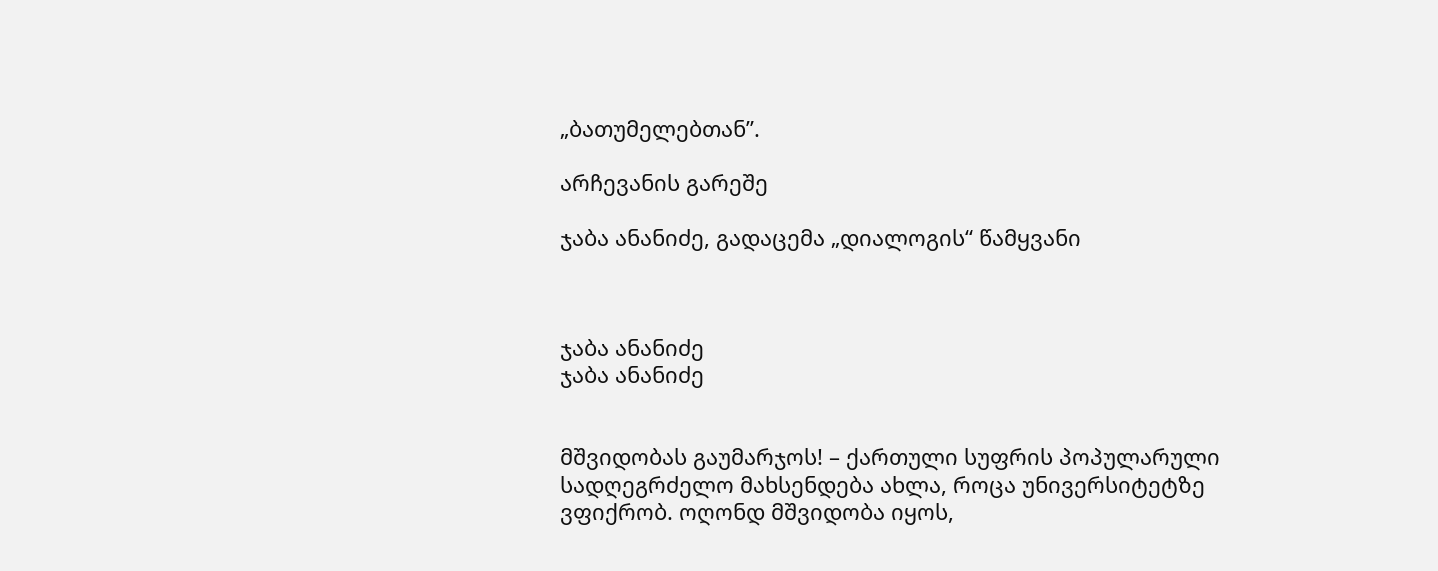„ბათუმელებთან”.

არჩევანის გარეშე

ჯაბა ანანიძე, გადაცემა „დიალოგის“ წამყვანი



ჯაბა ანანიძე
ჯაბა ანანიძე


მშვიდობას გაუმარჯოს! – ქართული სუფრის პოპულარული სადღეგრძელო მახსენდება ახლა, როცა უნივერსიტეტზე ვფიქრობ. ოღონდ მშვიდობა იყოს,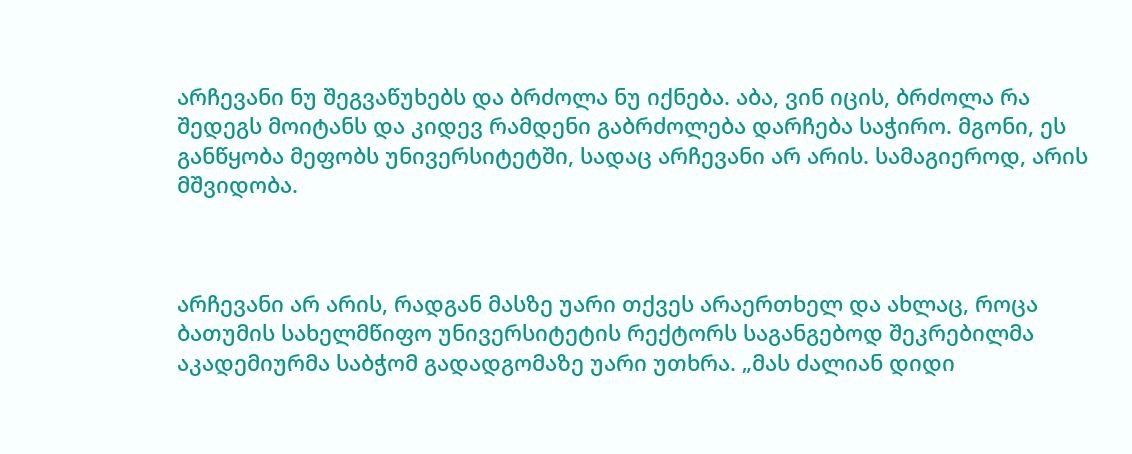არჩევანი ნუ შეგვაწუხებს და ბრძოლა ნუ იქნება. აბა, ვინ იცის, ბრძოლა რა შედეგს მოიტანს და კიდევ რამდენი გაბრძოლება დარჩება საჭირო. მგონი, ეს განწყობა მეფობს უნივერსიტეტში, სადაც არჩევანი არ არის. სამაგიეროდ, არის მშვიდობა.



არჩევანი არ არის, რადგან მასზე უარი თქვეს არაერთხელ და ახლაც, როცა ბათუმის სახელმწიფო უნივერსიტეტის რექტორს საგანგებოდ შეკრებილმა აკადემიურმა საბჭომ გადადგომაზე უარი უთხრა. „მას ძალიან დიდი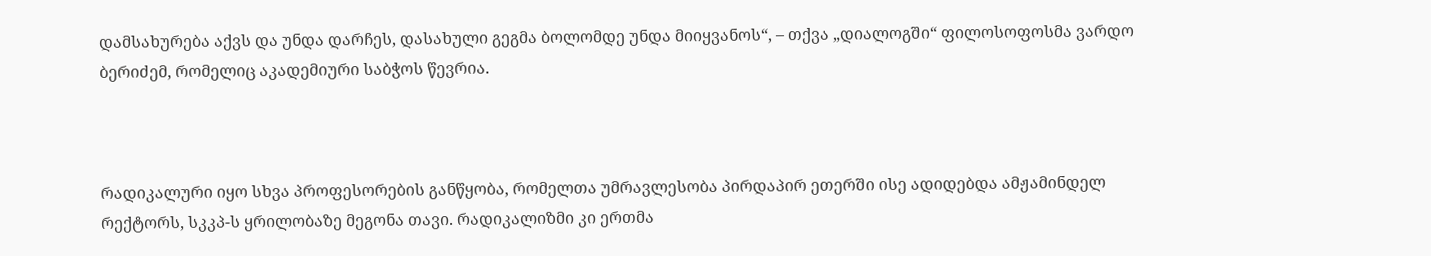დამსახურება აქვს და უნდა დარჩეს, დასახული გეგმა ბოლომდე უნდა მიიყვანოს“, – თქვა „დიალოგში“ ფილოსოფოსმა ვარდო ბერიძემ, რომელიც აკადემიური საბჭოს წევრია.



რადიკალური იყო სხვა პროფესორების განწყობა, რომელთა უმრავლესობა პირდაპირ ეთერში ისე ადიდებდა ამჟამინდელ რექტორს, სკკპ-ს ყრილობაზე მეგონა თავი. რადიკალიზმი კი ერთმა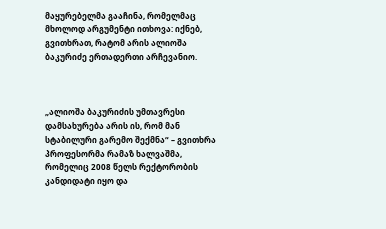მაყურებელმა გააჩინა, რომელმაც მხოლოდ არგუმენტი ითხოვა: იქნებ, გვითხრათ, რატომ არის ალიოშა ბაკურიძე ერთადერთი არჩევანიო.



„ალიოშა ბაკურიძის უმთავრესი დამსახურება არის ის, რომ მან სტაბილური გარემო შექმნა“ – გვითხრა პროფესორმა რამაზ ხალვაშმა, რომელიც 2008 წელს რექტორობის კანდიდატი იყო და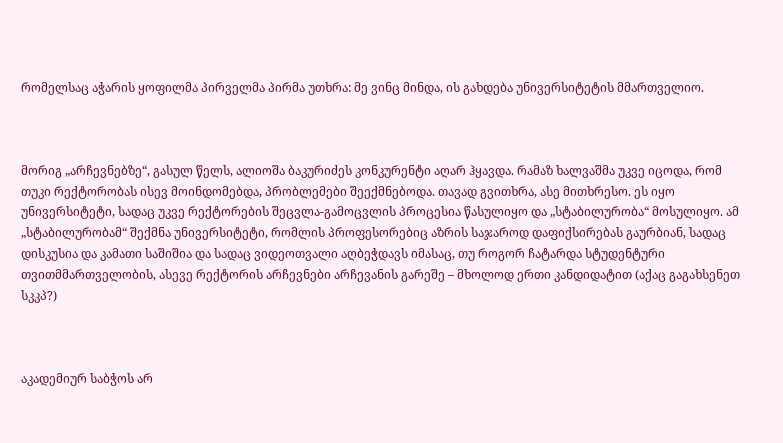რომელსაც აჭარის ყოფილმა პირველმა პირმა უთხრა: მე ვინც მინდა, ის გახდება უნივერსიტეტის მმართველიო.



მორიგ „არჩევნებზე“, გასულ წელს, ალიოშა ბაკურიძეს კონკურენტი აღარ ჰყავდა. რამაზ ხალვაშმა უკვე იცოდა, რომ თუკი რექტორობას ისევ მოინდომებდა, პრობლემები შეექმნებოდა. თავად გვითხრა, ასე მითხრესო. ეს იყო უნივერსიტეტი, სადაც უკვე რექტორების შეცვლა-გამოცვლის პროცესია წასულიყო და „სტაბილურობა“ მოსულიყო. ამ „სტაბილურობამ“ შექმნა უნივერსიტეტი, რომლის პროფესორებიც აზრის საჯაროდ დაფიქსირებას გაურბიან, სადაც დისკუსია და კამათი საშიშია და სადაც ვიდეოთვალი აღბეჭდავს იმასაც, თუ როგორ ჩატარდა სტუდენტური თვითმმართველობის, ასევე რექტორის არჩევნები არჩევანის გარეშე – მხოლოდ ერთი კანდიდატით (აქაც გაგახსენეთ სკკპ?)



აკადემიურ საბჭოს არ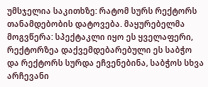უმსჯელია საკითხზე: რატომ სურს რექტორს თანამდებობის დატოვება. მაყურებელმა მოგვწერა: სპექტაკლი იყო ეს ყველაფერი, რექტორზეა დაქვემდებარებული ეს საბჭო და რექტორს სურდა ეჩვენებინა, საბჭოს სხვა არჩევანი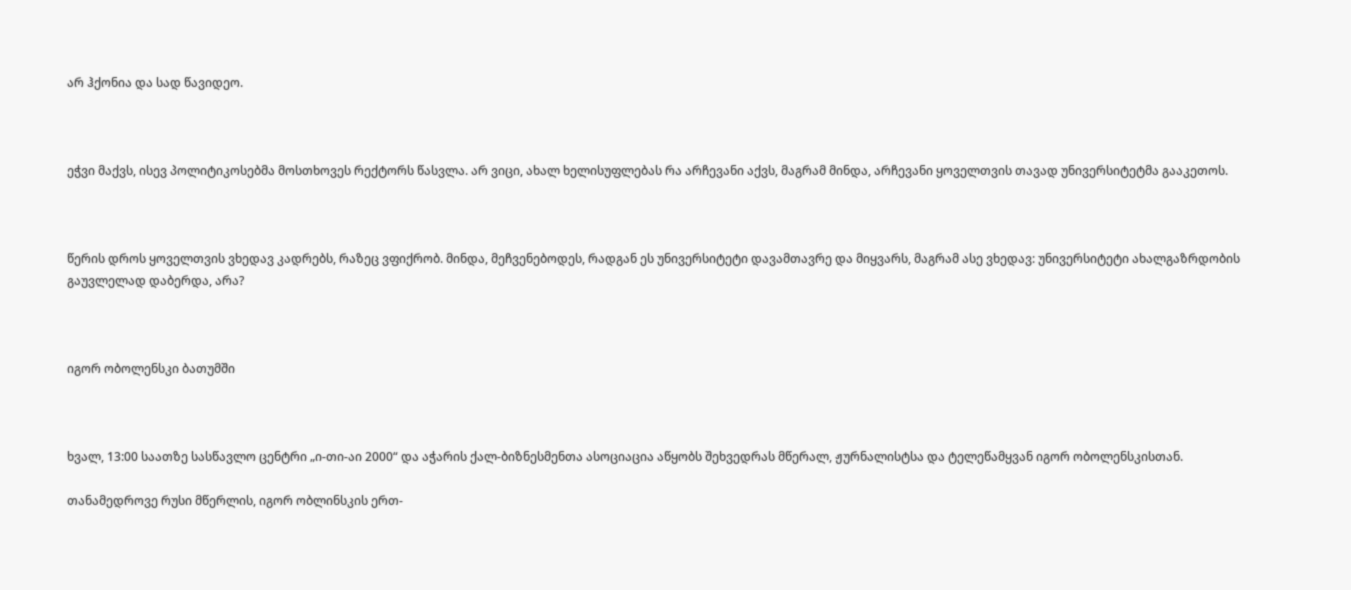არ ჰქონია და სად წავიდეო.



ეჭვი მაქვს, ისევ პოლიტიკოსებმა მოსთხოვეს რექტორს წასვლა. არ ვიცი, ახალ ხელისუფლებას რა არჩევანი აქვს, მაგრამ მინდა, არჩევანი ყოველთვის თავად უნივერსიტეტმა გააკეთოს.



წერის დროს ყოველთვის ვხედავ კადრებს, რაზეც ვფიქრობ. მინდა, მეჩვენებოდეს, რადგან ეს უნივერსიტეტი დავამთავრე და მიყვარს, მაგრამ ასე ვხედავ: უნივერსიტეტი ახალგაზრდობის გაუვლელად დაბერდა, არა?



იგორ ობოლენსკი ბათუმში



ხვალ, 13:00 საათზე სასწავლო ცენტრი „ი-თი-აი 2000“ და აჭარის ქალ-ბიზნესმენთა ასოციაცია აწყობს შეხვედრას მწერალ, ჟურნალისტსა და ტელეწამყვან იგორ ობოლენსკისთან.

თანამედროვე რუსი მწერლის, იგორ ობლინსკის ერთ-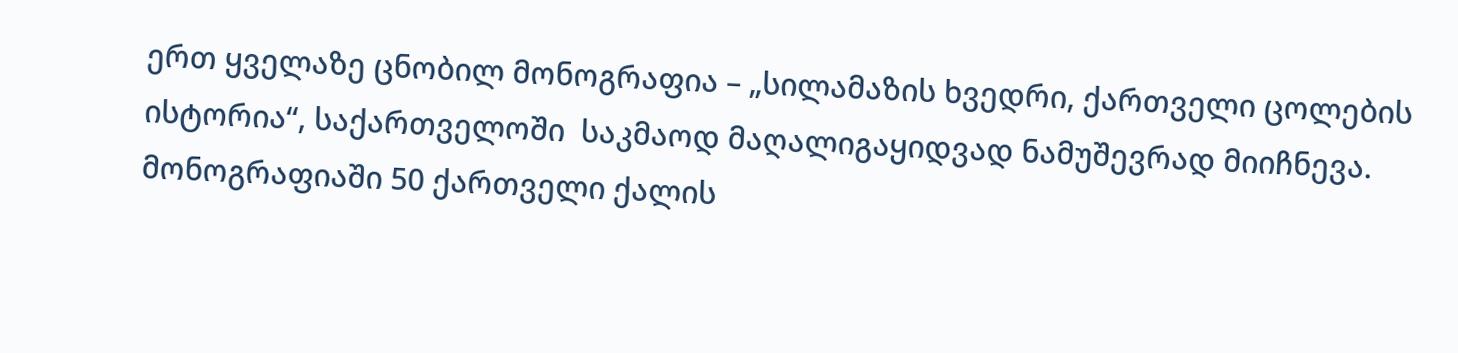ერთ ყველაზე ცნობილ მონოგრაფია – „სილამაზის ხვედრი, ქართველი ცოლების ისტორია“, საქართველოში  საკმაოდ მაღალიგაყიდვად ნამუშევრად მიიჩნევა. მონოგრაფიაში 50 ქართველი ქალის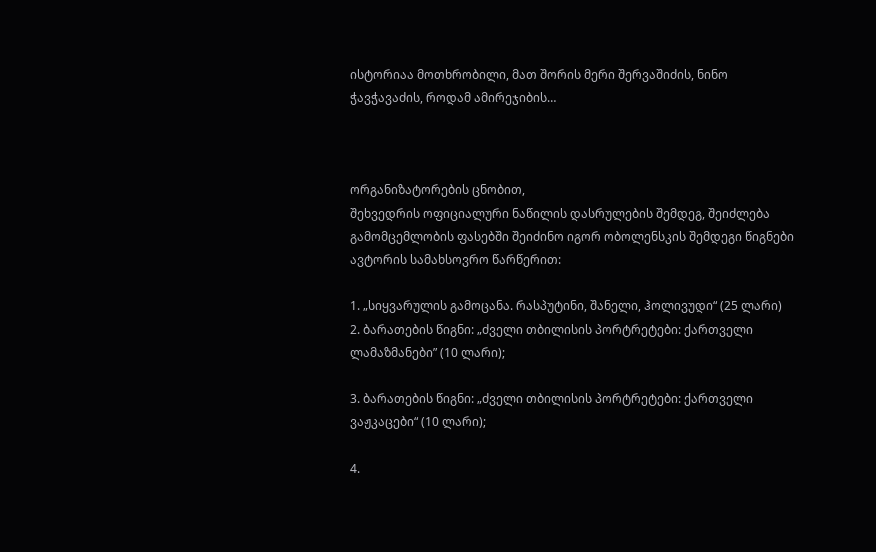ისტორიაა მოთხრობილი, მათ შორის მერი შერვაშიძის, ნინო ჭავჭავაძის, როდამ ამირეჯიბის…



ორგანიზატორების ცნობით,
შეხვედრის ოფიციალური ნაწილის დასრულების შემდეგ, შეიძლება გამომცემლობის ფასებში შეიძინო იგორ ობოლენსკის შემდეგი წიგნები ავტორის სამახსოვრო წარწერით:

1. „სიყვარულის გამოცანა. რასპუტინი, შანელი, ჰოლივუდი“ (25 ლარი)
2. ბარათების წიგნი: „ძველი თბილისის პორტრეტები: ქართველი ლამაზმანები” (10 ლარი);

3. ბარათების წიგნი: „ძველი თბილისის პორტრეტები: ქართველი ვაჟკაცები“ (10 ლარი);

4.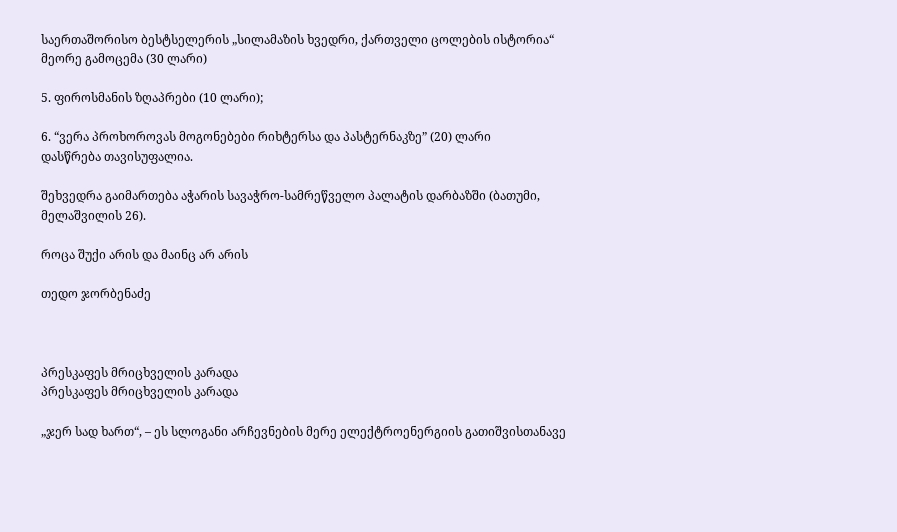საერთაშორისო ბესტსელერის „სილამაზის ხვედრი, ქართველი ცოლების ისტორია“ მეორე გამოცემა (30 ლარი)

5. ფიროსმანის ზღაპრები (10 ლარი);

6. “ვერა პროხოროვას მოგონებები რიხტერსა და პასტერნაკზე” (20) ლარი
დასწრება თავისუფალია.

შეხვედრა გაიმართება აჭარის სავაჭრო-სამრეწველო პალატის დარბაზში (ბათუმი, მელაშვილის 26).

როცა შუქი არის და მაინც არ არის

თედო ჯორბენაძე



პრესკაფეს მრიცხველის კარადა
პრესკაფეს მრიცხველის კარადა

„ჯერ სად ხართ“, – ეს სლოგანი არჩევნების მერე ელექტროენერგიის გათიშვისთანავე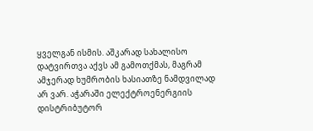ყველგან ისმის. აშკარად სახალისო დატვირთვა აქვს ამ გამოთქმას, მაგრამ ამჯერად ხუმრობის ხასიათზე ნამდვილად არ ვარ. აჭარაში ელექტროენერგიის დისტრიბუტორ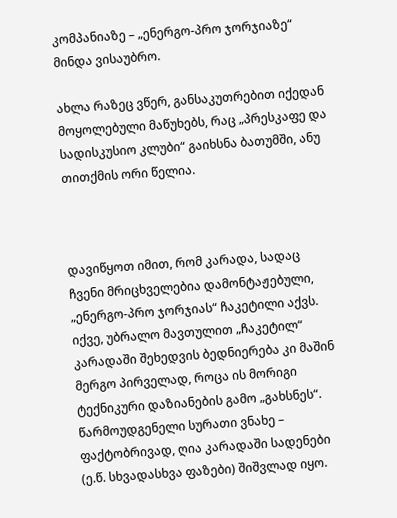კომპანიაზე – „ენერგო-პრო ჯორჯიაზე“ მინდა ვისაუბრო.

ახლა რაზეც ვწერ, განსაკუთრებით იქედან მოყოლებული მაწუხებს, რაც „პრესკაფე და სადისკუსიო კლუბი“ გაიხსნა ბათუმში, ანუ თითქმის ორი წელია.



დავიწყოთ იმით, რომ კარადა, სადაც ჩვენი მრიცხველებია დამონტაჟებული, „ენერგო-პრო ჯორჯიას“ ჩაკეტილი აქვს. იქვე, უბრალო მავთულით „ჩაკეტილ“ კარადაში შეხედვის ბედნიერება კი მაშინ მერგო პირველად, როცა ის მორიგი ტექნიკური დაზიანების გამო „გახსნეს“. წარმოუდგენელი სურათი ვნახე – ფაქტობრივად, ღია კარადაში სადენები (ე.წ. სხვადასხვა ფაზები) შიშვლად იყო.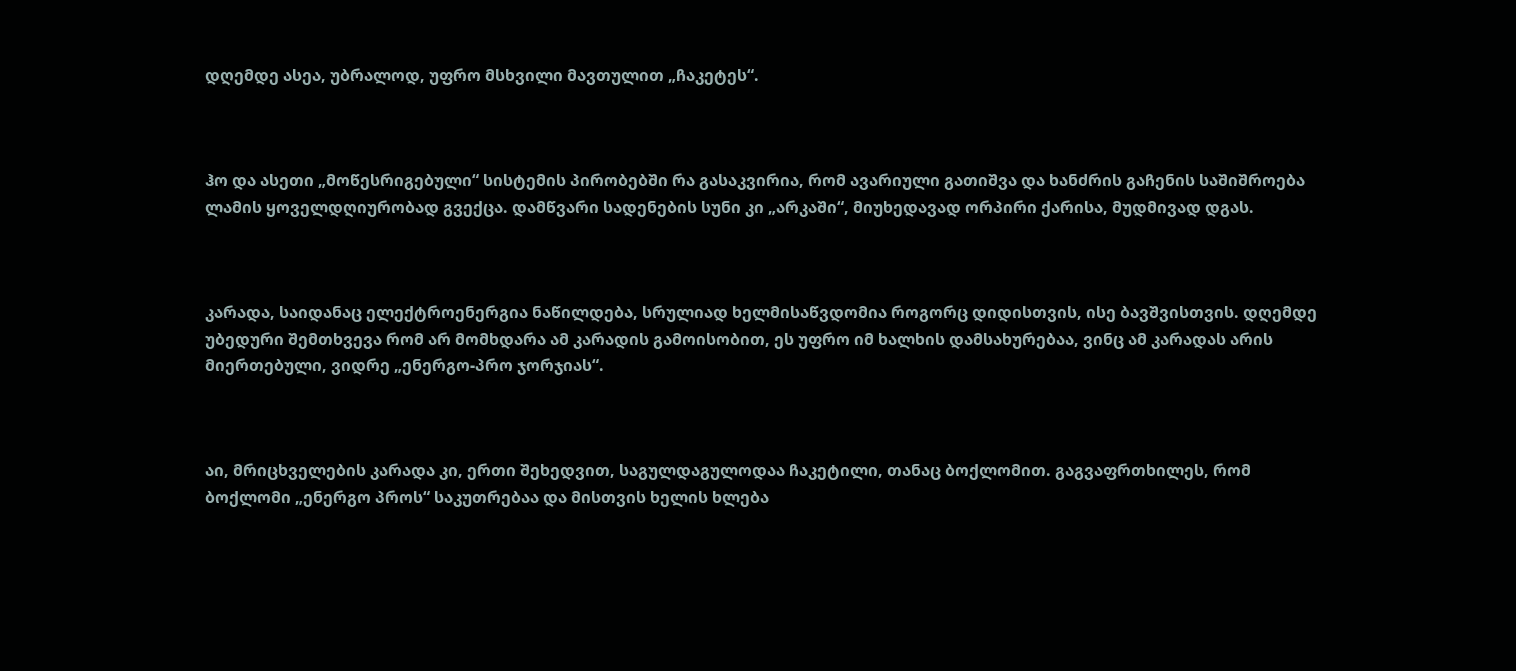დღემდე ასეა, უბრალოდ, უფრო მსხვილი მავთულით „ჩაკეტეს“.



ჰო და ასეთი „მოწესრიგებული“ სისტემის პირობებში რა გასაკვირია, რომ ავარიული გათიშვა და ხანძრის გაჩენის საშიშროება ლამის ყოველდღიურობად გვექცა. დამწვარი სადენების სუნი კი „არკაში“, მიუხედავად ორპირი ქარისა, მუდმივად დგას.



კარადა, საიდანაც ელექტროენერგია ნაწილდება, სრულიად ხელმისაწვდომია როგორც დიდისთვის, ისე ბავშვისთვის. დღემდე უბედური შემთხვევა რომ არ მომხდარა ამ კარადის გამოისობით, ეს უფრო იმ ხალხის დამსახურებაა, ვინც ამ კარადას არის მიერთებული, ვიდრე „ენერგო-პრო ჯორჯიას“.



აი, მრიცხველების კარადა კი, ერთი შეხედვით, საგულდაგულოდაა ჩაკეტილი, თანაც ბოქლომით. გაგვაფრთხილეს, რომ ბოქლომი „ენერგო პროს“ საკუთრებაა და მისთვის ხელის ხლება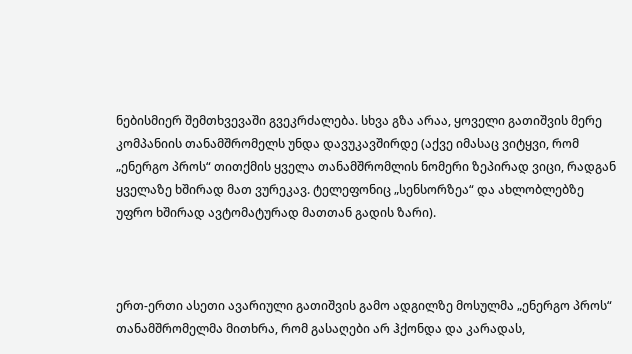ნებისმიერ შემთხვევაში გვეკრძალება. სხვა გზა არაა, ყოველი გათიშვის მერე კომპანიის თანამშრომელს უნდა დავუკავშირდე (აქვე იმასაც ვიტყვი, რომ „ენერგო პროს“ თითქმის ყველა თანამშრომლის ნომერი ზეპირად ვიცი, რადგან ყველაზე ხშირად მათ ვურეკავ. ტელეფონიც „სენსორზეა“ და ახლობლებზე უფრო ხშირად ავტომატურად მათთან გადის ზარი).



ერთ-ერთი ასეთი ავარიული გათიშვის გამო ადგილზე მოსულმა „ენერგო პროს“ თანამშრომელმა მითხრა, რომ გასაღები არ ჰქონდა და კარადას,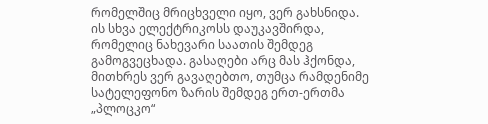რომელშიც მრიცხველი იყო, ვერ გახსნიდა. ის სხვა ელექტრიკოსს დაუკავშირდა, რომელიც ნახევარი საათის შემდეგ გამოგვეცხადა. გასაღები არც მას ჰქონდა, მითხრეს ვერ გავაღებთო, თუმცა რამდენიმე სატელეფონო ზარის შემდეგ ერთ-ერთმა „პლოცკო“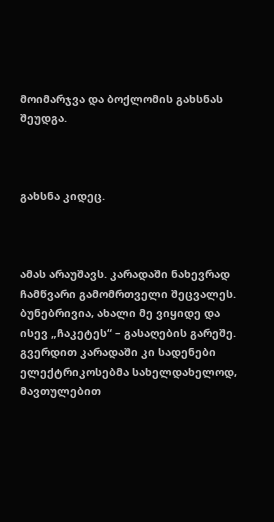მოიმარჯვა და ბოქლომის გახსნას შეუდგა.



გახსნა კიდეც.



ამას არაუშავს. კარადაში ნახევრად ჩამწვარი გამომრთველი შეცვალეს. ბუნებრივია, ახალი მე ვიყიდე და ისევ „ჩაკეტეს“ – გასაღების გარეშე. გვერდით კარადაში კი სადენები ელექტრიკოსებმა სახელდახელოდ, მავთულებით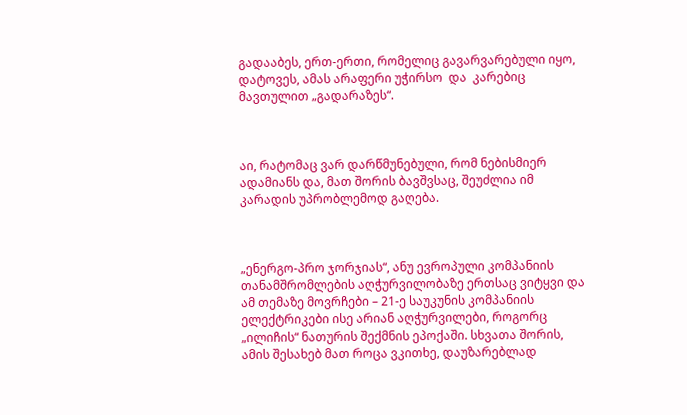გადააბეს, ერთ-ერთი, რომელიც გავარვარებული იყო, დატოვეს, ამას არაფერი უჭირსო  და  კარებიც მავთულით „გადარაზეს“.



აი, რატომაც ვარ დარწმუნებული, რომ ნებისმიერ ადამიანს და, მათ შორის ბავშვსაც, შეუძლია იმ კარადის უპრობლემოდ გაღება.



„ენერგო-პრო ჯორჯიას“, ანუ ევროპული კომპანიის თანამშრომლების აღჭურვილობაზე ერთსაც ვიტყვი და ამ თემაზე მოვრჩები – 21-ე საუკუნის კომპანიის ელექტრიკები ისე არიან აღჭურვილები, როგორც „ილიჩის“ ნათურის შექმნის ეპოქაში. სხვათა შორის, ამის შესახებ მათ როცა ვკითხე, დაუზარებლად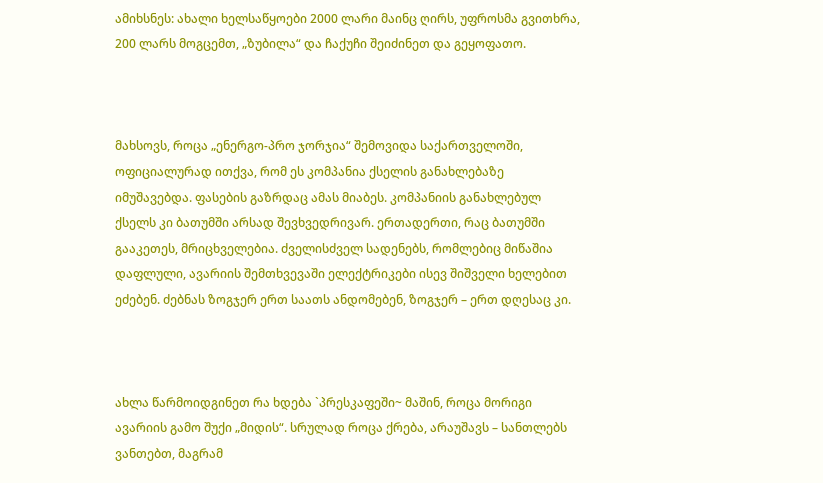ამიხსნეს: ახალი ხელსაწყოები 2000 ლარი მაინც ღირს, უფროსმა გვითხრა, 200 ლარს მოგცემთ, „ზუბილა“ და ჩაქუჩი შეიძინეთ და გეყოფათო.



მახსოვს, როცა „ენერგო-პრო ჯორჯია“ შემოვიდა საქართველოში, ოფიციალურად ითქვა, რომ ეს კომპანია ქსელის განახლებაზე იმუშავებდა. ფასების გაზრდაც ამას მიაბეს. კომპანიის განახლებულ ქსელს კი ბათუმში არსად შევხვედრივარ. ერთადერთი, რაც ბათუმში გააკეთეს, მრიცხველებია. ძველისძველ სადენებს, რომლებიც მიწაშია დაფლული, ავარიის შემთხვევაში ელექტრიკები ისევ შიშველი ხელებით ეძებენ. ძებნას ზოგჯერ ერთ საათს ანდომებენ, ზოგჯერ – ერთ დღესაც კი.



ახლა წარმოიდგინეთ რა ხდება `პრესკაფეში~ მაშინ, როცა მორიგი ავარიის გამო შუქი „მიდის“. სრულად როცა ქრება, არაუშავს – სანთლებს ვანთებთ, მაგრამ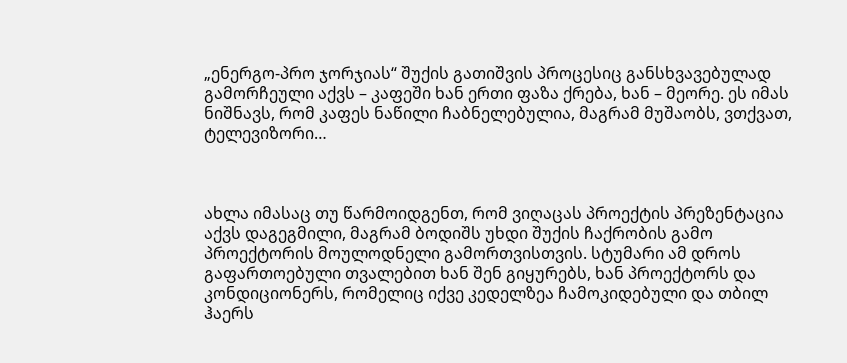„ენერგო-პრო ჯორჯიას“ შუქის გათიშვის პროცესიც განსხვავებულად გამორჩეული აქვს – კაფეში ხან ერთი ფაზა ქრება, ხან – მეორე. ეს იმას ნიშნავს, რომ კაფეს ნაწილი ჩაბნელებულია, მაგრამ მუშაობს, ვთქვათ, ტელევიზორი…



ახლა იმასაც თუ წარმოიდგენთ, რომ ვიღაცას პროექტის პრეზენტაცია აქვს დაგეგმილი, მაგრამ ბოდიშს უხდი შუქის ჩაქრობის გამო პროექტორის მოულოდნელი გამორთვისთვის. სტუმარი ამ დროს გაფართოებული თვალებით ხან შენ გიყურებს, ხან პროექტორს და კონდიციონერს, რომელიც იქვე კედელზეა ჩამოკიდებული და თბილ ჰაერს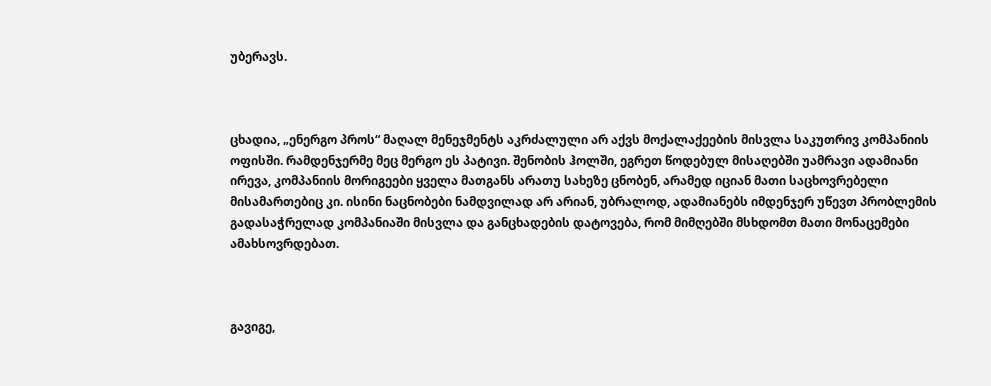უბერავს.



ცხადია, „ენერგო პროს“ მაღალ მენეჯმენტს აკრძალული არ აქვს მოქალაქეების მისვლა საკუთრივ კომპანიის ოფისში. რამდენჯერმე მეც მერგო ეს პატივი. შენობის ჰოლში, ეგრეთ წოდებულ მისაღებში უამრავი ადამიანი ირევა, კომპანიის მორიგეები ყველა მათგანს არათუ სახეზე ცნობენ, არამედ იციან მათი საცხოვრებელი მისამართებიც კი. ისინი ნაცნობები ნამდვილად არ არიან, უბრალოდ, ადამიანებს იმდენჯერ უწევთ პრობლემის გადასაჭრელად კომპანიაში მისვლა და განცხადების დატოვება, რომ მიმღებში მსხდომთ მათი მონაცემები ამახსოვრდებათ.



გავიგე,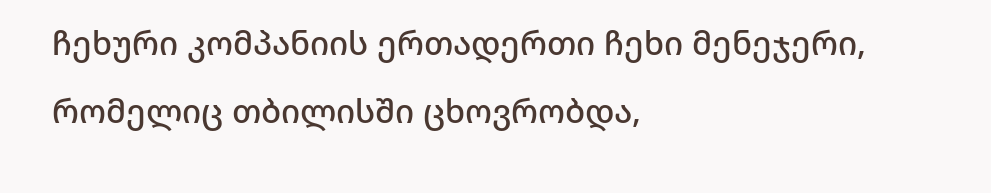ჩეხური კომპანიის ერთადერთი ჩეხი მენეჯერი, რომელიც თბილისში ცხოვრობდა,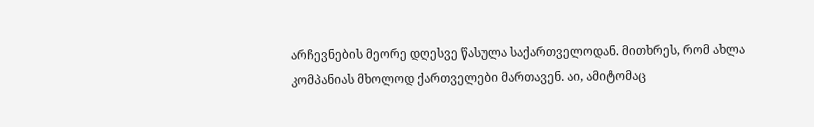არჩევნების მეორე დღესვე წასულა საქართველოდან. მითხრეს, რომ ახლა კომპანიას მხოლოდ ქართველები მართავენ. აი, ამიტომაც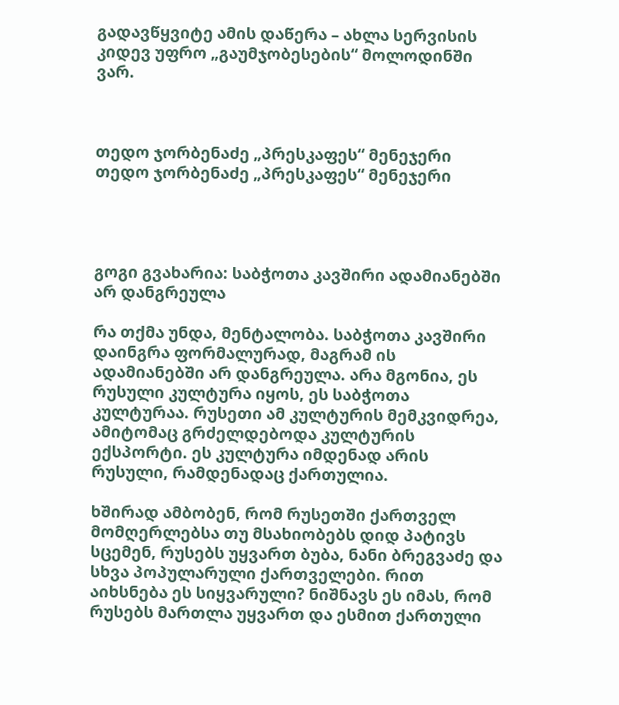გადავწყვიტე ამის დაწერა – ახლა სერვისის კიდევ უფრო „გაუმჯობესების“ მოლოდინში ვარ.



თედო ჯორბენაძე „პრესკაფეს“ მენეჯერი
თედო ჯორბენაძე „პრესკაფეს“ მენეჯერი




გოგი გვახარია: საბჭოთა კავშირი ადამიანებში არ დანგრეულა

რა თქმა უნდა, მენტალობა. საბჭოთა კავშირი დაინგრა ფორმალურად, მაგრამ ის ადამიანებში არ დანგრეულა. არა მგონია, ეს რუსული კულტურა იყოს, ეს საბჭოთა კულტურაა. რუსეთი ამ კულტურის მემკვიდრეა, ამიტომაც გრძელდებოდა კულტურის ექსპორტი. ეს კულტურა იმდენად არის რუსული, რამდენადაც ქართულია.

ხშირად ამბობენ, რომ რუსეთში ქართველ მომღერლებსა თუ მსახიობებს დიდ პატივს სცემენ, რუსებს უყვართ ბუბა, ნანი ბრეგვაძე და სხვა პოპულარული ქართველები. რით აიხსნება ეს სიყვარული? ნიშნავს ეს იმას, რომ რუსებს მართლა უყვართ და ესმით ქართული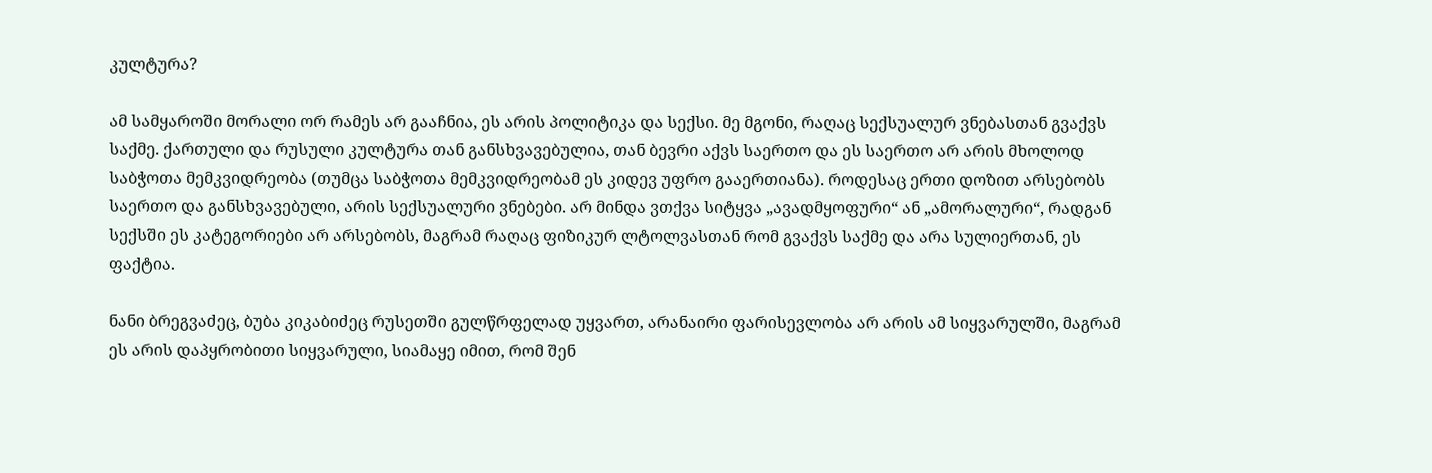კულტურა?

ამ სამყაროში მორალი ორ რამეს არ გააჩნია, ეს არის პოლიტიკა და სექსი. მე მგონი, რაღაც სექსუალურ ვნებასთან გვაქვს საქმე. ქართული და რუსული კულტურა თან განსხვავებულია, თან ბევრი აქვს საერთო და ეს საერთო არ არის მხოლოდ საბჭოთა მემკვიდრეობა (თუმცა საბჭოთა მემკვიდრეობამ ეს კიდევ უფრო გააერთიანა). როდესაც ერთი დოზით არსებობს საერთო და განსხვავებული, არის სექსუალური ვნებები. არ მინდა ვთქვა სიტყვა „ავადმყოფური“ ან „ამორალური“, რადგან სექსში ეს კატეგორიები არ არსებობს, მაგრამ რაღაც ფიზიკურ ლტოლვასთან რომ გვაქვს საქმე და არა სულიერთან, ეს ფაქტია.

ნანი ბრეგვაძეც, ბუბა კიკაბიძეც რუსეთში გულწრფელად უყვართ, არანაირი ფარისევლობა არ არის ამ სიყვარულში, მაგრამ ეს არის დაპყრობითი სიყვარული, სიამაყე იმით, რომ შენ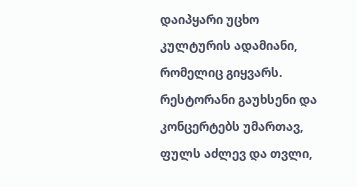დაიპყარი უცხო კულტურის ადამიანი, რომელიც გიყვარს. რესტორანი გაუხსენი და კონცერტებს უმართავ, ფულს აძლევ და თვლი,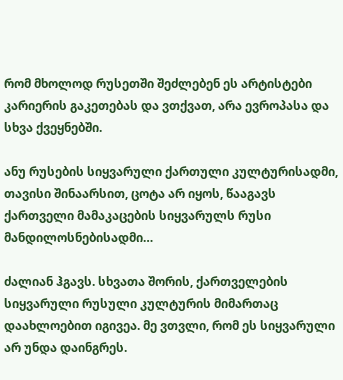რომ მხოლოდ რუსეთში შეძლებენ ეს არტისტები კარიერის გაკეთებას და ვთქვათ, არა ევროპასა და სხვა ქვეყნებში.

ანუ რუსების სიყვარული ქართული კულტურისადმი, თავისი შინაარსით, ცოტა არ იყოს, წააგავს ქართველი მამაკაცების სიყვარულს რუსი მანდილოსნებისადმი…

ძალიან ჰგავს. სხვათა შორის, ქართველების სიყვარული რუსული კულტურის მიმართაც დაახლოებით იგივეა. მე ვთვლი, რომ ეს სიყვარული არ უნდა დაინგრეს.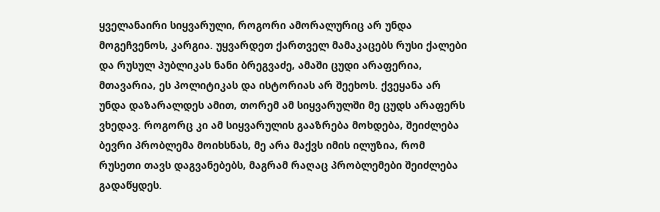ყველანაირი სიყვარული, როგორი ამორალურიც არ უნდა მოგეჩვენოს, კარგია. უყვარდეთ ქართველ მამაკაცებს რუსი ქალები და რუსულ პუბლიკას ნანი ბრეგვაძე, ამაში ცუდი არაფერია, მთავარია, ეს პოლიტიკას და ისტორიას არ შეეხოს. ქვეყანა არ უნდა დაზარალდეს ამით, თორემ ამ სიყვარულში მე ცუდს არაფერს ვხედავ. როგორც კი ამ სიყვარულის გააზრება მოხდება, შეიძლება ბევრი პრობლემა მოიხსნას, მე არა მაქვს იმის ილუზია, რომ რუსეთი თავს დაგვანებებს, მაგრამ რაღაც პრობლემები შეიძლება გადაწყდეს.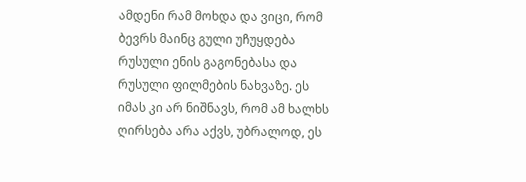ამდენი რამ მოხდა და ვიცი, რომ ბევრს მაინც გული უჩუყდება რუსული ენის გაგონებასა და რუსული ფილმების ნახვაზე. ეს იმას კი არ ნიშნავს, რომ ამ ხალხს ღირსება არა აქვს, უბრალოდ, ეს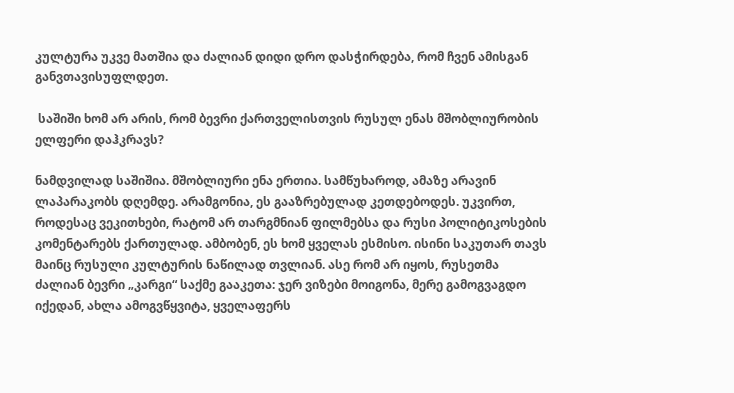კულტურა უკვე მათშია და ძალიან დიდი დრო დასჭირდება, რომ ჩვენ ამისგან განვთავისუფლდეთ.

 საშიში ხომ არ არის, რომ ბევრი ქართველისთვის რუსულ ენას მშობლიურობის ელფერი დაჰკრავს?

ნამდვილად საშიშია. მშობლიური ენა ერთია. სამწუხაროდ, ამაზე არავინ ლაპარაკობს დღემდე. არამგონია, ეს გააზრებულად კეთდებოდეს. უკვირთ, როდესაც ვეკითხები, რატომ არ თარგმნიან ფილმებსა და რუსი პოლიტიკოსების კომენტარებს ქართულად. ამბობენ, ეს ხომ ყველას ესმისო. ისინი საკუთარ თავს მაინც რუსული კულტურის ნაწილად თვლიან. ასე რომ არ იყოს, რუსეთმა ძალიან ბევრი „კარგი“ საქმე გააკეთა: ჯერ ვიზები მოიგონა, მერე გამოგვაგდო იქედან, ახლა ამოგვწყვიტა, ყველაფერს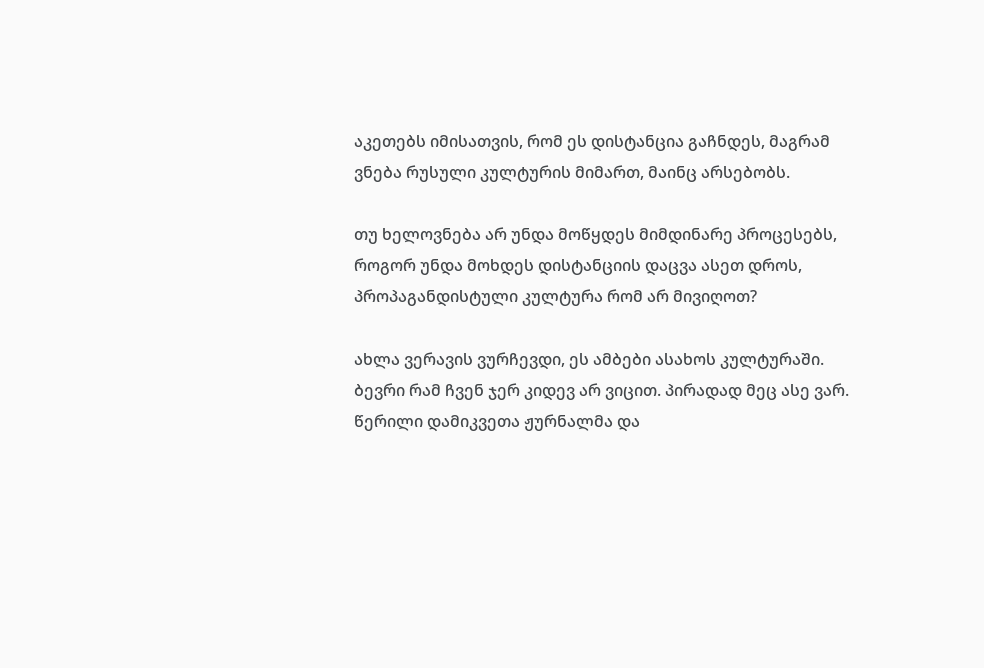აკეთებს იმისათვის, რომ ეს დისტანცია გაჩნდეს, მაგრამ ვნება რუსული კულტურის მიმართ, მაინც არსებობს.

თუ ხელოვნება არ უნდა მოწყდეს მიმდინარე პროცესებს, როგორ უნდა მოხდეს დისტანციის დაცვა ასეთ დროს, პროპაგანდისტული კულტურა რომ არ მივიღოთ?

ახლა ვერავის ვურჩევდი, ეს ამბები ასახოს კულტურაში. ბევრი რამ ჩვენ ჯერ კიდევ არ ვიცით. პირადად მეც ასე ვარ. წერილი დამიკვეთა ჟურნალმა და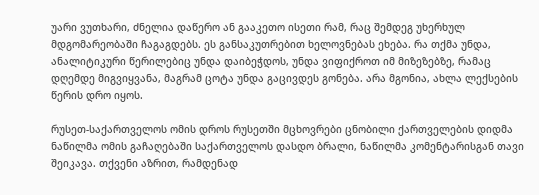უარი ვუთხარი, ძნელია დაწერო ან გააკეთო ისეთი რამ, რაც შემდეგ უხერხულ მდგომარეობაში ჩაგაგდებს. ეს განსაკუთრებით ხელოვნებას ეხება. რა თქმა უნდა, ანალიტიკური წერილებიც უნდა დაიბეჭდოს, უნდა ვიფიქროთ იმ მიზეზებზე, რამაც დღემდე მიგვიყვანა, მაგრამ ცოტა უნდა გაცივდეს გონება. არა მგონია, ახლა ლექსების წერის დრო იყოს.

რუსეთ-საქართველოს ომის დროს რუსეთში მცხოვრები ცნობილი ქართველების დიდმა ნაწილმა ომის გაჩაღებაში საქართველოს დასდო ბრალი, ნაწილმა კომენტარისგან თავი შეიკავა. თქვენი აზრით, რამდენად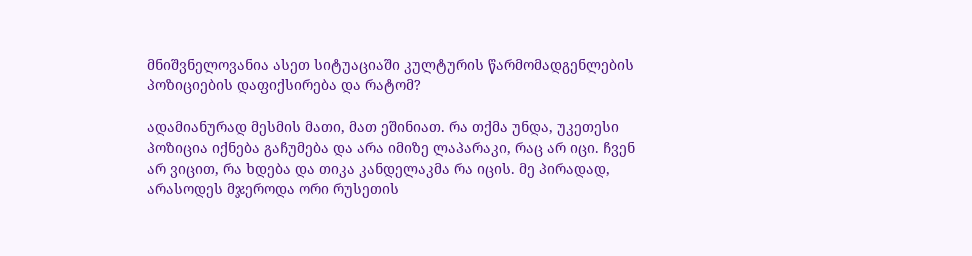მნიშვნელოვანია ასეთ სიტუაციაში კულტურის წარმომადგენლების პოზიციების დაფიქსირება და რატომ?

ადამიანურად მესმის მათი, მათ ეშინიათ. რა თქმა უნდა, უკეთესი პოზიცია იქნება გაჩუმება და არა იმიზე ლაპარაკი, რაც არ იცი. ჩვენ არ ვიცით, რა ხდება და თიკა კანდელაკმა რა იცის. მე პირადად, არასოდეს მჯეროდა ორი რუსეთის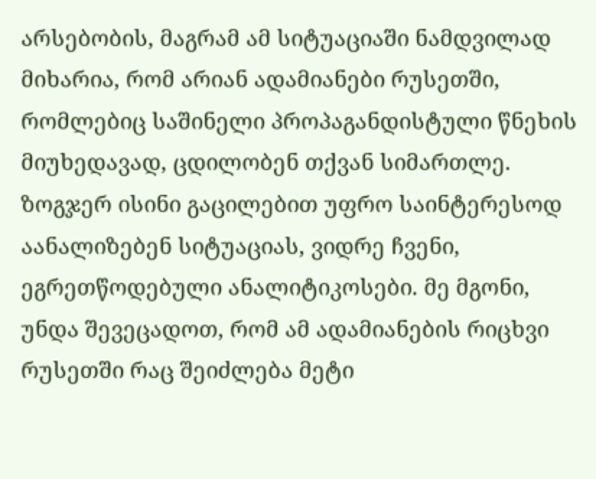არსებობის, მაგრამ ამ სიტუაციაში ნამდვილად მიხარია, რომ არიან ადამიანები რუსეთში, რომლებიც საშინელი პროპაგანდისტული წნეხის მიუხედავად, ცდილობენ თქვან სიმართლე. ზოგჯერ ისინი გაცილებით უფრო საინტერესოდ აანალიზებენ სიტუაციას, ვიდრე ჩვენი, ეგრეთწოდებული ანალიტიკოსები. მე მგონი, უნდა შევეცადოთ, რომ ამ ადამიანების რიცხვი რუსეთში რაც შეიძლება მეტი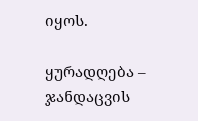იყოს.

ყურადღება – ჯანდაცვის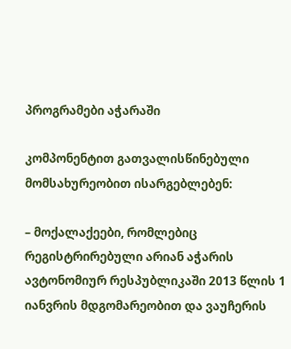პროგრამები აჭარაში

კომპონენტით გათვალისწინებული მომსახურეობით ისარგებლებენ:

– მოქალაქეები, რომლებიც რეგისტრირებული არიან აჭარის ავტონომიურ რესპუბლიკაში 2013 წლის 1 იანვრის მდგომარეობით და ვაუჩერის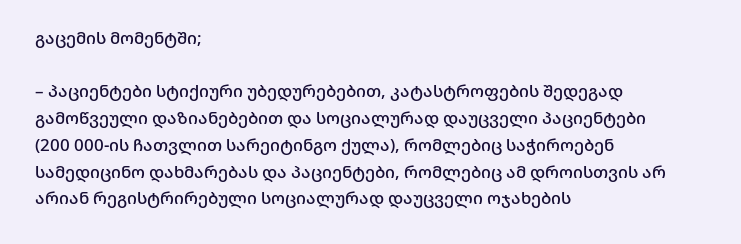გაცემის მომენტში;

– პაციენტები სტიქიური უბედურებებით, კატასტროფების შედეგად გამოწვეული დაზიანებებით და სოციალურად დაუცველი პაციენტები (200 000-ის ჩათვლით სარეიტინგო ქულა), რომლებიც საჭიროებენ სამედიცინო დახმარებას და პაციენტები, რომლებიც ამ დროისთვის არ არიან რეგისტრირებული სოციალურად დაუცველი ოჯახების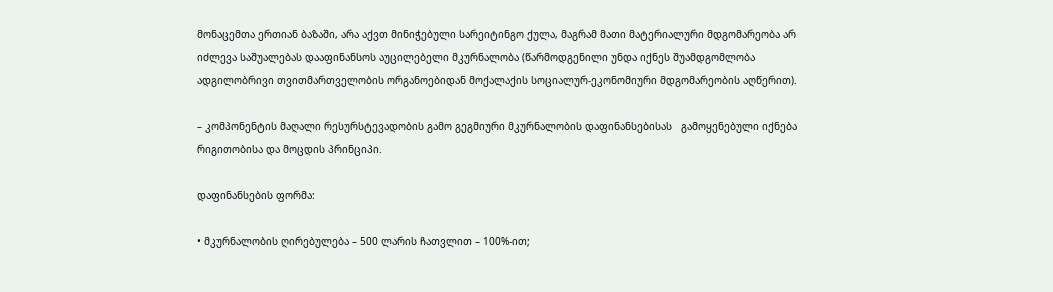მონაცემთა ერთიან ბაზაში, არა აქვთ მინიჭებული სარეიტინგო ქულა, მაგრამ მათი მატერიალური მდგომარეობა არ იძლევა საშუალებას დააფინანსოს აუცილებელი მკურნალობა (წარმოდგენილი უნდა იქნეს შუამდგომლობა ადგილობრივი თვითმართველობის ორგანოებიდან მოქალაქის სოციალურ-ეკონომიური მდგომარეობის აღწერით).

– კომპონენტის მაღალი რესურსტევადობის გამო გეგმიური მკურნალობის დაფინანსებისას   გამოყენებული იქნება რიგითობისა და მოცდის პრინციპი.

დაფინანსების ფორმა:

• მკურნალობის ღირებულება – 500 ლარის ჩათვლით – 100%-ით;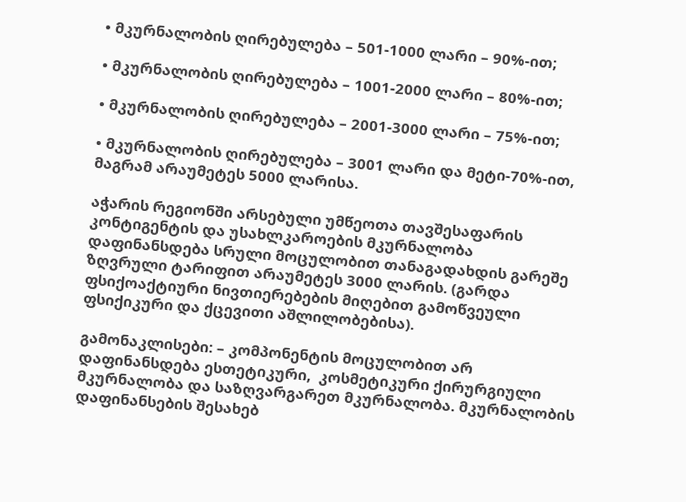• მკურნალობის ღირებულება – 501-1000 ლარი – 90%-ით;

• მკურნალობის ღირებულება – 1001-2000 ლარი – 80%-ით;

• მკურნალობის ღირებულება – 2001-3000 ლარი – 75%-ით;

• მკურნალობის ღირებულება – 3001 ლარი და მეტი-70%-ით, მაგრამ არაუმეტეს 5000 ლარისა.

აჭარის რეგიონში არსებული უმწეოთა თავშესაფარის კონტიგენტის და უსახლკაროების მკურნალობა დაფინანსდება სრული მოცულობით თანაგადახდის გარეშე ზღვრული ტარიფით არაუმეტეს 3000 ლარის. (გარდა ფსიქოაქტიური ნივთიერებების მიღებით გამოწვეული ფსიქიკური და ქცევითი აშლილობებისა).

გამონაკლისები: – კომპონენტის მოცულობით არ დაფინანსდება ესთეტიკური,  კოსმეტიკური ქირურგიული მკურნალობა და საზღვარგარეთ მკურნალობა. მკურნალობის დაფინანსების შესახებ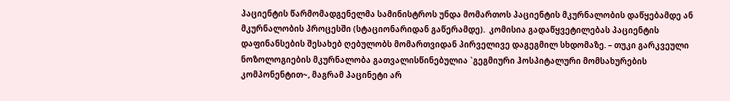პაციენტის წარმომადგენელმა სამინისტროს უნდა მომართოს პაციენტის მკურნალობის დაწყებამდე ან მკურნალობის პროცესში (სტაციონარიდან გაწერამდე).  კომისია გადაწყვეტილებას პაციენტის დაფინანსების შესახებ ღებულობს მომართვიდან პირველივე დაგეგმილ სხდომაზე. – თუკი გარკვეული ნოზოლოგიების მკურნალობა გათვალისწინებულია `გეგმიური ჰოსპიტალური მომსახურების კომპონენტით~, მაგრამ პაცინეტი არ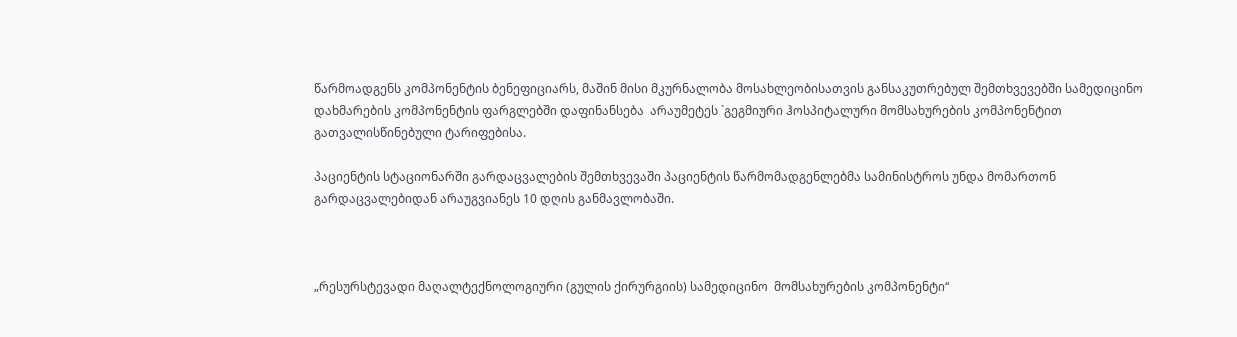წარმოადგენს კომპონენტის ბენეფიციარს, მაშინ მისი მკურნალობა მოსახლეობისათვის განსაკუთრებულ შემთხვევებში სამედიცინო დახმარების კომპონენტის ფარგლებში დაფინანსება  არაუმეტეს `გეგმიური ჰოსპიტალური მომსახურების კომპონენტით გათვალისწინებული ტარიფებისა.

პაციენტის სტაციონარში გარდაცვალების შემთხვევაში პაციენტის წარმომადგენლებმა სამინისტროს უნდა მომართონ გარდაცვალებიდან არაუგვიანეს 10 დღის განმავლობაში.



„რესურსტევადი მაღალტექნოლოგიური (გულის ქირურგიის) სამედიცინო  მომსახურების კომპონენტი“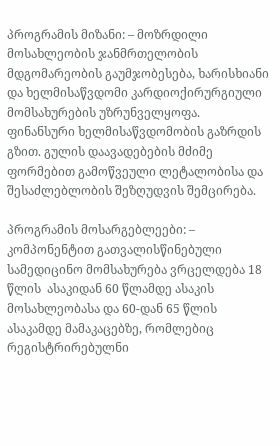პროგრამის მიზანი: – მოზრდილი მოსახლეობის ჯანმრთელობის მდგომარეობის გაუმჯობესება, ხარისხიანი და ხელმისაწვდომი კარდიოქირურგიული მომსახურების უზრუნველყოფა. ფინანსური ხელმისაწვდომობის გაზრდის გზით. გულის დაავადებების მძიმე ფორმებით გამოწვეული ლეტალობისა და შესაძლებლობის შეზღუდვის შემცირება.

პროგრამის მოსარგებლეები: – კომპონენტით გათვალისწინებული სამედიცინო მომსახურება ვრცელდება 18 წლის  ასაკიდან 60 წლამდე ასაკის მოსახლეობასა და 60-დან 65 წლის ასაკამდე მამაკაცებზე, რომლებიც რეგისტრირებულნი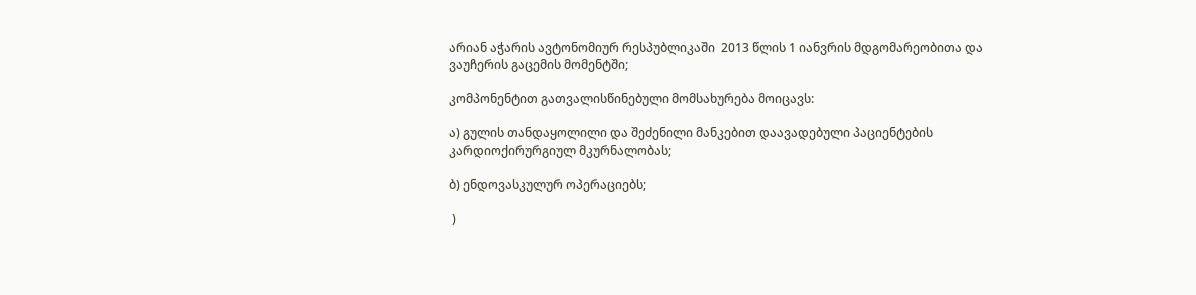არიან აჭარის ავტონომიურ რესპუბლიკაში  2013 წლის 1 იანვრის მდგომარეობითა და ვაუჩერის გაცემის მომენტში;

კომპონენტით გათვალისწინებული მომსახურება მოიცავს:

ა) გულის თანდაყოლილი და შეძენილი მანკებით დაავადებული პაციენტების კარდიოქირურგიულ მკურნალობას;

ბ) ენდოვასკულურ ოპერაციებს;

 )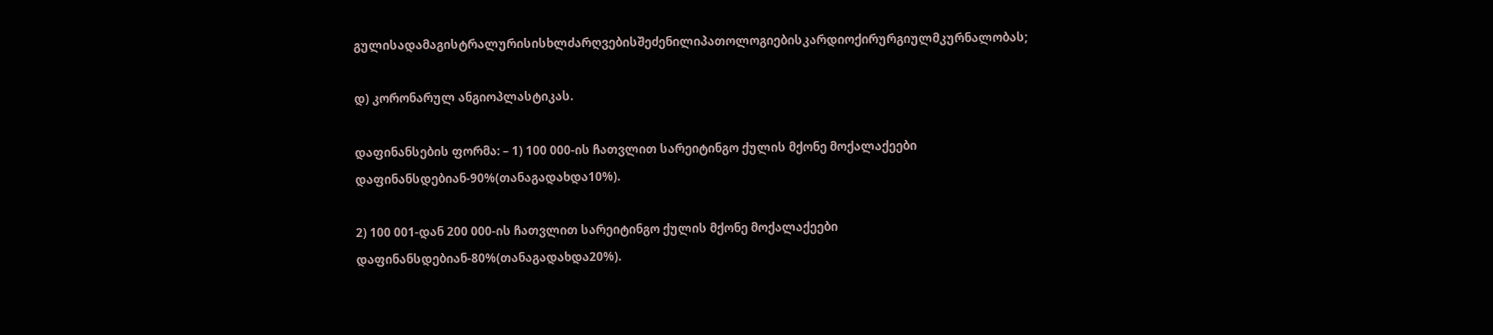გულისადამაგისტრალურისისხლძარღვებისშეძენილიპათოლოგიებისკარდიოქირურგიულმკურნალობას;

დ) კორონარულ ანგიოპლასტიკას.

დაფინანსების ფორმა: – 1) 100 000-ის ჩათვლით სარეიტინგო ქულის მქონე მოქალაქეები დაფინანსდებიან-90%(თანაგადახდა10%).

2) 100 001-დან 200 000-ის ჩათვლით სარეიტინგო ქულის მქონე მოქალაქეები დაფინანსდებიან-80%(თანაგადახდა20%).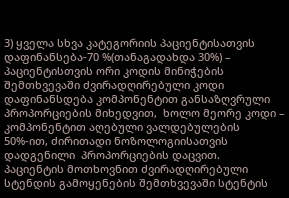3) ყველა სხვა კატეგორიის პაციენტისათვის დაფინანსება-70 %(თანაგადახდა 30%) – პაციენტისთვის ორი კოდის მინიჭების შემთხვევაში ძვირადღირებული კოდი დაფინანსდება კომპონენტით განსაზღვრული პროპორციების მიხედვით,  ხოლო მეორე კოდი – კომპონენტით აღებული ვალდებულების 50%-ით, ძირითადი ნოზოლოგიისათვის დადგენილი  პროპორციების დაცვით.  პაციენტის მოთხოვნით ძვირადღირებული სტენდის გამოყენების შემთხვევაში სტენტის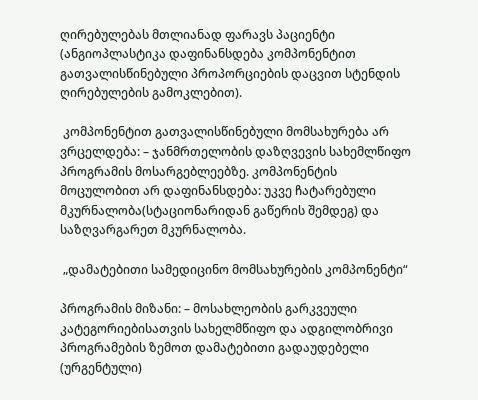ღირებულებას მთლიანად ფარავს პაციენტი (ანგიოპლასტიკა დაფინანსდება კომპონენტით გათვალისწინებული პროპორციების დაცვით სტენდის ღირებულების გამოკლებით).

 კომპონენტით გათვალისწინებული მომსახურება არ ვრცელდება: – ჯანმრთელობის დაზღვევის სახემლწიფო პროგრამის მოსარგებლეებზე. კომპონენტის მოცულობით არ დაფინანსდება: უკვე ჩატარებული მკურნალობა(სტაციონარიდან გაწერის შემდეგ) და საზღვარგარეთ მკურნალობა.

 „დამატებითი სამედიცინო მომსახურების კომპონენტი“

პროგრამის მიზანი: – მოსახლეობის გარკვეული კატეგორიებისათვის სახელმწიფო და ადგილობრივი პროგრამების ზემოთ დამატებითი გადაუდებელი (ურგენტული)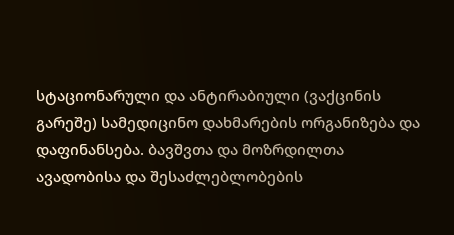სტაციონარული და ანტირაბიული (ვაქცინის გარეშე) სამედიცინო დახმარების ორგანიზება და დაფინანსება. ბავშვთა და მოზრდილთა ავადობისა და შესაძლებლობების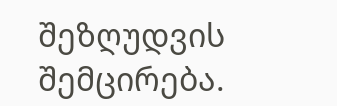შეზღუდვის შემცირება.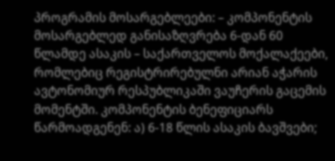პროგრამის მოსარგებლეები: – კომპონენტის მოსარგებლედ განისაზღვრება 6-დან 60 წლამდე ასაკის – საქართველოს მოქალაქეები, რომლებიც რეგისტრირებულნი არიან აჭარის ავტონომიურ რესპუბლიკაში ვაუჩერის გაცემის მომენტში. კომპონენტის ბენეფიციარს წარმოადგენენ: ა) 6-18 წლის ასაკის ბავშვები;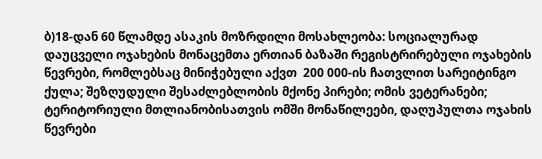ბ)18-დან 60 წლამდე ასაკის მოზრდილი მოსახლეობა: სოციალურად დაუცველი ოჯახების მონაცემთა ერთიან ბაზაში რეგისტრირებული ოჯახების წევრები, რომლებსაც მინიჭებული აქვთ  200 000-ის ჩათვლით სარეიტინგო ქულა; შეზღუდული შესაძლებლობის მქონე პირები; ომის ვეტერანები; ტერიტორიული მთლიანობისათვის ომში მონაწილეები, დაღუპულთა ოჯახის წევრები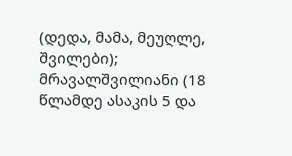(დედა, მამა, მეუღლე, შვილები); მრავალშვილიანი (18 წლამდე ასაკის 5 და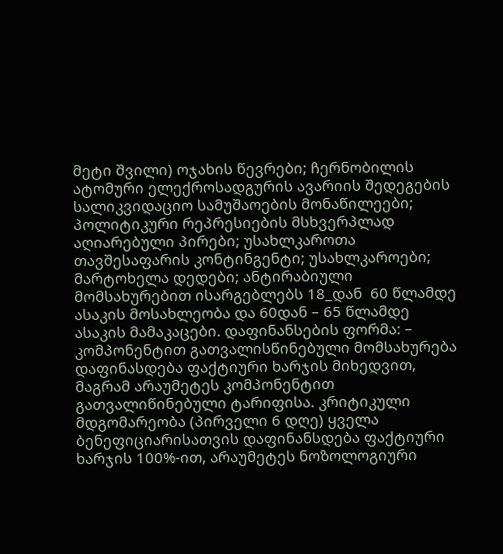მეტი შვილი) ოჯახის წევრები; ჩერნობილის ატომური ელექროსადგურის ავარიის შედეგების სალიკვიდაციო სამუშაოების მონაწილეები; პოლიტიკური რეპრესიების მსხვერპლად აღიარებული პირები; უსახლკაროთა თავშესაფარის კონტინგენტი; უსახლკაროები; მარტოხელა დედები; ანტირაბიული მომსახურებით ისარგებლებს 18_დან  60 წლამდე  ასაკის მოსახლეობა და 60დან – 65 წლამდე ასაკის მამაკაცები. დაფინანსების ფორმა: – კომპონენტით გათვალისწინებული მომსახურება დაფინასდება ფაქტიური ხარჯის მიხედვით, მაგრამ არაუმეტეს კომპონენტით გათვალიწინებული ტარიფისა. კრიტიკული მდგომარეობა (პირველი 6 დღე) ყველა ბენეფიციარისათვის დაფინანსდება ფაქტიური ხარჯის 100%-ით, არაუმეტეს ნოზოლოგიური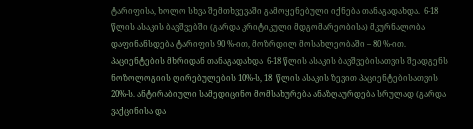ტარიფისა, ხოლო სხვა შემთხვევაში გამოყენებული იქნება თანაგადახდა.  6-18 წლის ასაკის ბავშვებში (გარდა კრიტიკული მდგომარეობისა) მკურნალობა დაფინანსდება ტარიფის 90 %-ით, მოზრდილ მოსახლეობაში – 80 %-ით. პაციენტების მხრიდან თანაგადახდა  6-18 წლის ასაკის ბავშვებისათვის შეადგენს ნოზოლოგიის ღირებულების 10%-ს, 18  წლის ასაკის ზევით პაციენტებისათვის 20%-ს. ანტირაბიული სამედიცინო მომსახურება ანაზღაურდება სრულად (გარდა ვაქცინისა და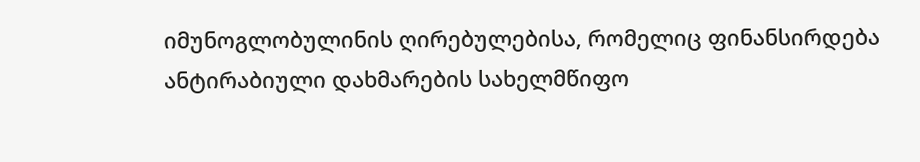იმუნოგლობულინის ღირებულებისა, რომელიც ფინანსირდება ანტირაბიული დახმარების სახელმწიფო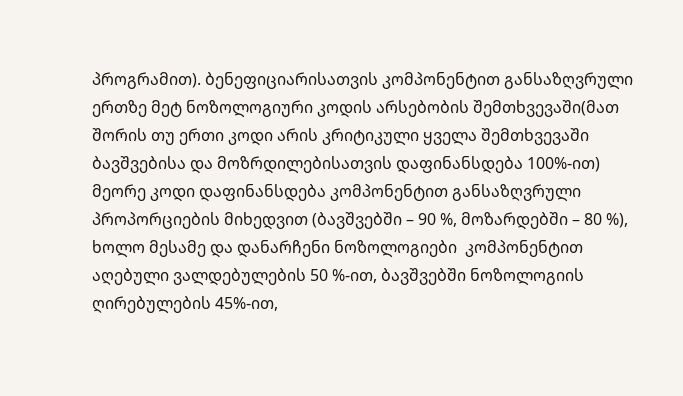პროგრამით). ბენეფიციარისათვის კომპონენტით განსაზღვრული ერთზე მეტ ნოზოლოგიური კოდის არსებობის შემთხვევაში(მათ შორის თუ ერთი კოდი არის კრიტიკული ყველა შემთხვევაში ბავშვებისა და მოზრდილებისათვის დაფინანსდება 100%-ით) მეორე კოდი დაფინანსდება კომპონენტით განსაზღვრული პროპორციების მიხედვით (ბავშვებში – 90 %, მოზარდებში – 80 %), ხოლო მესამე და დანარჩენი ნოზოლოგიები  კომპონენტით აღებული ვალდებულების 50 %-ით, ბავშვებში ნოზოლოგიის ღირებულების 45%-ით,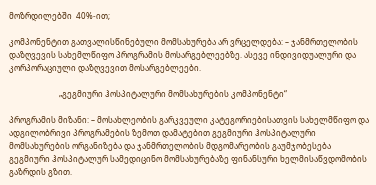მოზრდილებში  40%-ით;

კომპონენტით გათვალისწინებული მომსახურება არ ვრცელდება: – ჯანმრთელობის დაზღვევის სახემლწიფო პროგრამის მოსარგებლეებზე. ასევე ინდივიდუალური და კორპორაციული დაზღვევით მოსარგებლეები.

                         „გეგმიური ჰოსპიტალური მომსახურების კომპონენტი“

პროგრამის მიზანი: – მოსახლეობის გარკვეული კატეგორიებისათვის სახელმწიფო და ადგილობრივი პროგრამების ზემოთ დამატებით გეგმიური ჰოსპიტალური მომსახურების ორგანიზება და ჯანმრთელობის მდგომარეობის გაუმჯობესება  გეგმიური ჰოსპიტალურ სამედიცინო მომსახურებაზე ფინანსური ხელმისაწვდომობის გაზრდის გზით.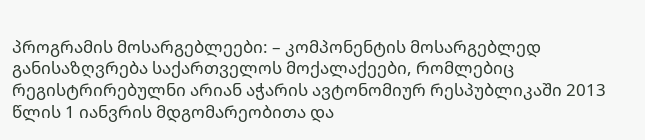პროგრამის მოსარგებლეები: – კომპონენტის მოსარგებლედ განისაზღვრება საქართველოს მოქალაქეები, რომლებიც რეგისტრირებულნი არიან აჭარის ავტონომიურ რესპუბლიკაში 2013 წლის 1 იანვრის მდგომარეობითა და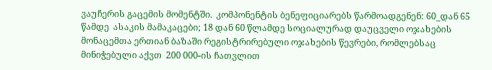ვაუჩერის გაცემის მომენტში.  კომპონენტის ბენეფიციარებს წარმოადგენენ: 60_დან 65 წამდე  ასაკის მამაკაცები; 18 დან 60 წლამდე სოციალურად დაუცველი ოჯახების მონაცემთა ერთიან ბაზაში რეგისტრირებული ოჯახების წევრები, რომლებსაც მინიჭებული აქვთ  200 000-ის ჩათვლით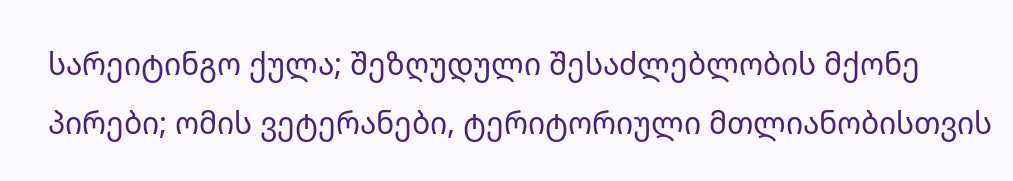სარეიტინგო ქულა; შეზღუდული შესაძლებლობის მქონე პირები; ომის ვეტერანები, ტერიტორიული მთლიანობისთვის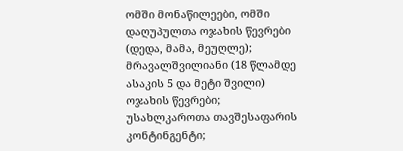ომში მონაწილეები, ომში დაღუპულთა ოჯახის წევრები (დედა, მამა, მეუღლე); მრავალშვილიანი (18 წლამდე ასაკის 5 და მეტი შვილი) ოჯახის წევრები; უსახლკაროთა თავშესაფარის კონტინგენტი;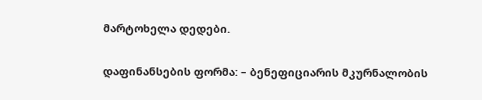მარტოხელა დედები.

დაფინანსების ფორმა: – ბენეფიციარის მკურნალობის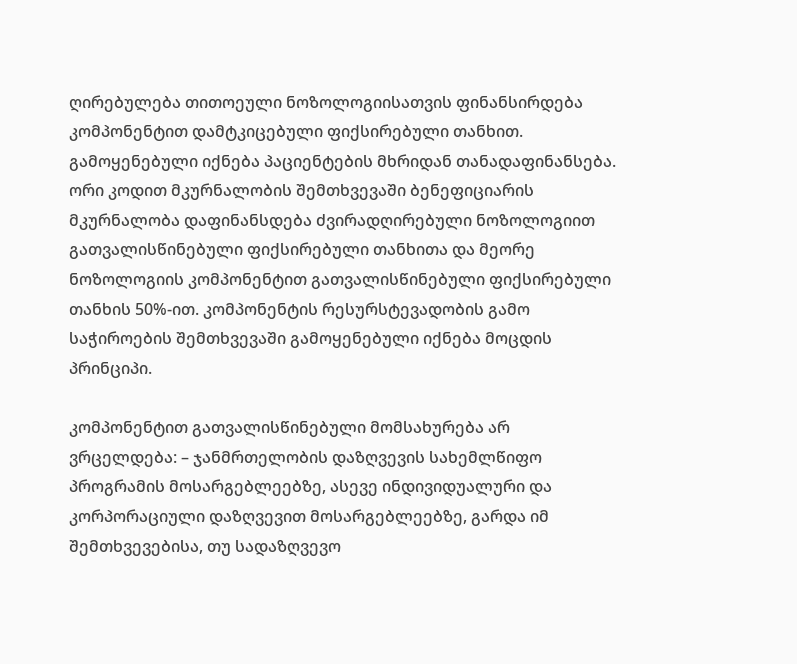ღირებულება თითოეული ნოზოლოგიისათვის ფინანსირდება კომპონენტით დამტკიცებული ფიქსირებული თანხით.  გამოყენებული იქნება პაციენტების მხრიდან თანადაფინანსება. ორი კოდით მკურნალობის შემთხვევაში ბენეფიციარის მკურნალობა დაფინანსდება ძვირადღირებული ნოზოლოგიით გათვალისწინებული ფიქსირებული თანხითა და მეორე ნოზოლოგიის კომპონენტით გათვალისწინებული ფიქსირებული თანხის 50%-ით. კომპონენტის რესურსტევადობის გამო საჭიროების შემთხვევაში გამოყენებული იქნება მოცდის პრინციპი.

კომპონენტით გათვალისწინებული მომსახურება არ ვრცელდება: – ჯანმრთელობის დაზღვევის სახემლწიფო პროგრამის მოსარგებლეებზე, ასევე ინდივიდუალური და კორპორაციული დაზღვევით მოსარგებლეებზე, გარდა იმ შემთხვევებისა, თუ სადაზღვევო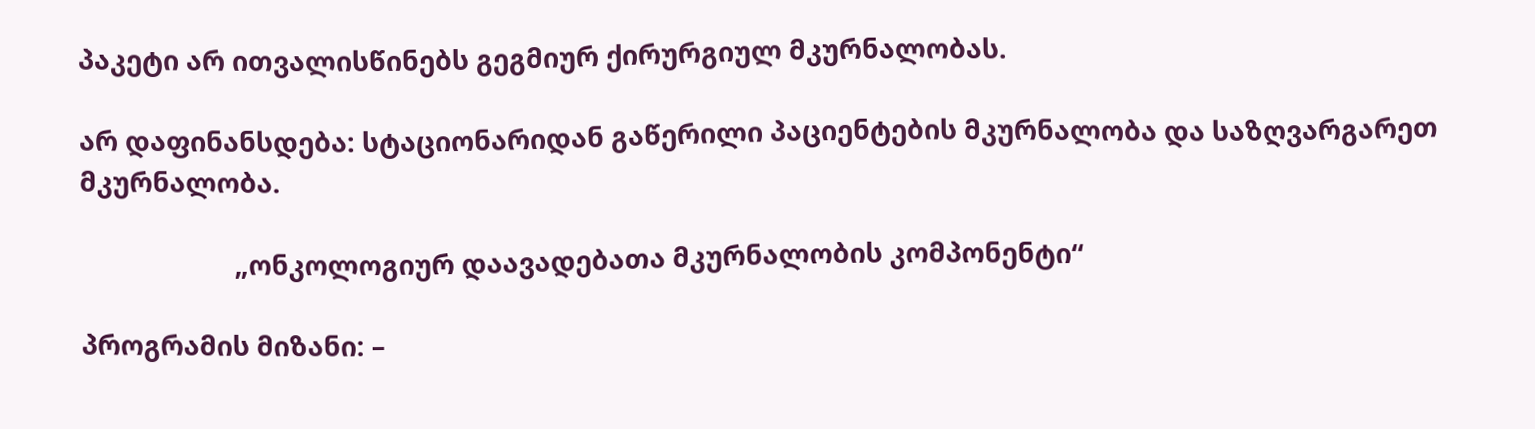პაკეტი არ ითვალისწინებს გეგმიურ ქირურგიულ მკურნალობას.

არ დაფინანსდება: სტაციონარიდან გაწერილი პაციენტების მკურნალობა და საზღვარგარეთ მკურნალობა.

                      „ონკოლოგიურ დაავადებათა მკურნალობის კომპონენტი“

პროგრამის მიზანი: –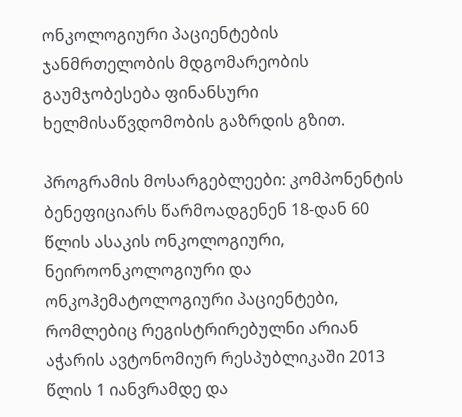ონკოლოგიური პაციენტების ჯანმრთელობის მდგომარეობის გაუმჯობესება ფინანსური ხელმისაწვდომობის გაზრდის გზით.

პროგრამის მოსარგებლეები: კომპონენტის  ბენეფიციარს წარმოადგენენ 18-დან 60 წლის ასაკის ონკოლოგიური, ნეიროონკოლოგიური და ონკოჰემატოლოგიური პაციენტები, რომლებიც რეგისტრირებულნი არიან აჭარის ავტონომიურ რესპუბლიკაში 2013 წლის 1 იანვრამდე და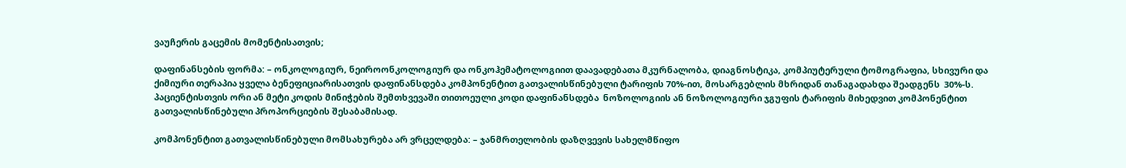ვაუჩერის გაცემის მომენტისათვის;

დაფინანსების ფორმა: – ონკოლოგიურ, ნეიროონკოლოგიურ და ონკოჰემატოლოგიით დაავადებათა მკურნალობა, დიაგნოსტიკა, კომპიუტერული ტომოგრაფია, სხივური და ქიმიური თერაპია ყველა ბენეფიციარისათვის დაფინანსდება კომპონენტით გათვალისწინებული ტარიფის 70%-ით, მოსარგებლის მხრიდან თანაგადახდა შეადგენს  30%-ს. პაციენტისთვის ორი ან მეტი კოდის მინიჭების შემთხვევაში თითოეული კოდი დაფინანსდება  ნოზოლოგიის ან ნოზოლოგიური ჯგუფის ტარიფის მიხედვით კომპონენტით გათვალისწინებული პროპორციების შესაბამისად.

კომპონენტით გათვალისწინებული მომსახურება არ ვრცელდება: – ჯანმრთელობის დაზღვევის სახელმწიფო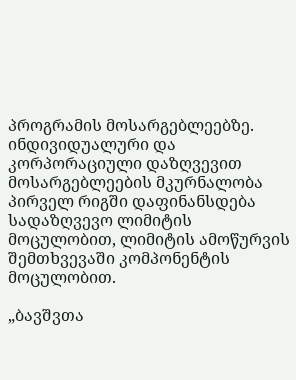პროგრამის მოსარგებლეებზე. ინდივიდუალური და კორპორაციული დაზღვევით მოსარგებლეების მკურნალობა პირველ რიგში დაფინანსდება სადაზღვევო ლიმიტის  მოცულობით, ლიმიტის ამოწურვის შემთხვევაში კომპონენტის მოცულობით.

„ბავშვთა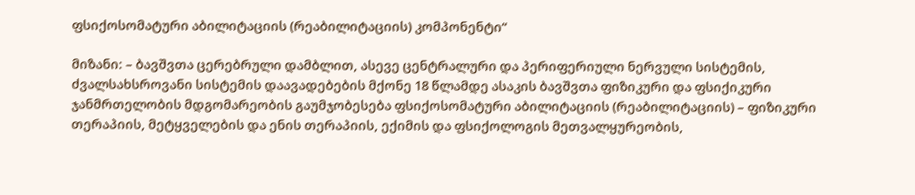ფსიქოსომატური აბილიტაციის (რეაბილიტაციის) კომპონენტი“

მიზანი: – ბავშვთა ცერებრული დამბლით, ასევე ცენტრალური და პერიფერიული ნერვული სისტემის, ძვალსახსროვანი სისტემის დაავადებების მქონე 18 წლამდე ასაკის ბავშვთა ფიზიკური და ფსიქიკური ჯანმრთელობის მდგომარეობის გაუმჯობესება ფსიქოსომატური აბილიტაციის (რეაბილიტაციის) – ფიზიკური თერაპიის, მეტყველების და ენის თერაპიის, ექიმის და ფსიქოლოგის მეთვალყურეობის,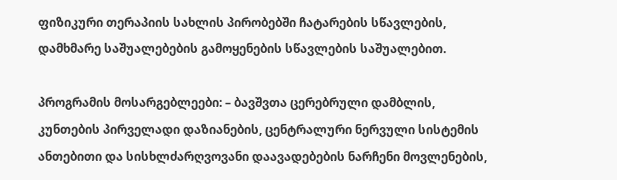ფიზიკური თერაპიის სახლის პირობებში ჩატარების სწავლების, დამხმარე საშუალებების გამოყენების სწავლების საშუალებით.

პროგრამის მოსარგებლეები: – ბავშვთა ცერებრული დამბლის, კუნთების პირველადი დაზიანების, ცენტრალური ნერვული სისტემის ანთებითი და სისხლძარღვოვანი დაავადებების ნარჩენი მოვლენების,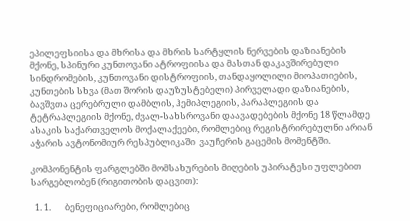ეპილეფსიისა და მხრისა და მხრის სარტყლის ნერვების დაზიანების მქონე, სპინური კუნთოვანი ატროფიისა და მასთან დაკავშირებული სინდრომების, კუნთოვანი დისტროფიის, თანდაყოლილი მიოპათიების, კუნთების სხვა (მათ შორის დაუზუსტებელი) პირველადი დაზიანების, ბავშვთა ცერებრული დამბლის, ჰემიპლეგიის, პარაპლეგიის და ტეტრაპლეგიის მქონე, ძვალ-სახსროვანი დაავადებების მქონე 18 წლამდე ასაკის საქართველოს მოქალაქეები, რომლებიც რეგისტრირებულნი არიან აჭარის ავტონომიურ რესპუბლიკაში  ვაუჩერის გაცემის მომენტში.

კომპონენტის ფარგლებში მომსახურების მიღების უპირატესი უფლებით სარგებლობენ (რიგითობის დაცვით):

  1. 1.       ბენეფიციარები, რომლებიც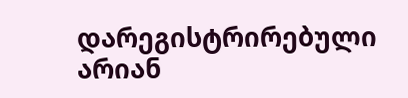დარეგისტრირებული არიან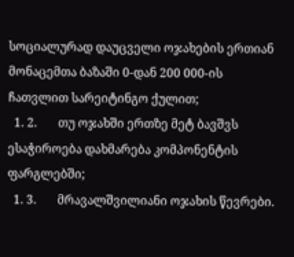სოციალურად დაუცველი ოჯახების ერთიან მონაცემთა ბაზაში 0-დან 200 000-ის ჩათვლით სარეიტინგო ქულით;
  1. 2.       თუ ოჯახში ერთზე მეტ ბავშვს ესაჭიროება დახმარება კომპონენტის ფარგლებში;
  1. 3.       მრავალშვილიანი ოჯახის წევრები.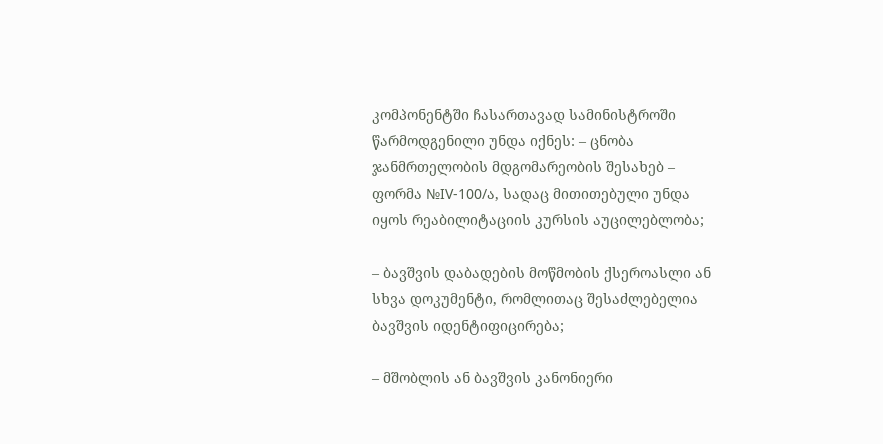კომპონენტში ჩასართავად სამინისტროში წარმოდგენილი უნდა იქნეს: – ცნობა ჯანმრთელობის მდგომარეობის შესახებ – ფორმა №IV-100/ა, სადაც მითითებული უნდა იყოს რეაბილიტაციის კურსის აუცილებლობა;

– ბავშვის დაბადების მოწმობის ქსეროასლი ან სხვა დოკუმენტი, რომლითაც შესაძლებელია ბავშვის იდენტიფიცირება;

– მშობლის ან ბავშვის კანონიერი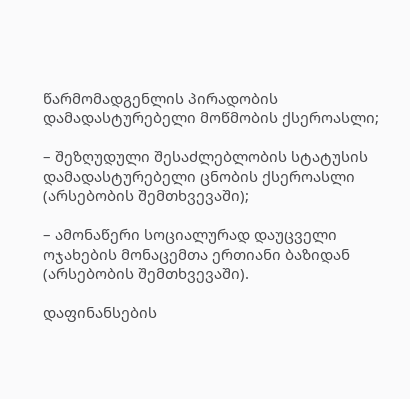წარმომადგენლის პირადობის დამადასტურებელი მოწმობის ქსეროასლი;

– შეზღუდული შესაძლებლობის სტატუსის დამადასტურებელი ცნობის ქსეროასლი (არსებობის შემთხვევაში);

– ამონაწერი სოციალურად დაუცველი ოჯახების მონაცემთა ერთიანი ბაზიდან (არსებობის შემთხვევაში).

დაფინანსების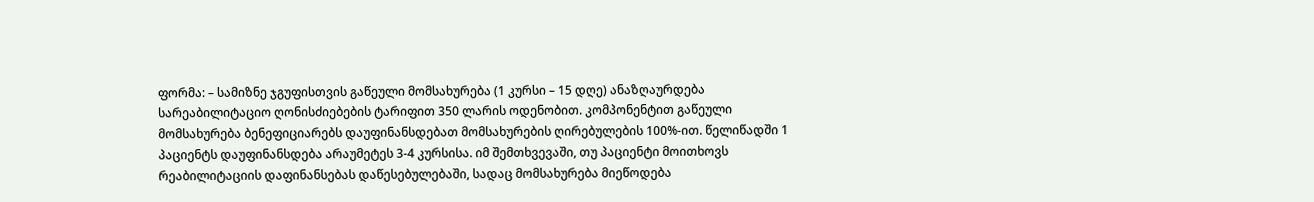ფორმა: – სამიზნე ჯგუფისთვის გაწეული მომსახურება (1 კურსი – 15 დღე) ანაზღაურდება სარეაბილიტაციო ღონისძიებების ტარიფით 350 ლარის ოდენობით. კომპონენტით გაწეული მომსახურება ბენეფიციარებს დაუფინანსდებათ მომსახურების ღირებულების 100%-ით. წელიწადში 1 პაციენტს დაუფინანსდება არაუმეტეს 3-4 კურსისა. იმ შემთხვევაში, თუ პაციენტი მოითხოვს რეაბილიტაციის დაფინანსებას დაწესებულებაში, სადაც მომსახურება მიეწოდება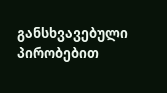განსხვავებული პირობებით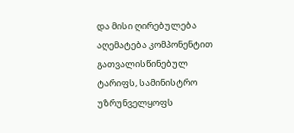და მისი ღირებულება  აღემატება კომპონენტით გათვალისწინებულ ტარიფს, სამინისტრო უზრუნველყოფს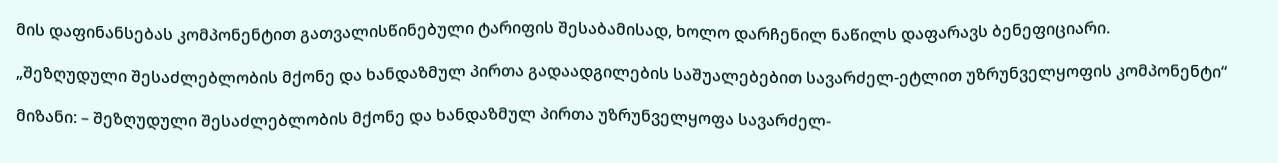მის დაფინანსებას კომპონენტით გათვალისწინებული ტარიფის შესაბამისად, ხოლო დარჩენილ ნაწილს დაფარავს ბენეფიციარი.

„შეზღუდული შესაძლებლობის მქონე და ხანდაზმულ პირთა გადაადგილების საშუალებებით სავარძელ-ეტლით უზრუნველყოფის კომპონენტი“

მიზანი: – შეზღუდული შესაძლებლობის მქონე და ხანდაზმულ პირთა უზრუნველყოფა სავარძელ-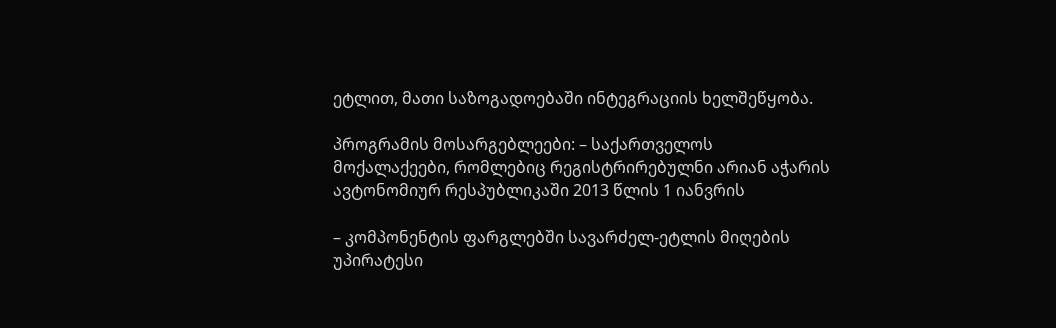ეტლით, მათი საზოგადოებაში ინტეგრაციის ხელშეწყობა.

პროგრამის მოსარგებლეები: – საქართველოს მოქალაქეები, რომლებიც რეგისტრირებულნი არიან აჭარის ავტონომიურ რესპუბლიკაში 2013 წლის 1 იანვრის

– კომპონენტის ფარგლებში სავარძელ-ეტლის მიღების უპირატესი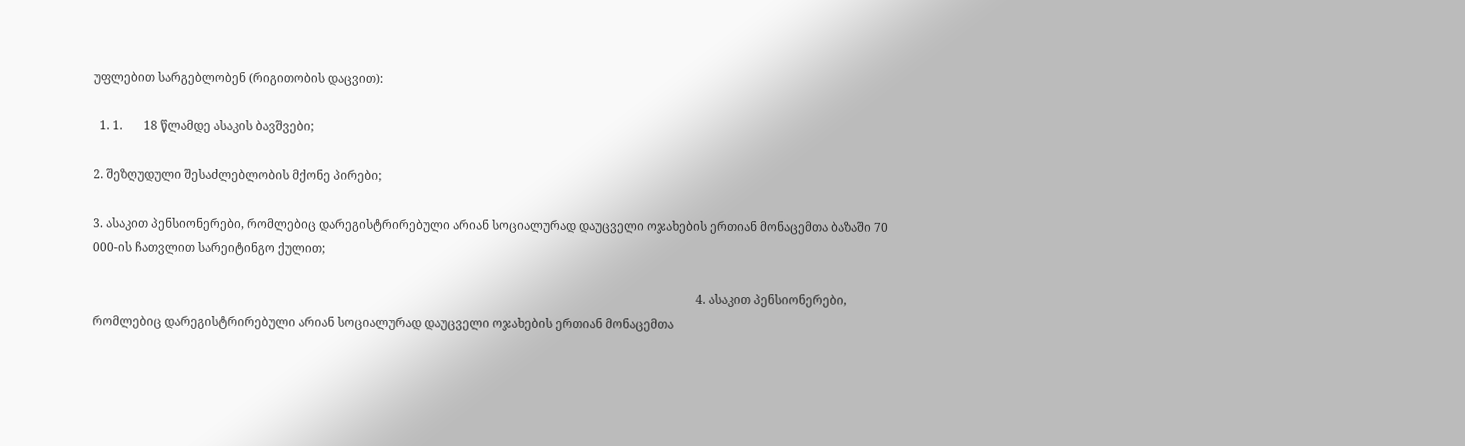უფლებით სარგებლობენ (რიგითობის დაცვით):

  1. 1.       18 წლამდე ასაკის ბავშვები;

2. შეზღუდული შესაძლებლობის მქონე პირები;

3. ასაკით პენსიონერები, რომლებიც დარეგისტრირებული არიან სოციალურად დაუცველი ოჯახების ერთიან მონაცემთა ბაზაში 70 000-ის ჩათვლით სარეიტინგო ქულით;

                                                                                                                                                                                                         4. ასაკით პენსიონერები, რომლებიც დარეგისტრირებული არიან სოციალურად დაუცველი ოჯახების ერთიან მონაცემთა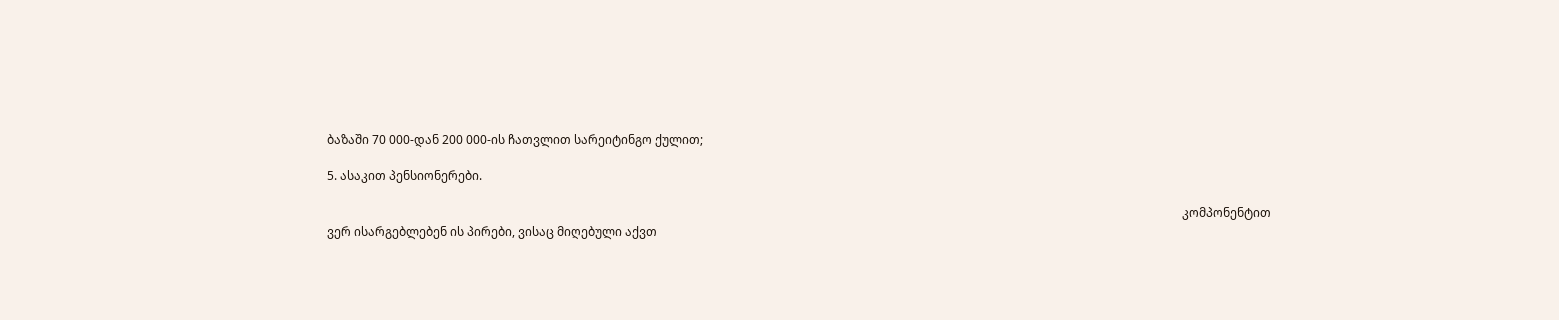ბაზაში 70 000-დან 200 000-ის ჩათვლით სარეიტინგო ქულით;

5. ასაკით პენსიონერები.

                                                                                                                                                                                                                                                                                             კომპონენტით ვერ ისარგებლებენ ის პირები, ვისაც მიღებული აქვთ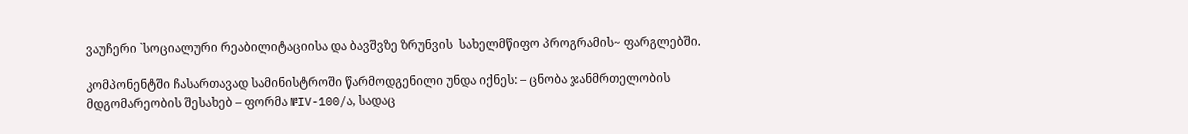ვაუჩერი `სოციალური რეაბილიტაციისა და ბავშვზე ზრუნვის  სახელმწიფო პროგრამის~ ფარგლებში.

კომპონენტში ჩასართავად სამინისტროში წარმოდგენილი უნდა იქნეს: – ცნობა ჯანმრთელობის მდგომარეობის შესახებ – ფორმა №IV-100/ა, სადაც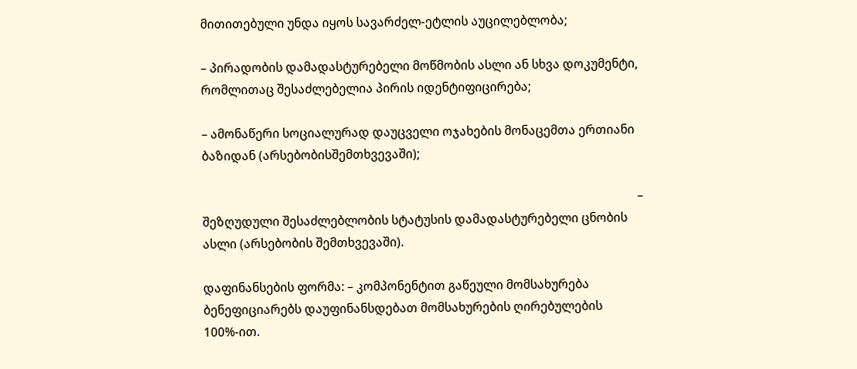მითითებული უნდა იყოს სავარძელ-ეტლის აუცილებლობა;

– პირადობის დამადასტურებელი მოწმობის ასლი ან სხვა დოკუმენტი, რომლითაც შესაძლებელია პირის იდენტიფიცირება;

– ამონაწერი სოციალურად დაუცველი ოჯახების მონაცემთა ერთიანი ბაზიდან (არსებობისშემთხვევაში);

                                                                                                                                                 – შეზღუდული შესაძლებლობის სტატუსის დამადასტურებელი ცნობის ასლი (არსებობის შემთხვევაში).

დაფინანსების ფორმა: – კომპონენტით გაწეული მომსახურება ბენეფიციარებს დაუფინანსდებათ მომსახურების ღირებულების 100%-ით.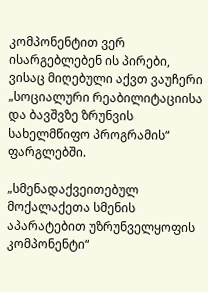კომპონენტით ვერ ისარგებლებენ ის პირები, ვისაც მიღებული აქვთ ვაუჩერი „სოციალური რეაბილიტაციისა და ბავშვზე ზრუნვის  სახელმწიფო პროგრამის“ ფარგლებში.

„სმენადაქვეითებულ მოქალაქეთა სმენის აპარატებით უზრუნველყოფის კომპონენტი“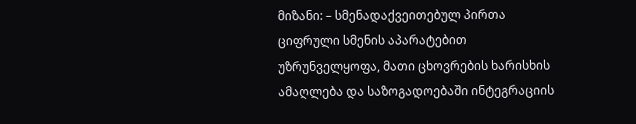მიზანი: – სმენადაქვეითებულ პირთა ციფრული სმენის აპარატებით უზრუნველყოფა, მათი ცხოვრების ხარისხის ამაღლება და საზოგადოებაში ინტეგრაციის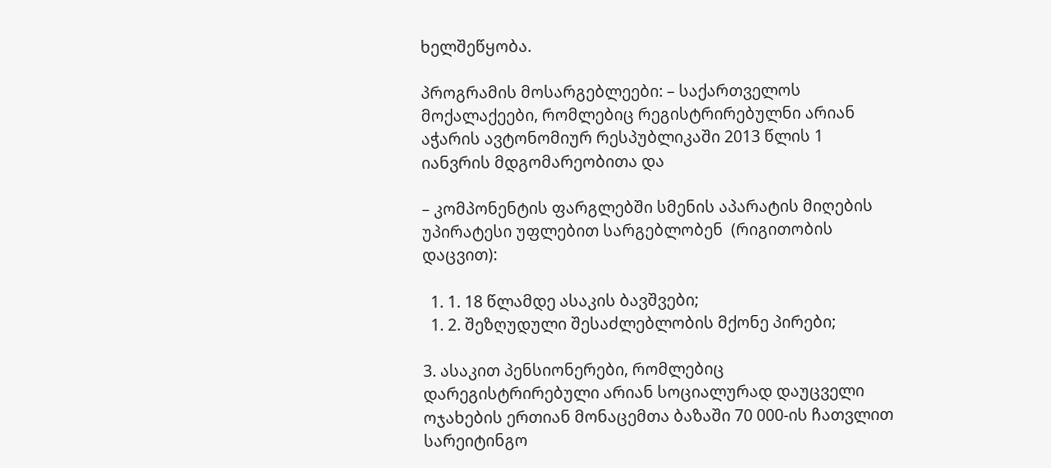ხელშეწყობა.

პროგრამის მოსარგებლეები: – საქართველოს მოქალაქეები, რომლებიც რეგისტრირებულნი არიან აჭარის ავტონომიურ რესპუბლიკაში 2013 წლის 1 იანვრის მდგომარეობითა და

– კომპონენტის ფარგლებში სმენის აპარატის მიღების უპირატესი უფლებით სარგებლობენ  (რიგითობის დაცვით):

  1. 1. 18 წლამდე ასაკის ბავშვები;
  1. 2. შეზღუდული შესაძლებლობის მქონე პირები;

3. ასაკით პენსიონერები, რომლებიც დარეგისტრირებული არიან სოციალურად დაუცველი ოჯახების ერთიან მონაცემთა ბაზაში 70 000-ის ჩათვლით სარეიტინგო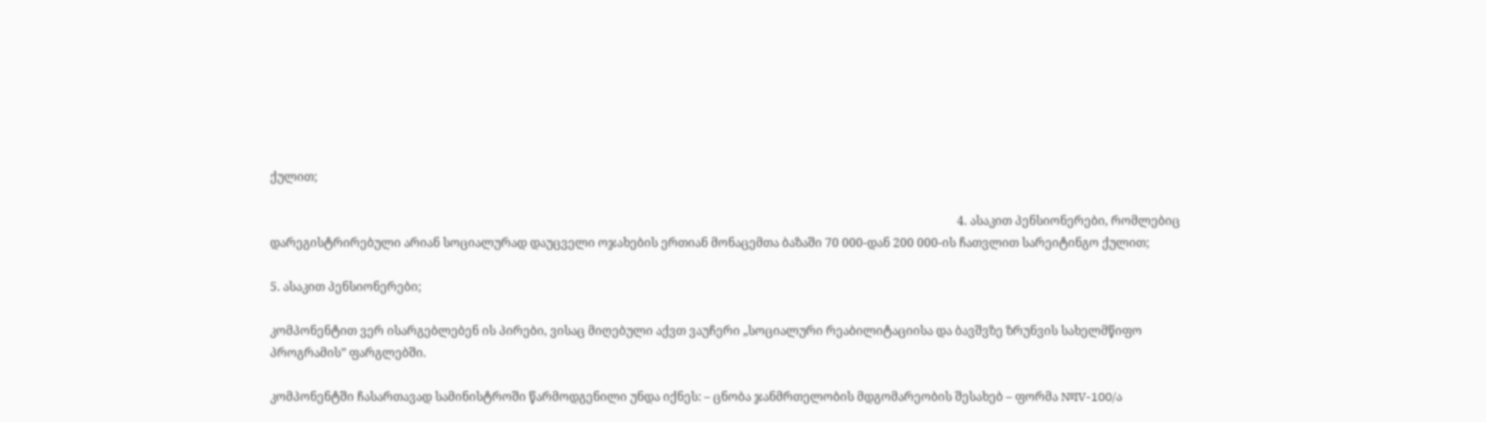ქულით;

                                                                                                                                                                                                                                     4. ასაკით პენსიონერები, რომლებიც დარეგისტრირებული არიან სოციალურად დაუცველი ოჯახების ერთიან მონაცემთა ბაზაში 70 000-დან 200 000-ის ჩათვლით სარეიტინგო ქულით;

5. ასაკით პენსიონერები;

კომპონენტით ვერ ისარგებლებენ ის პირები, ვისაც მიღებული აქვთ ვაუჩერი „სოციალური რეაბილიტაციისა და ბავშვზე ზრუნვის სახელმწიფო პროგრამის” ფარგლებში.

კომპონენტში ჩასართავად სამინისტროში წარმოდგენილი უნდა იქნეს: – ცნობა ჯანმრთელობის მდგომარეობის შესახებ – ფორმა №IV-100/ა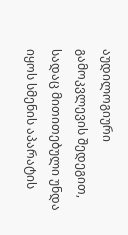აუდილოგიური გამოკვლევის შედეგით, სადაც მითითებული უნდა იყოს სმენის აპარატის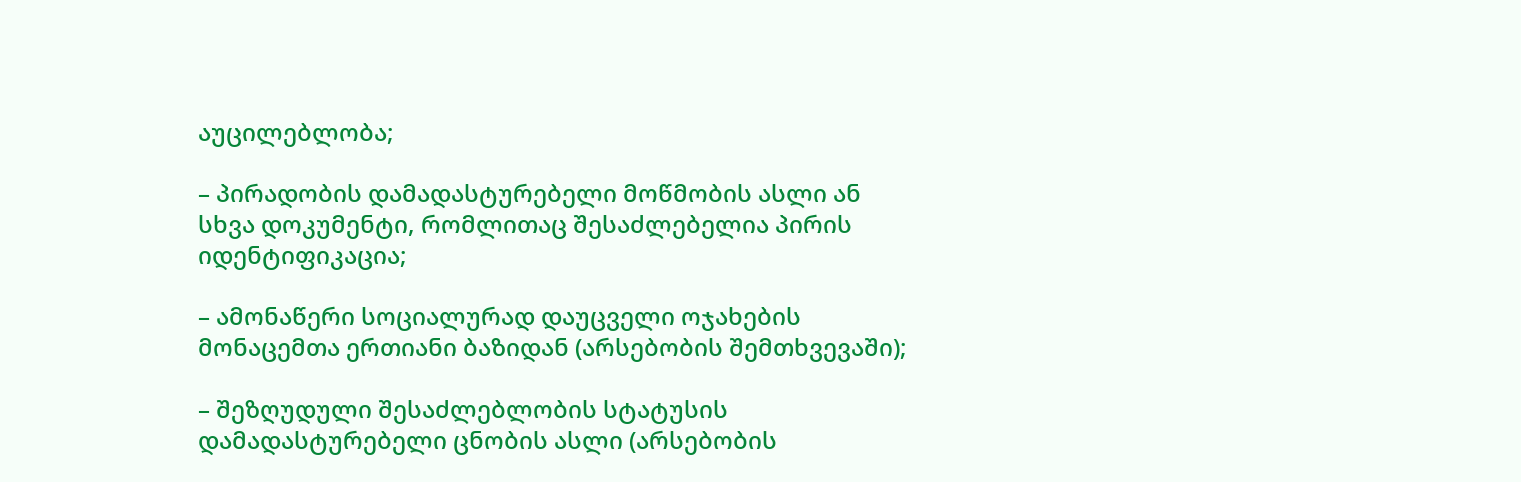აუცილებლობა;

– პირადობის დამადასტურებელი მოწმობის ასლი ან სხვა დოკუმენტი, რომლითაც შესაძლებელია პირის იდენტიფიკაცია;

– ამონაწერი სოციალურად დაუცველი ოჯახების მონაცემთა ერთიანი ბაზიდან (არსებობის შემთხვევაში);

– შეზღუდული შესაძლებლობის სტატუსის დამადასტურებელი ცნობის ასლი (არსებობის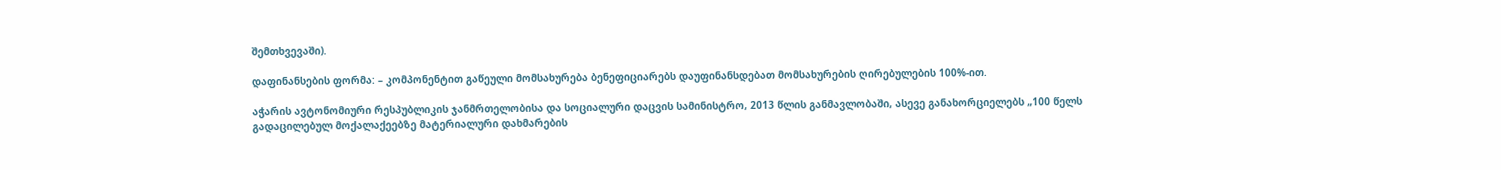შემთხვევაში).

დაფინანსების ფორმა: – კომპონენტით გაწეული მომსახურება ბენეფიციარებს დაუფინანსდებათ მომსახურების ღირებულების 100%-ით.

აჭარის ავტონომიური რესპუბლიკის ჯანმრთელობისა და სოციალური დაცვის სამინისტრო, 2013 წლის განმავლობაში, ასევე განახორციელებს „100 წელს გადაცილებულ მოქალაქეებზე მატერიალური დახმარების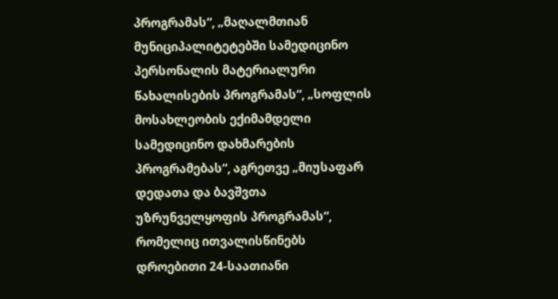პროგრამას“, „მაღალმთიან მუნიციპალიტეტებში სამედიცინო პერსონალის მატერიალური წახალისების პროგრამას“, „სოფლის მოსახლეობის ექიმამდელი სამედიცინო დახმარების პროგრამებას“, აგრეთვე „მიუსაფარ დედათა და ბავშვთა უზრუნველყოფის პროგრამას“, რომელიც ითვალისწინებს დროებითი 24-საათიანი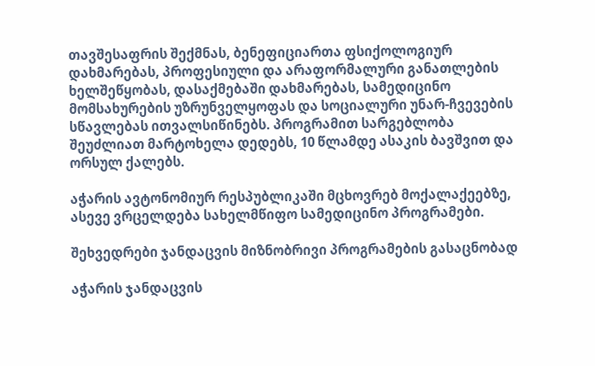თავშესაფრის შექმნას, ბენეფიციართა ფსიქოლოგიურ დახმარებას, პროფესიული და არაფორმალური განათლების ხელშეწყობას, დასაქმებაში დახმარებას, სამედიცინო მომსახურების უზრუნველყოფას და სოციალური უნარ-ჩვევების სწავლებას ითვალსიწინებს. პროგრამით სარგებლობა შეუძლიათ მარტოხელა დედებს, 10 წლამდე ასაკის ბავშვით და ორსულ ქალებს.

აჭარის ავტონომიურ რესპუბლიკაში მცხოვრებ მოქალაქეებზე, ასევე ვრცელდება სახელმწიფო სამედიცინო პროგრამები.

შეხვედრები ჯანდაცვის მიზნობრივი პროგრამების გასაცნობად

აჭარის ჯანდაცვის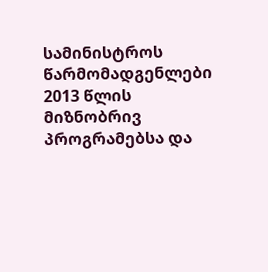სამინისტროს წარმომადგენლები 2013 წლის მიზნობრივ პროგრამებსა და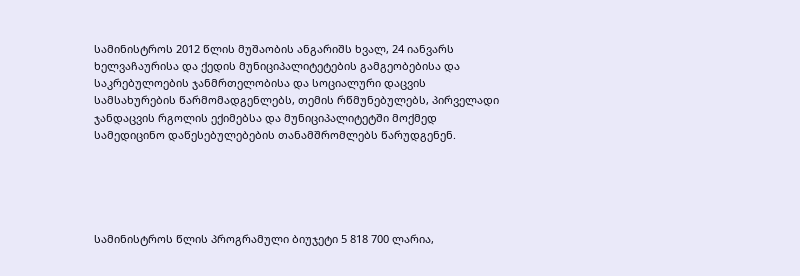სამინისტროს 2012 წლის მუშაობის ანგარიშს ხვალ, 24 იანვარს ხელვაჩაურისა და ქედის მუნიციპალიტეტების გამგეობებისა და საკრებულოების ჯანმრთელობისა და სოციალური დაცვის სამსახურების წარმომადგენლებს, თემის რწმუნებულებს, პირველადი ჯანდაცვის რგოლის ექიმებსა და მუნიციპალიტეტში მოქმედ სამედიცინო დაწესებულებების თანამშრომლებს წარუდგენენ.





სამინისტროს წლის პროგრამული ბიუჯეტი 5 818 700 ლარია,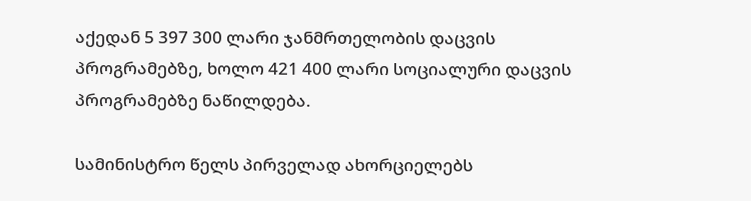აქედან 5 397 300 ლარი ჯანმრთელობის დაცვის პროგრამებზე, ხოლო 421 400 ლარი სოციალური დაცვის პროგრამებზე ნაწილდება.

სამინისტრო წელს პირველად ახორციელებს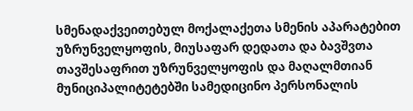სმენადაქვეითებულ მოქალაქეთა სმენის აპარატებით უზრუნველყოფის, მიუსაფარ დედათა და ბავშვთა თავშესაფრით უზრუნველყოფის და მაღალმთიან მუნიციპალიტეტებში სამედიცინო პერსონალის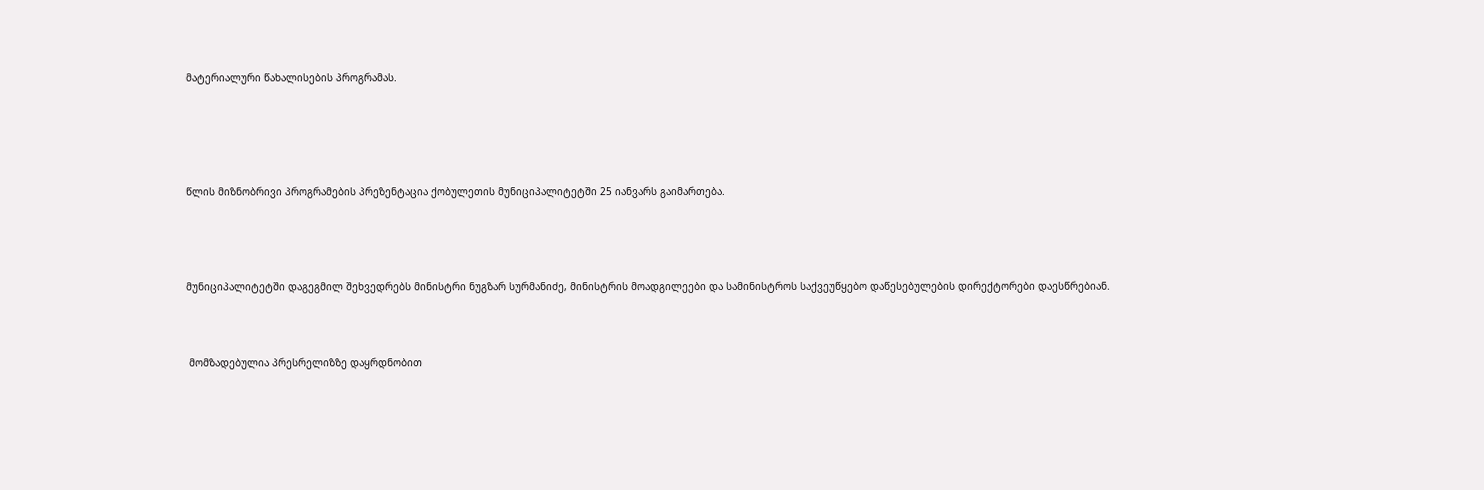მატერიალური წახალისების პროგრამას.





წლის მიზნობრივი პროგრამების პრეზენტაცია ქობულეთის მუნიციპალიტეტში 25 იანვარს გაიმართება.




მუნიციპალიტეტში დაგეგმილ შეხვედრებს მინისტრი ნუგზარ სურმანიძე, მინისტრის მოადგილეები და სამინისტროს საქვეუწყებო დაწესებულების დირექტორები დაესწრებიან.



 მომზადებულია პრესრელიზზე დაყრდნობით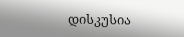დისკუსია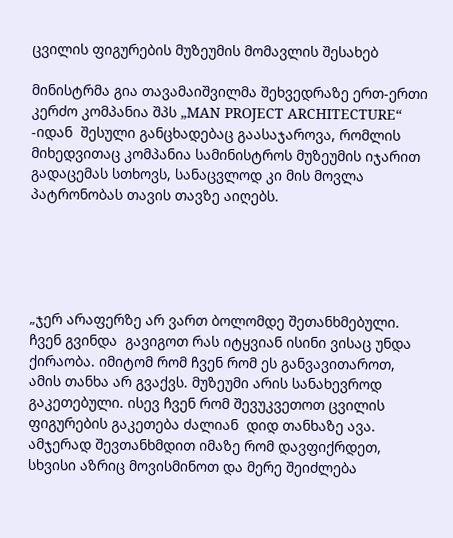ცვილის ფიგურების მუზეუმის მომავლის შესახებ

მინისტრმა გია თავამაიშვილმა შეხვედრაზე ერთ-ერთი კერძო კომპანია შპს „MAN PROJECT ARCHITECTURE“ -იდან  შესული განცხადებაც გაასაჯაროვა, რომლის მიხედვითაც კომპანია სამინისტროს მუზეუმის იჯარით გადაცემას სთხოვს, სანაცვლოდ კი მის მოვლა პატრონობას თავის თავზე აიღებს.





„ჯერ არაფერზე არ ვართ ბოლომდე შეთანხმებული. ჩვენ გვინდა  გავიგოთ რას იტყვიან ისინი ვისაც უნდა ქირაობა. იმიტომ რომ ჩვენ რომ ეს განვავითაროთ, ამის თანხა არ გვაქვს. მუზეუმი არის სანახევროდ გაკეთებული. ისევ ჩვენ რომ შევუკვეთოთ ცვილის ფიგურების გაკეთება ძალიან  დიდ თანხაზე ავა. ამჯერად შევთანხმდით იმაზე რომ დავფიქრდეთ, სხვისი აზრიც მოვისმინოთ და მერე შეიძლება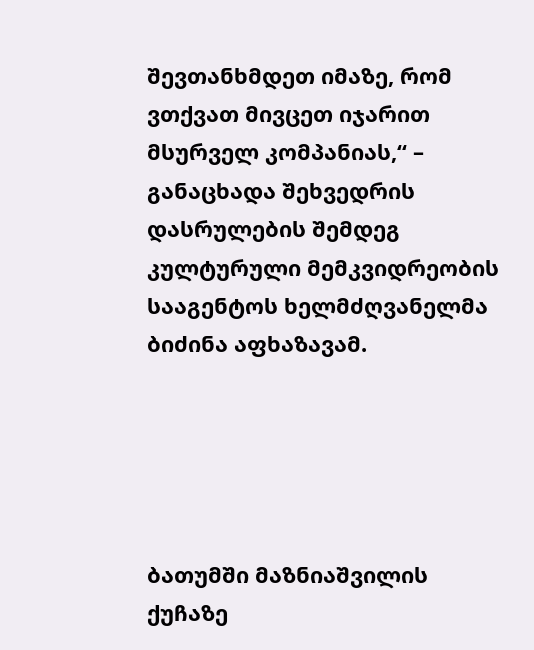შევთანხმდეთ იმაზე, რომ ვთქვათ მივცეთ იჯარით მსურველ კომპანიას,“ – განაცხადა შეხვედრის დასრულების შემდეგ კულტურული მემკვიდრეობის სააგენტოს ხელმძღვანელმა ბიძინა აფხაზავამ.





ბათუმში მაზნიაშვილის ქუჩაზე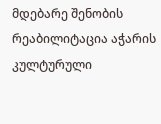მდებარე შენობის რეაბილიტაცია აჭარის კულტურული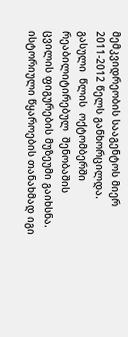მემკვიდრეობის სააგენტოს მიერ 2011-2012 წელს განხორცილდა.  გასული  წლის  ოქტომბერში რეაბილიტირებულ  შენობაშის ცვილის ფიგურების მუზეუმი გაიხსნა.  ისტორიული წყაროების თანახმად იგი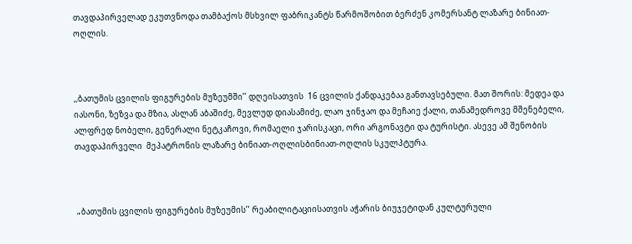თავდაპირველად ეკუთვნოდა თამბაქოს მსხვილ ფაბრიკანტს წარმოშობით ბერძენ კომერსანტ ლაზარე ბინიათ-ოღლის.



,,ბათუმის ცვილის ფიგურების მუზეუმში’’ დღეისათვის  16 ცვილის ქანდაკებაა განთავსებული. მათ შორის: მედეა და იასონი, ზეზვა და მზია, ასლან აბაშიძე, მევლუდ დიასამიძე, ლაო ჯინჯაო და მეჩაიე ქალი, თანამედროვე მშენებელი, ალფრედ ნობელი, გენერალი ნეტკაჩოვი, რომაელი ჯარისკაცი, ორი არგონავტი და ტურისტი. ასევე ამ შენობის თავდაპირველი  მეპატრონის ლაზარე ბინიათ-ოღლისბინიათ-ოღლის სკულპტურა.



 „ბათუმის ცვილის ფიგურების მუზეუმის’’ რეაბილიტაციისათვის აჭარის ბიუჯეტიდან კულტურული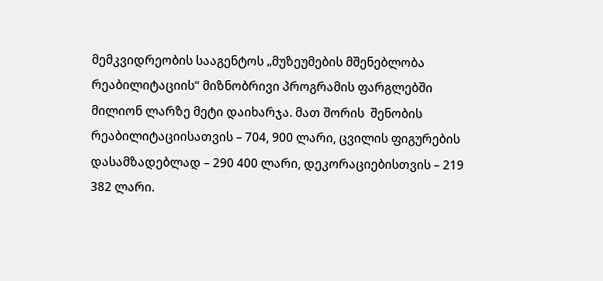მემკვიდრეობის სააგენტოს „მუზეუმების მშენებლობა რეაბილიტაციის“ მიზნობრივი პროგრამის ფარგლებში მილიონ ლარზე მეტი დაიხარჯა. მათ შორის  შენობის რეაბილიტაციისათვის – 704, 900 ლარი, ცვილის ფიგურების დასამზადებლად – 290 400 ლარი, დეკორაციებისთვის – 219 382 ლარი.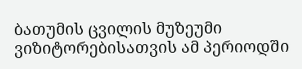ბათუმის ცვილის მუზეუმი ვიზიტორებისათვის ამ პერიოდში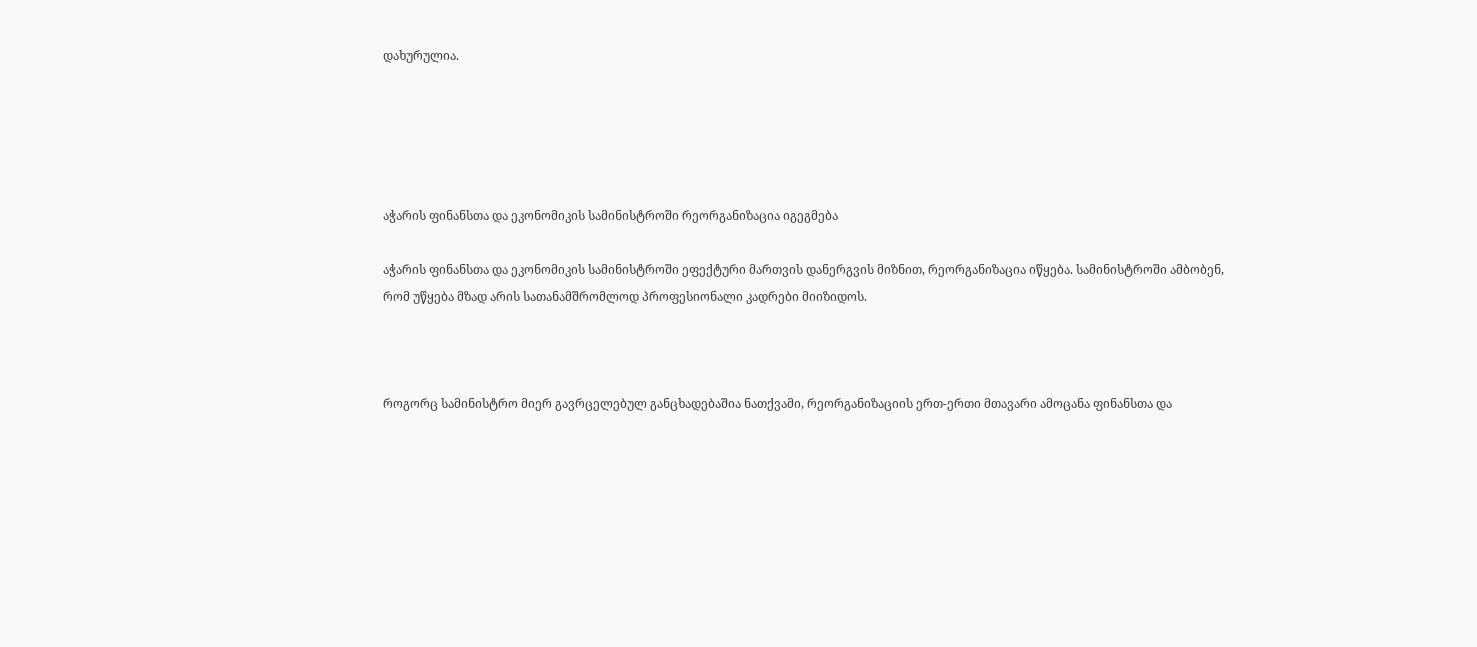დახურულია.





აჭარის ფინანსთა და ეკონომიკის სამინისტროში რეორგანიზაცია იგეგმება

აჭარის ფინანსთა და ეკონომიკის სამინისტროში ეფექტური მართვის დანერგვის მიზნით, რეორგანიზაცია იწყება. სამინისტროში ამბობენ, რომ უწყება მზად არის სათანამშრომლოდ პროფესიონალი კადრები მიიზიდოს.



როგორც სამინისტრო მიერ გავრცელებულ განცხადებაშია ნათქვამი, რეორგანიზაციის ერთ-ერთი მთავარი ამოცანა ფინანსთა და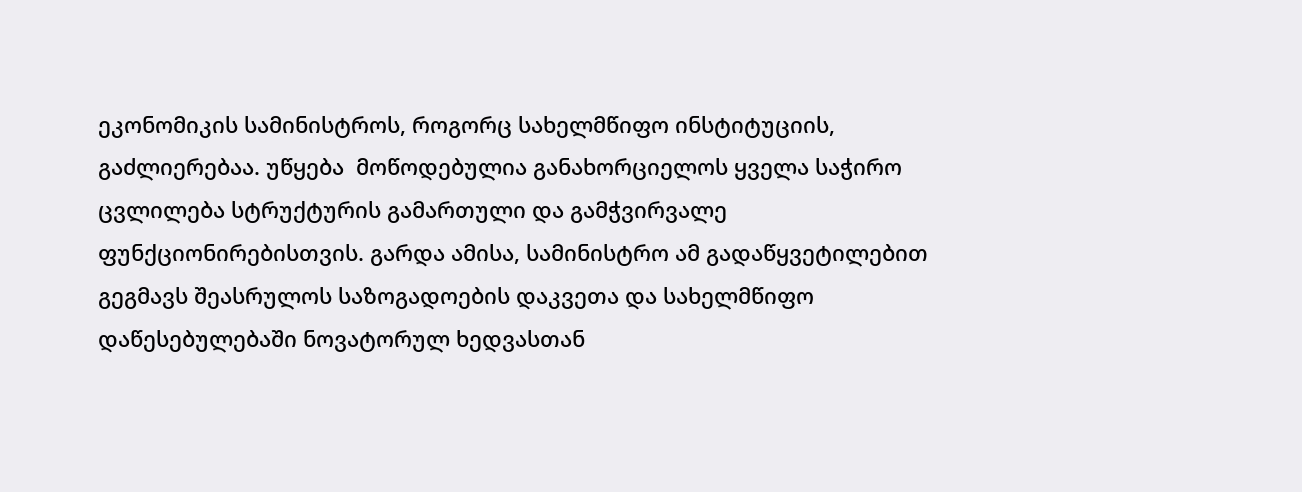ეკონომიკის სამინისტროს, როგორც სახელმწიფო ინსტიტუციის, გაძლიერებაა. უწყება  მოწოდებულია განახორციელოს ყველა საჭირო ცვლილება სტრუქტურის გამართული და გამჭვირვალე ფუნქციონირებისთვის. გარდა ამისა, სამინისტრო ამ გადაწყვეტილებით გეგმავს შეასრულოს საზოგადოების დაკვეთა და სახელმწიფო დაწესებულებაში ნოვატორულ ხედვასთან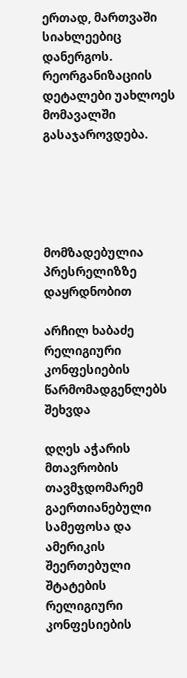ერთად, მართვაში სიახლეებიც დანერგოს. რეორგანიზაციის დეტალები უახლოეს მომავალში გასაჯაროვდება.





მომზადებულია პრესრელიზზე დაყრდნობით

არჩილ ხაბაძე რელიგიური კონფესიების წარმომადგენლებს შეხვდა

დღეს აჭარის მთავრობის თავმჯდომარემ გაერთიანებული სამეფოსა და  ამერიკის შეერთებული შტატების რელიგიური კონფესიების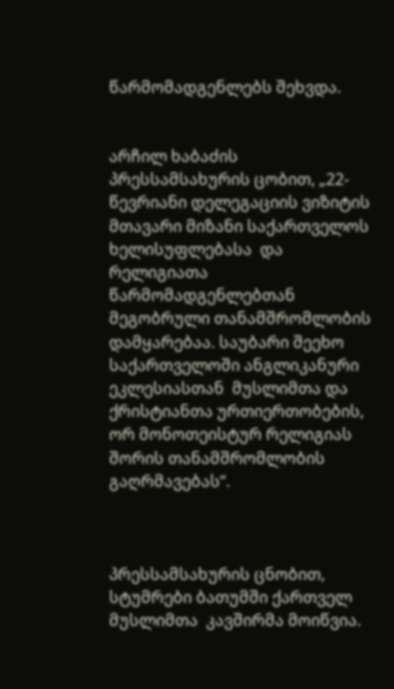წარმომადგენლებს შეხვდა.


არჩილ ხაბაძის პრესსამსახურის ცობით, „22-წევრიანი დელეგაციის ვიზიტის მთავარი მიზანი საქართველოს ხელისუფლებასა  და რელიგიათა წარმომადგენლებთან მეგობრული თანამშრომლობის დამყარებაა. საუბარი შეეხო საქართველოში ანგლიკანური ეკლესიასთან  მუსლიმთა და ქრისტიანთა ურთიერთობების, ორ მონოთეისტურ რელიგიას შორის თანამშრომლობის გაღრმავებას“.



პრესსამსახურის ცნობით, სტუმრები ბათუმში ქართველ მუსლიმთა  კავშირმა მოიწვია.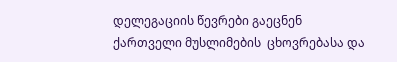დელეგაციის წევრები გაეცნენ ქართველი მუსლიმების  ცხოვრებასა და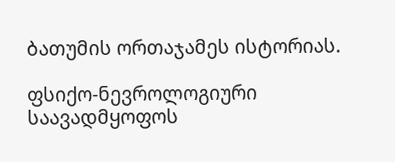ბათუმის ორთაჯამეს ისტორიას.

ფსიქო-ნევროლოგიური საავადმყოფოს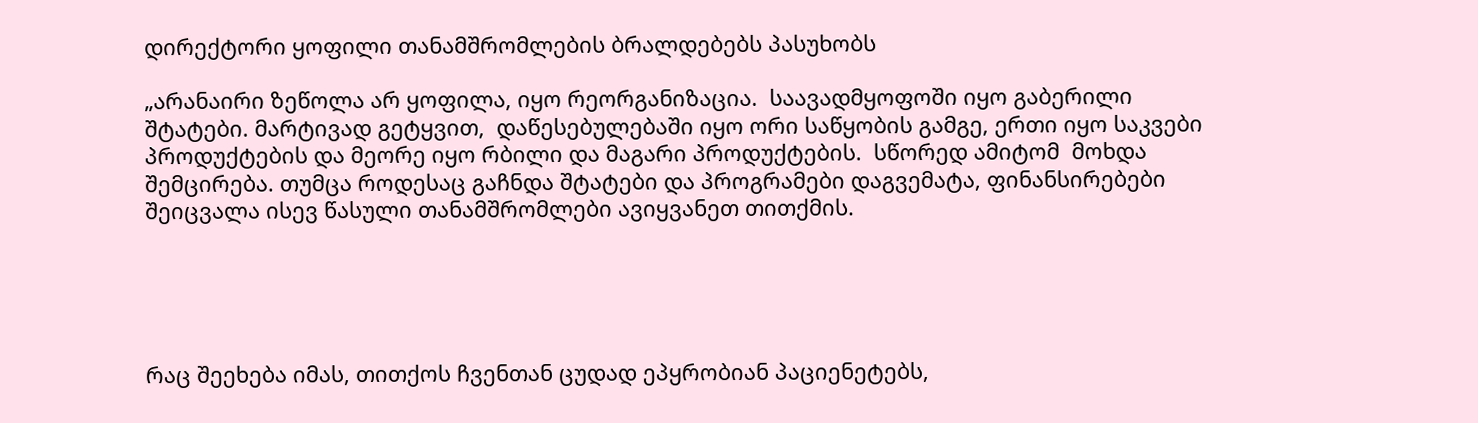დირექტორი ყოფილი თანამშრომლების ბრალდებებს პასუხობს

„არანაირი ზეწოლა არ ყოფილა, იყო რეორგანიზაცია.  საავადმყოფოში იყო გაბერილი შტატები. მარტივად გეტყვით,  დაწესებულებაში იყო ორი საწყობის გამგე, ერთი იყო საკვები პროდუქტების და მეორე იყო რბილი და მაგარი პროდუქტების.  სწორედ ამიტომ  მოხდა შემცირება. თუმცა როდესაც გაჩნდა შტატები და პროგრამები დაგვემატა, ფინანსირებები შეიცვალა ისევ წასული თანამშრომლები ავიყვანეთ თითქმის.





რაც შეეხება იმას, თითქოს ჩვენთან ცუდად ეპყრობიან პაციენეტებს,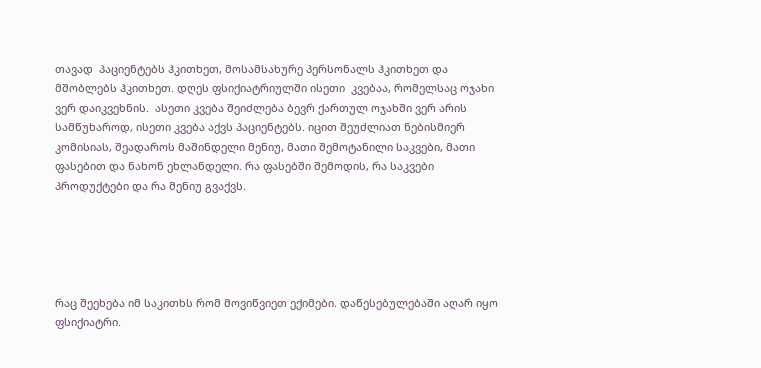თავად  პაციენტებს ჰკითხეთ, მოსამსახურე პერსონალს ჰკითხეთ და მშობლებს ჰკითხეთ. დღეს ფსიქიატრიულში ისეთი  კვებაა, რომელსაც ოჯახი ვერ დაიკვეხნის.  ასეთი კვება შეიძლება ბევრ ქართულ ოჯახში ვერ არის სამწუხაროდ, ისეთი კვება აქვს პაციენტებს. იცით შეუძლიათ ნებისმიერ კომისიას, შეადაროს მაშინდელი მენიუ, მათი შემოტანილი საკვები, მათი ფასებით და ნახონ ეხლანდელი. რა ფასებში შემოდის, რა საკვები პროდუქტები და რა მენიუ გვაქვს.





რაც შეეხება იმ საკითხს რომ მოვიწვიეთ ექიმები. დაწესებულებაში აღარ იყო ფსიქიატრი.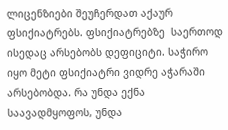ლიცენზიები შეუჩერდათ აქაურ ფსიქიატრებს. ფსიქიატრებზე  საერთოდ ისედაც არსებობს დეფიციტი. საჭირო იყო მეტი ფსიქიატრი ვიდრე აჭარაში არსებობდა. რა უნდა ექნა საავადმყოფოს, უნდა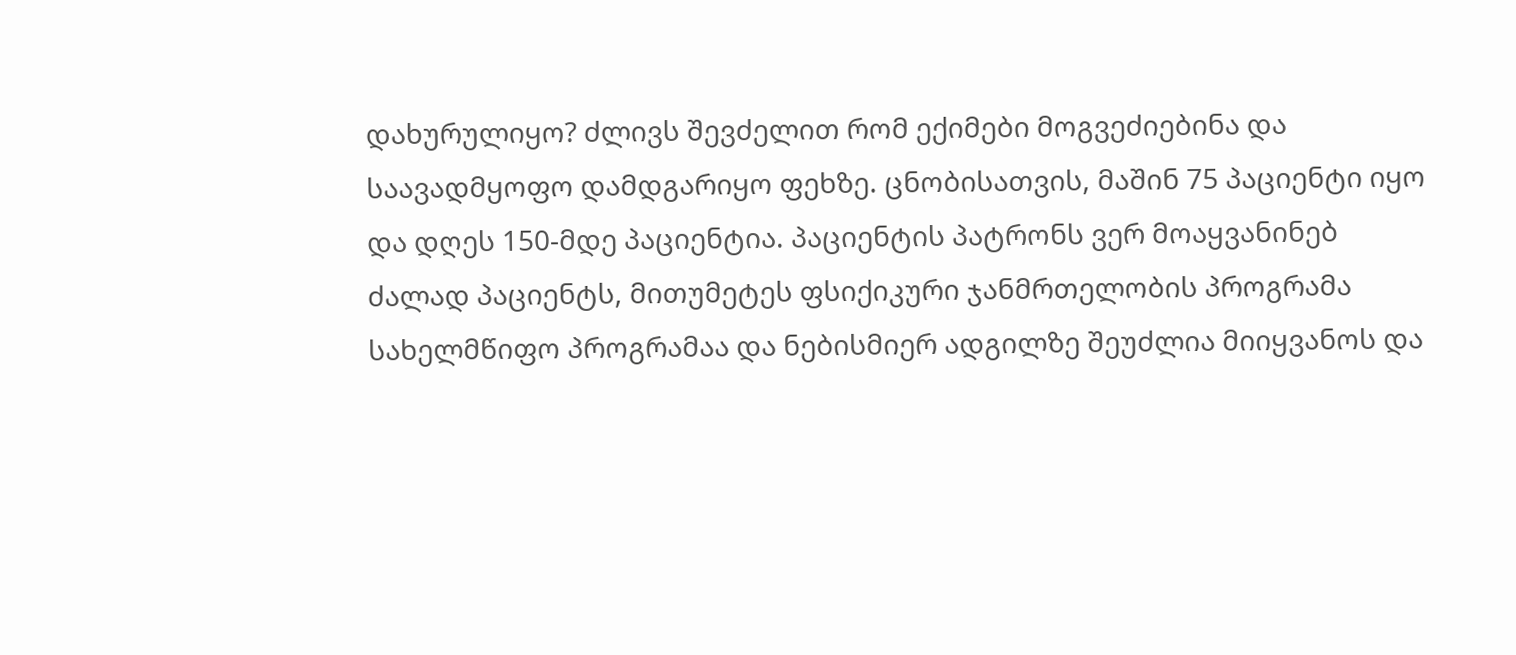დახურულიყო? ძლივს შევძელით რომ ექიმები მოგვეძიებინა და  საავადმყოფო დამდგარიყო ფეხზე. ცნობისათვის, მაშინ 75 პაციენტი იყო და დღეს 150-მდე პაციენტია. პაციენტის პატრონს ვერ მოაყვანინებ ძალად პაციენტს, მითუმეტეს ფსიქიკური ჯანმრთელობის პროგრამა სახელმწიფო პროგრამაა და ნებისმიერ ადგილზე შეუძლია მიიყვანოს და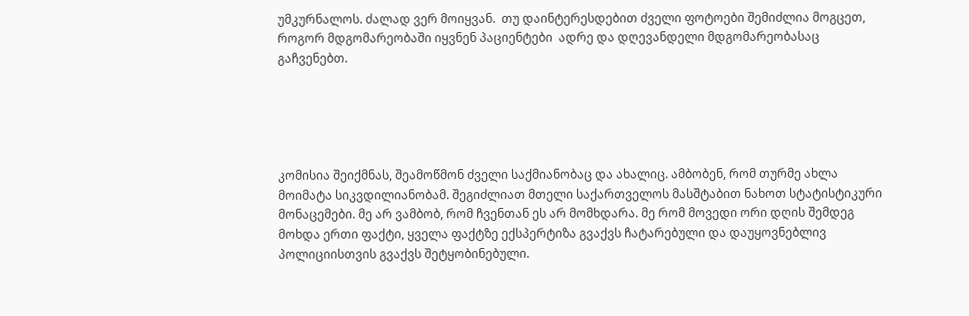უმკურნალოს. ძალად ვერ მოიყვან.  თუ დაინტერესდებით ძველი ფოტოები შემიძლია მოგცეთ, როგორ მდგომარეობაში იყვნენ პაციენტები  ადრე და დღევანდელი მდგომარეობასაც გაჩვენებთ.





კომისია შეიქმნას, შეამოწმონ ძველი საქმიანობაც და ახალიც. ამბობენ, რომ თურმე ახლა მოიმატა სიკვდილიანობამ. შეგიძლიათ მთელი საქართველოს მასშტაბით ნახოთ სტატისტიკური მონაცემები. მე არ ვამბობ, რომ ჩვენთან ეს არ მომხდარა. მე რომ მოვედი ორი დღის შემდეგ მოხდა ერთი ფაქტი, ყველა ფაქტზე ექსპერტიზა გვაქვს ჩატარებული და დაუყოვნებლივ პოლიციისთვის გვაქვს შეტყობინებული.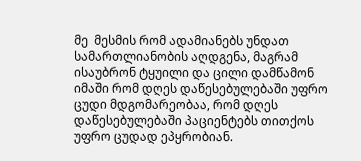მე  მესმის რომ ადამიანებს უნდათ სამართლიანობის აღდგენა, მაგრამ ისაუბრონ ტყუილი და ცილი დამწამონ იმაში რომ დღეს დაწესებულებაში უფრო ცუდი მდგომარეობაა, რომ დღეს დაწესებულებაში პაციენტებს თითქოს უფრო ცუდად ეპყრობიან.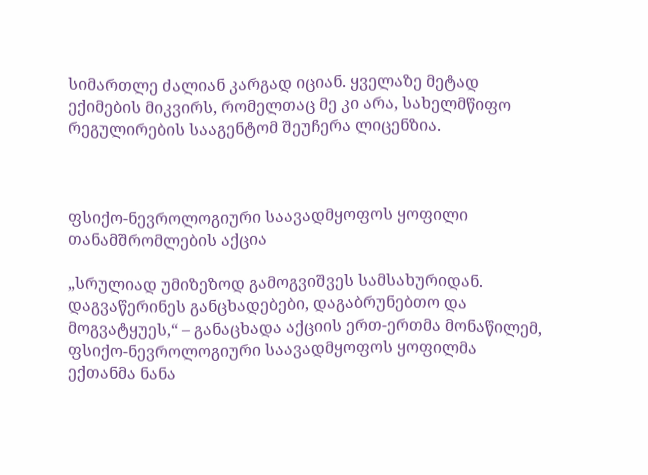სიმართლე ძალიან კარგად იციან. ყველაზე მეტად ექიმების მიკვირს, რომელთაც მე კი არა, სახელმწიფო რეგულირების სააგენტომ შეუჩერა ლიცენზია.



ფსიქო-ნევროლოგიური საავადმყოფოს ყოფილი თანამშრომლების აქცია

„სრულიად უმიზეზოდ გამოგვიშვეს სამსახურიდან. დაგვაწერინეს განცხადებები, დაგაბრუნებთო და მოგვატყუეს,“ – განაცხადა აქციის ერთ-ერთმა მონაწილემ,  ფსიქო-ნევროლოგიური საავადმყოფოს ყოფილმა ექთანმა ნანა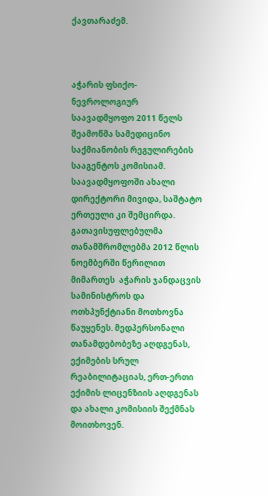ქავთარაძემ.



აჭარის ფსიქო-ნევროლოგიურ საავადმყოფო 2011 წელს შეამოწმა სამედიცინო საქმიანობის რეგულირების სააგენტოს კომისიამ.  საავადმყოფოში ახალი დირექტორი მივიდა, საშტატო ერთეული კი შემცირდა. გათავისუფლებულმა თანამშრომლებმა 2012 წლის ნოემბერში წერილით მიმართეს  აჭარის ჯანდაცვის სამინისტროს და ოთხპუნქტიანი მოთხოვნა წაუყენეს. მედპერსონალი თანამდებობეზე აღდგენას, ექიმების სრულ რეაბილიტაციას, ერთ-ერთი ექიმის ლიცენზიის აღდგენას და ახალი კომისიის შექმნას მოითხოვენ.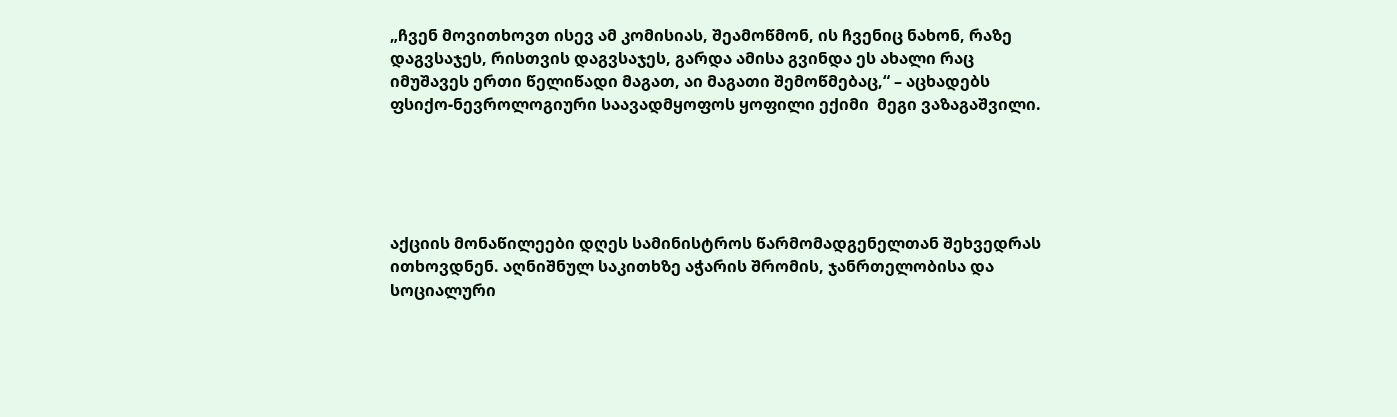„ჩვენ მოვითხოვთ ისევ ამ კომისიას, შეამოწმონ, ის ჩვენიც ნახონ, რაზე დაგვსაჯეს, რისთვის დაგვსაჯეს, გარდა ამისა გვინდა ეს ახალი რაც იმუშავეს ერთი წელიწადი მაგათ, აი მაგათი შემოწმებაც,“ – აცხადებს ფსიქო-ნევროლოგიური საავადმყოფოს ყოფილი ექიმი  მეგი ვაზაგაშვილი.





აქციის მონაწილეები დღეს სამინისტროს წარმომადგენელთან შეხვედრას ითხოვდნენ. აღნიშნულ საკითხზე აჭარის შრომის, ჯანრთელობისა და სოციალური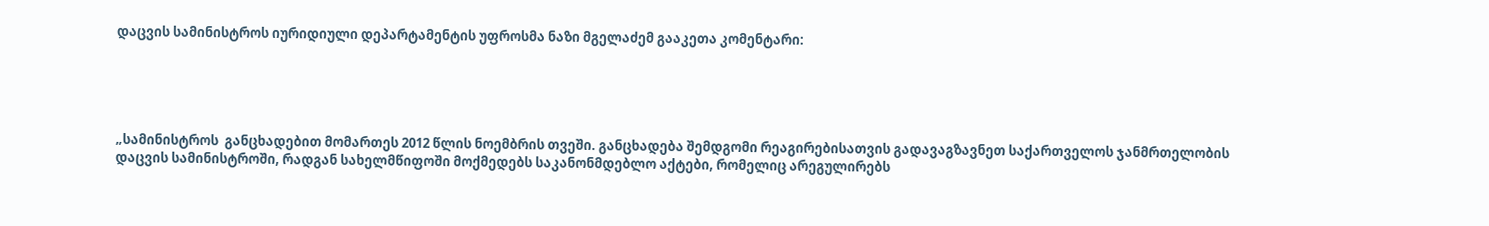დაცვის სამინისტროს იურიდიული დეპარტამენტის უფროსმა ნაზი მგელაძემ გააკეთა კომენტარი:





„სამინისტროს  განცხადებით მომართეს 2012 წლის ნოემბრის თვეში. განცხადება შემდგომი რეაგირებისათვის გადავაგზავნეთ საქართველოს ჯანმრთელობის დაცვის სამინისტროში, რადგან სახელმწიფოში მოქმედებს საკანონმდებლო აქტები, რომელიც არეგულირებს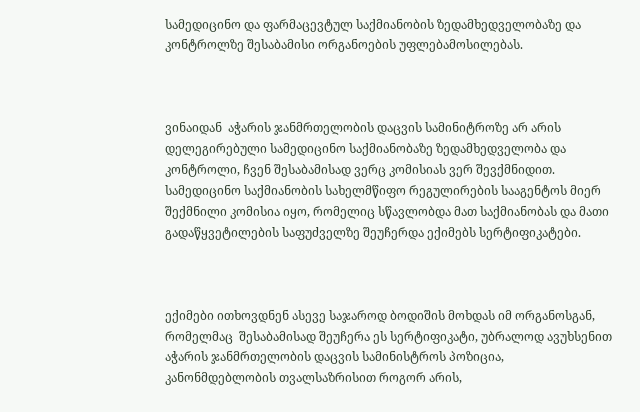სამედიცინო და ფარმაცევტულ საქმიანობის ზედამხედველობაზე და კონტროლზე შესაბამისი ორგანოების უფლებამოსილებას.



ვინაიდან  აჭარის ჯანმრთელობის დაცვის სამინიტროზე არ არის  დელეგირებული სამედიცინო საქმიანობაზე ზედამხედველობა და კონტროლი, ჩვენ შესაბამისად ვერც კომისიას ვერ შევქმნიდით.  სამედიცინო საქმიანობის სახელმწიფო რეგულირების სააგენტოს მიერ შექმნილი კომისია იყო, რომელიც სწავლობდა მათ საქმიანობას და მათი გადაწყვეტილების საფუძველზე შეუჩერდა ექიმებს სერტიფიკატები.



ექიმები ითხოვდნენ ასევე საჯაროდ ბოდიშის მოხდას იმ ორგანოსგან, რომელმაც  შესაბამისად შეუჩერა ეს სერტიფიკატი, უბრალოდ ავუხსენით  აჭარის ჯანმრთელობის დაცვის სამინისტროს პოზიცია, კანონმდებლობის თვალსაზრისით როგორ არის,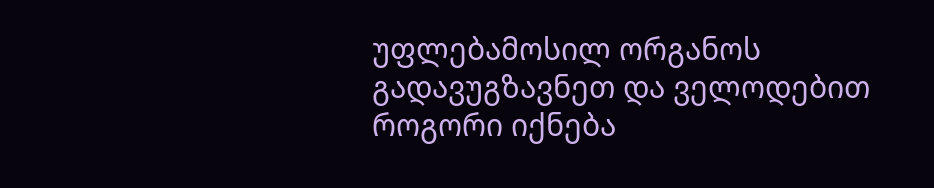უფლებამოსილ ორგანოს გადავუგზავნეთ და ველოდებით როგორი იქნება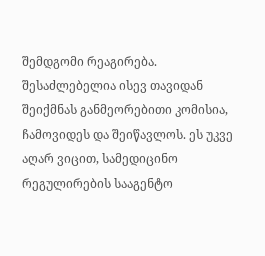შემდგომი რეაგირება. შესაძლებელია ისევ თავიდან შეიქმნას განმეორებითი კომისია, ჩამოვიდეს და შეიწავლოს. ეს უკვე აღარ ვიცით, სამედიცინო რეგულირების სააგენტო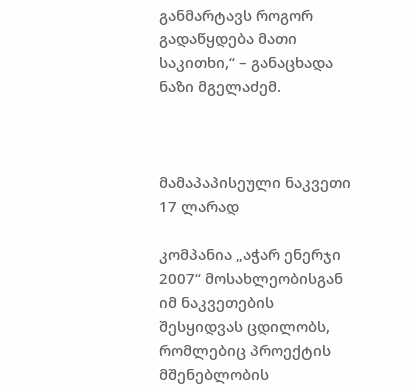განმარტავს როგორ გადაწყდება მათი საკითხი,“ – განაცხადა ნაზი მგელაძემ.



მამაპაპისეული ნაკვეთი 17 ლარად

კომპანია „აჭარ ენერჯი 2007“ მოსახლეობისგან იმ ნაკვეთების შესყიდვას ცდილობს, რომლებიც პროექტის მშენებლობის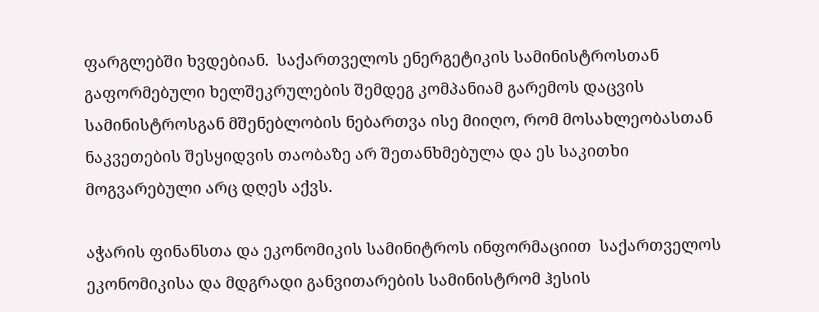ფარგლებში ხვდებიან.  საქართველოს ენერგეტიკის სამინისტროსთან გაფორმებული ხელშეკრულების შემდეგ კომპანიამ გარემოს დაცვის სამინისტროსგან მშენებლობის ნებართვა ისე მიიღო, რომ მოსახლეობასთან ნაკვეთების შესყიდვის თაობაზე არ შეთანხმებულა და ეს საკითხი მოგვარებული არც დღეს აქვს.

აჭარის ფინანსთა და ეკონომიკის სამინიტროს ინფორმაციით  საქართველოს ეკონომიკისა და მდგრადი განვითარების სამინისტრომ ჰესის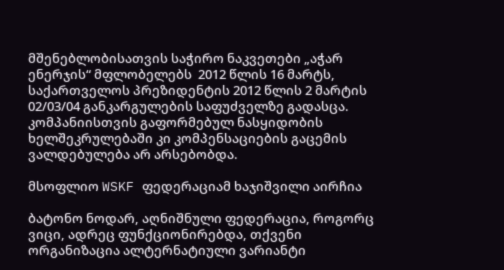მშენებლობისათვის საჭირო ნაკვეთები „აჭარ ენერჯის“ მფლობელებს  2012 წლის 16 მარტს, საქართველოს პრეზიდენტის 2012 წლის 2 მარტის 02/03/04 განკარგულების საფუძველზე გადასცა. კომპანიისთვის გაფორმებულ ნასყიდობის ხელშეკრულებაში კი კომპენსაციების გაცემის ვალდებულება არ არსებობდა.

მსოფლიო WSKF ფედერაციამ ხაჯიშვილი აირჩია

ბატონო ნოდარ, აღნიშნული ფედერაცია, როგორც ვიცი, ადრეც ფუნქციონირებდა, თქვენი ორგანიზაცია ალტერნატიული ვარიანტი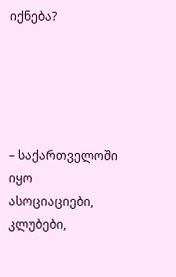იქნება?





– საქართველოში იყო ასოციაციები, კლუბები,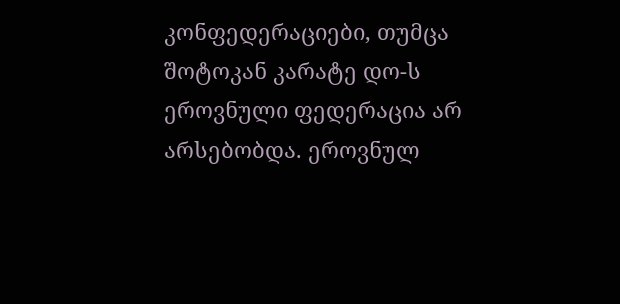კონფედერაციები, თუმცა შოტოკან კარატე დო-ს ეროვნული ფედერაცია არ არსებობდა. ეროვნულ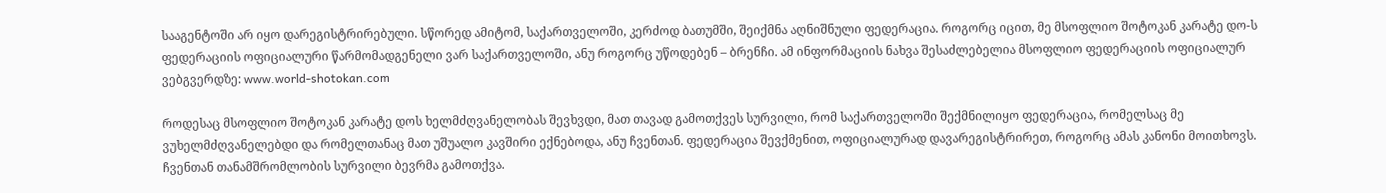სააგენტოში არ იყო დარეგისტრირებული. სწორედ ამიტომ, საქართველოში, კერძოდ ბათუმში, შეიქმნა აღნიშნული ფედერაცია. როგორც იცით, მე მსოფლიო შოტოკან კარატე დო-ს ფედერაციის ოფიციალური წარმომადგენელი ვარ საქართველოში, ანუ როგორც უწოდებენ – ბრენჩი. ამ ინფორმაციის ნახვა შესაძლებელია მსოფლიო ფედერაციის ოფიციალურ ვებგვერდზე: www.world-shotokan.com

როდესაც მსოფლიო შოტოკან კარატე დოს ხელმძღვანელობას შევხვდი, მათ თავად გამოთქვეს სურვილი, რომ საქართველოში შექმნილიყო ფედერაცია, რომელსაც მე ვუხელმძღვანელებდი და რომელთანაც მათ უშუალო კავშირი ექნებოდა, ანუ ჩვენთან. ფედერაცია შევქმენით, ოფიციალურად დავარეგისტრირეთ, როგორც ამას კანონი მოითხოვს. ჩვენთან თანამშრომლობის სურვილი ბევრმა გამოთქვა.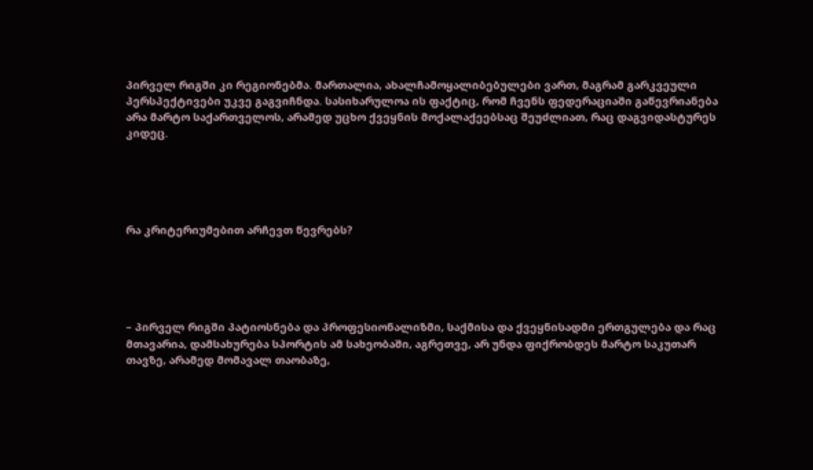პირველ რიგში კი რეგიონებმა. მართალია, ახალჩამოყალიბებულები ვართ, მაგრამ გარკვეული პერსპექტივები უკვე გაგვიჩნდა. სასიხარულოა ის ფაქტიც, რომ ჩვენს ფედერაციაში გაწევრიანება არა მარტო საქართველოს, არამედ უცხო ქვეყნის მოქალაქეებსაც შეუძლიათ, რაც დაგვიდასტურეს კიდეც.





რა კრიტერიუმებით არჩევთ წევრებს?





– პირველ რიგში პატიოსნება და პროფესიონალიზმი, საქმისა და ქვეყნისადმი ერთგულება და რაც მთავარია, დამსახურება სპორტის ამ სახეობაში, აგრეთვე, არ უნდა ფიქრობდეს მარტო საკუთარ თავზე, არამედ მომავალ თაობაზე,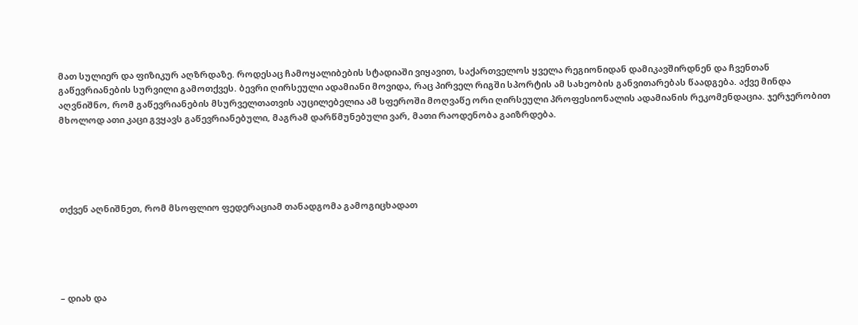მათ სულიერ და ფიზიკურ აღზრდაზე. როდესაც ჩამოყალიბების სტადიაში ვიყავით, საქართველოს ყველა რეგიონიდან დამიკავშირდნენ და ჩვენთან გაწევრიანების სურვილი გამოთქვეს. ბევრი ღირსეული ადამიანი მოვიდა, რაც პირველ რიგში სპორტის ამ სახეობის განვითარებას წაადგება. აქვე მინდა აღვნიშნო, რომ გაწევრიანების მსურველთათვის აუცილებელია ამ სფეროში მოღვაწე ორი ღირსეული პროფესიონალის ადამიანის რეკომენდაცია. ჯერჯერობით მხოლოდ ათი კაცი გვყავს გაწევრიანებული, მაგრამ დარწმუნებული ვარ, მათი რაოდენობა გაიზრდება.





თქვენ აღნიშნეთ, რომ მსოფლიო ფედერაციამ თანადგომა გამოგიცხადათ





– დიახ და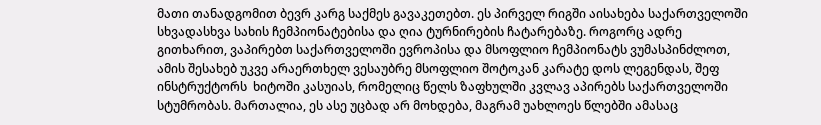მათი თანადგომით ბევრ კარგ საქმეს გავაკეთებთ. ეს პირველ რიგში აისახება საქართველოში სხვადასხვა სახის ჩემპიონატებისა და ღია ტურნირების ჩატარებაზე. როგორც ადრე გითხარით, ვაპირებთ საქართველოში ევროპისა და მსოფლიო ჩემპიონატს ვუმასპინძლოთ, ამის შესახებ უკვე არაერთხელ ვესაუბრე მსოფლიო შოტოკან კარატე დოს ლეგენდას, შეფ ინსტრუქტორს  ხიტოში კასუიას, რომელიც წელს ზაფხულში კვლავ აპირებს საქართველოში სტუმრობას. მართალია, ეს ასე უცბად არ მოხდება, მაგრამ უახლოეს წლებში ამასაც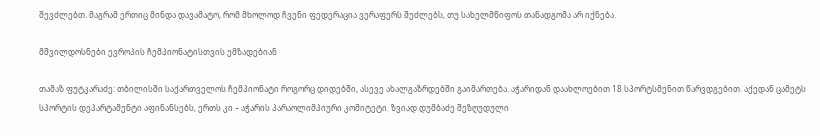შევძლებთ. მაგრამ ერთიც მინდა დავამატო, რომ მხოლოდ ჩვენი ფედერაცია ვერაფერს შეძლებს, თუ სახელმწიფოს თანადგომა არ იქნება.

მშვილდოსნები ევროპის ჩემპიონატისთვის ემზადებიან

თამაზ ფუტკარაძე: თბილისში საქართველოს ჩემპიონატი როგორც დიდებში, ასევე ახალგაზრდებში გაიმართება. აჭარიდან დაახლოებით 18 სპორტსმენით წარვდგებით. აქედან ცამეტს სპორტის დეპარტამენტი აფინანსებს, ერთს კი – აჭარის პარაოლიმპიური კომიტეტი. ზვიად დუმბაძე შეზღუდული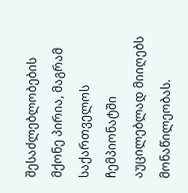შესაძლებლობების მქონე პირია, მაგრამ საქართველოს ჩემპიონატში აუცილებლად მიიღებს მონაწილეობას.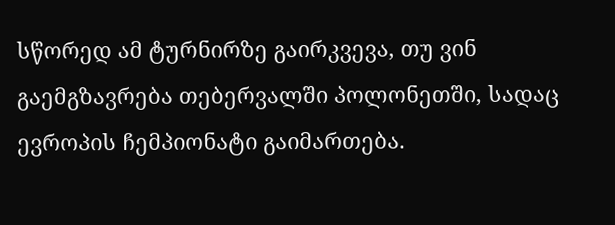სწორედ ამ ტურნირზე გაირკვევა, თუ ვინ გაემგზავრება თებერვალში პოლონეთში, სადაც ევროპის ჩემპიონატი გაიმართება.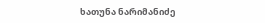ხათუნა ნარიმანიძე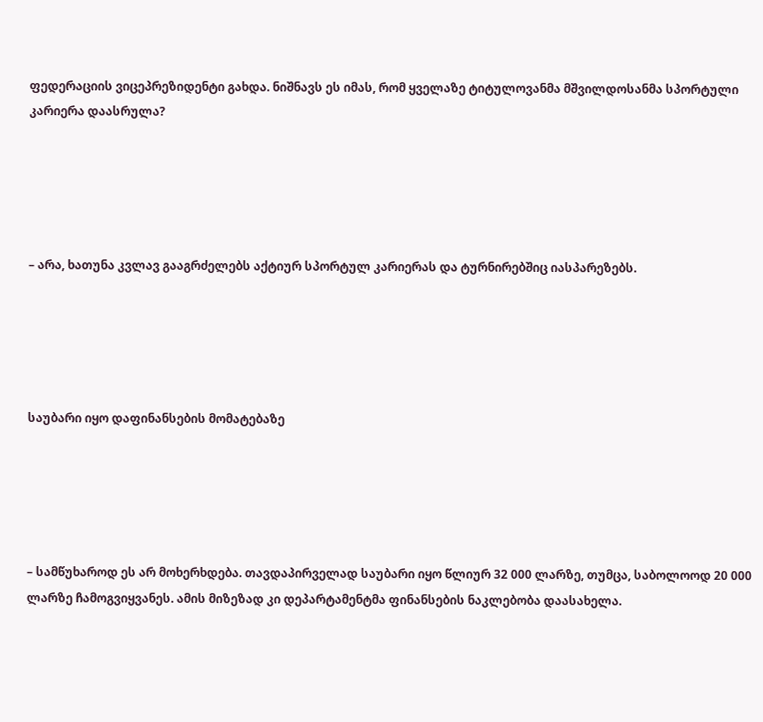ფედერაციის ვიცეპრეზიდენტი გახდა. ნიშნავს ეს იმას, რომ ყველაზე ტიტულოვანმა მშვილდოსანმა სპორტული კარიერა დაასრულა?





– არა, ხათუნა კვლავ გააგრძელებს აქტიურ სპორტულ კარიერას და ტურნირებშიც იასპარეზებს.





საუბარი იყო დაფინანსების მომატებაზე





– სამწუხაროდ ეს არ მოხერხდება. თავდაპირველად საუბარი იყო წლიურ 32 000 ლარზე, თუმცა, საბოლოოდ 20 000 ლარზე ჩამოგვიყვანეს. ამის მიზეზად კი დეპარტამენტმა ფინანსების ნაკლებობა დაასახელა.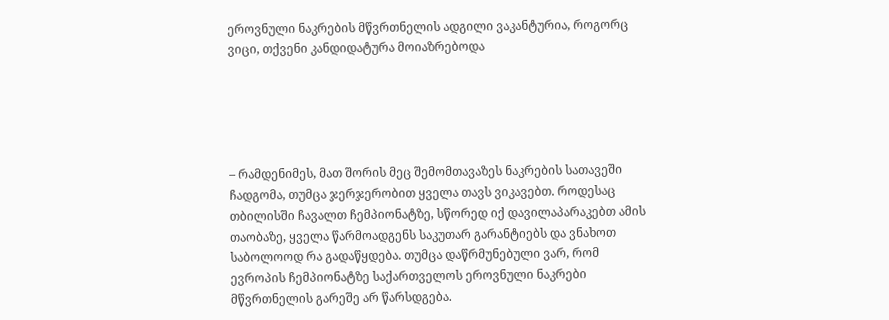ეროვნული ნაკრების მწვრთნელის ადგილი ვაკანტურია, როგორც ვიცი, თქვენი კანდიდატურა მოიაზრებოდა





– რამდენიმეს, მათ შორის მეც შემომთავაზეს ნაკრების სათავეში ჩადგომა, თუმცა ჯერჯერობით ყველა თავს ვიკავებთ. როდესაც თბილისში ჩავალთ ჩემპიონატზე, სწორედ იქ დავილაპარაკებთ ამის თაობაზე, ყველა წარმოადგენს საკუთარ გარანტიებს და ვნახოთ საბოლოოდ რა გადაწყდება. თუმცა დაწრმუნებული ვარ, რომ ევროპის ჩემპიონატზე საქართველოს ეროვნული ნაკრები მწვრთნელის გარეშე არ წარსდგება.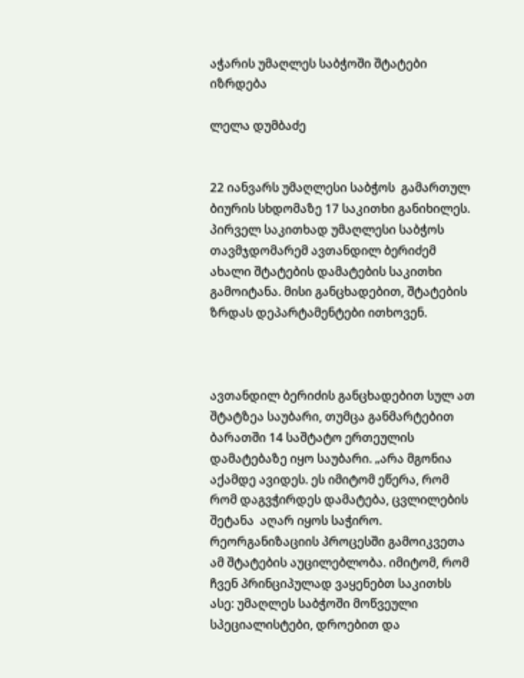აჭარის უმაღლეს საბჭოში შტატები იზრდება

ლელა დუმბაძე


22 იანვარს უმაღლესი საბჭოს  გამართულ ბიურის სხდომაზე 17 საკითხი განიხილეს. პირველ საკითხად უმაღლესი საბჭოს თავმჯდომარემ ავთანდილ ბერიძემ ახალი შტატების დამატების საკითხი გამოიტანა. მისი განცხადებით, შტატების ზრდას დეპარტამენტები ითხოვენ.



ავთანდილ ბერიძის განცხადებით სულ ათ შტატზეა საუბარი, თუმცა განმარტებით ბარათში 14 საშტატო ერთეულის დამატებაზე იყო საუბარი. „არა მგონია აქამდე ავიდეს. ეს იმიტომ ეწერა, რომ რომ დაგვჭირდეს დამატება, ცვლილების შეტანა  აღარ იყოს საჭირო.  რეორგანიზაციის პროცესში გამოიკვეთა ამ შტატების აუცილებლობა. იმიტომ, რომ ჩვენ პრინციპულად ვაყენებთ საკითხს ასე: უმაღლეს საბჭოში მოწვეული სპეციალისტები, დროებით და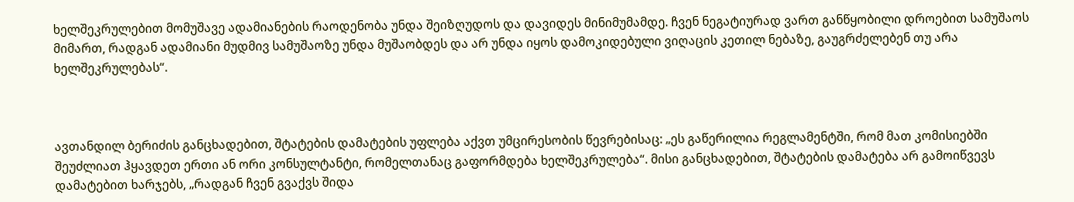ხელშეკრულებით მომუშავე ადამიანების რაოდენობა უნდა შეიზღუდოს და დავიდეს მინიმუმამდე. ჩვენ ნეგატიურად ვართ განწყობილი დროებით სამუშაოს მიმართ, რადგან ადამიანი მუდმივ სამუშაოზე უნდა მუშაობდეს და არ უნდა იყოს დამოკიდებული ვიღაცის კეთილ ნებაზე, გაუგრძელებენ თუ არა ხელშეკრულებას“.



ავთანდილ ბერიძის განცხადებით, შტატების დამატების უფლება აქვთ უმცირესობის წევრებისაც: „ეს გაწერილია რეგლამენტში, რომ მათ კომისიებში შეუძლიათ ჰყავდეთ ერთი ან ორი კონსულტანტი, რომელთანაც გაფორმდება ხელშეკრულება“. მისი განცხადებით, შტატების დამატება არ გამოიწვევს დამატებით ხარჯებს, „რადგან ჩვენ გვაქვს შიდა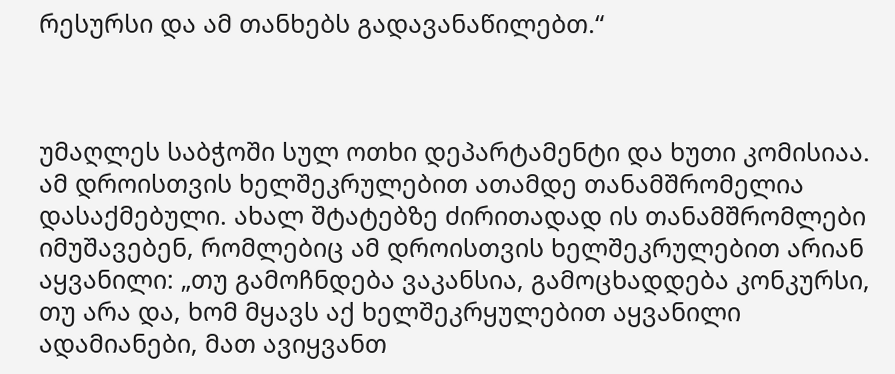რესურსი და ამ თანხებს გადავანაწილებთ.“



უმაღლეს საბჭოში სულ ოთხი დეპარტამენტი და ხუთი კომისიაა. ამ დროისთვის ხელშეკრულებით ათამდე თანამშრომელია დასაქმებული. ახალ შტატებზე ძირითადად ის თანამშრომლები იმუშავებენ, რომლებიც ამ დროისთვის ხელშეკრულებით არიან აყვანილი: „თუ გამოჩნდება ვაკანსია, გამოცხადდება კონკურსი, თუ არა და, ხომ მყავს აქ ხელშეკრყულებით აყვანილი ადამიანები, მათ ავიყვანთ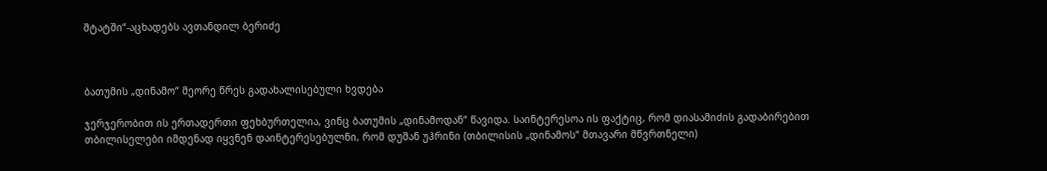შტატში“-აცხადებს ავთანდილ ბერიძე



ბათუმის „დინამო“ მეორე წრეს გადახალისებული ხვდება

ჯერჯერობით ის ერთადერთი ფეხბურთელია, ვინც ბათუმის „დინამოდან“ წავიდა. საინტერესოა ის ფაქტიც, რომ დიასამიძის გადაბირებით თბილისელები იმდენად იყვნენ დაინტერესებულნი, რომ დუშან უჰრინი (თბილისის „დინამოს“ მთავარი მწვრთნელი)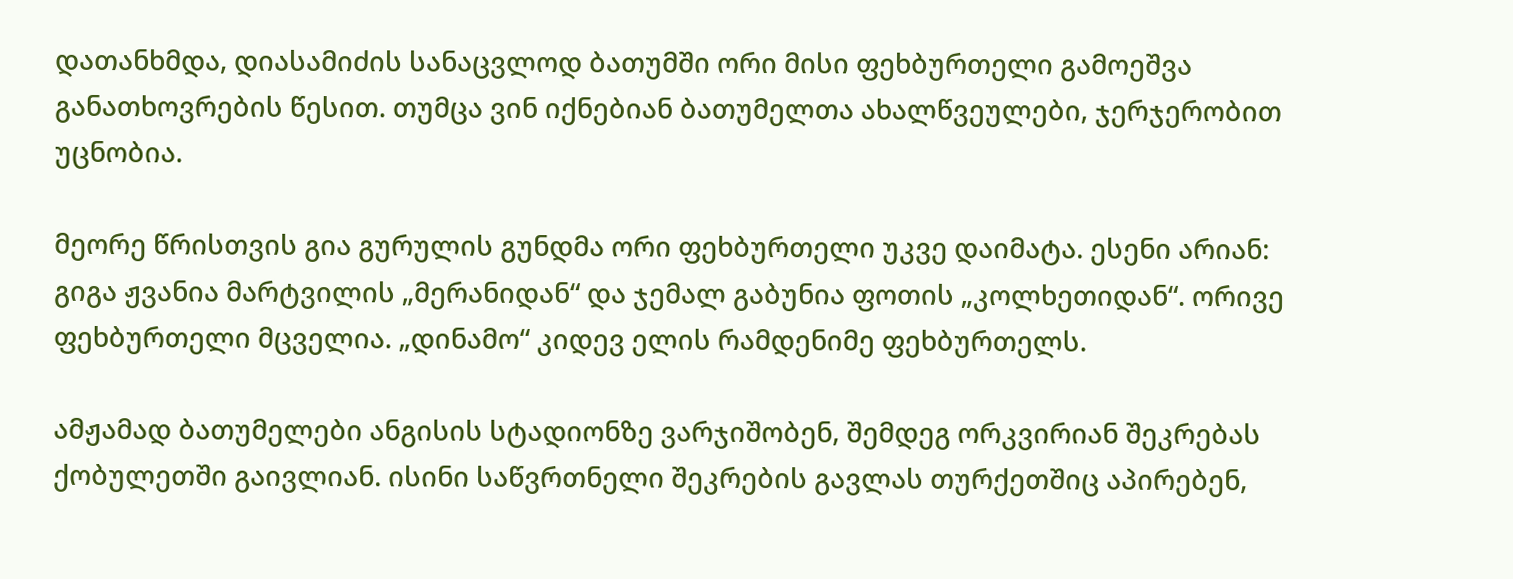დათანხმდა, დიასამიძის სანაცვლოდ ბათუმში ორი მისი ფეხბურთელი გამოეშვა განათხოვრების წესით. თუმცა ვინ იქნებიან ბათუმელთა ახალწვეულები, ჯერჯერობით უცნობია.

მეორე წრისთვის გია გურულის გუნდმა ორი ფეხბურთელი უკვე დაიმატა. ესენი არიან: გიგა ჟვანია მარტვილის „მერანიდან“ და ჯემალ გაბუნია ფოთის „კოლხეთიდან“. ორივე ფეხბურთელი მცველია. „დინამო“ კიდევ ელის რამდენიმე ფეხბურთელს.

ამჟამად ბათუმელები ანგისის სტადიონზე ვარჯიშობენ, შემდეგ ორკვირიან შეკრებას ქობულეთში გაივლიან. ისინი საწვრთნელი შეკრების გავლას თურქეთშიც აპირებენ,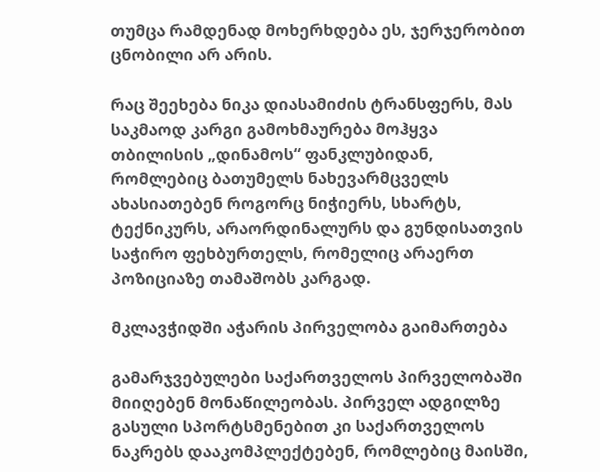თუმცა რამდენად მოხერხდება ეს, ჯერჯერობით ცნობილი არ არის.

რაც შეეხება ნიკა დიასამიძის ტრანსფერს, მას საკმაოდ კარგი გამოხმაურება მოჰყვა თბილისის „დინამოს“ ფანკლუბიდან, რომლებიც ბათუმელს ნახევარმცველს ახასიათებენ როგორც ნიჭიერს, სხარტს, ტექნიკურს, არაორდინალურს და გუნდისათვის საჭირო ფეხბურთელს, რომელიც არაერთ პოზიციაზე თამაშობს კარგად.

მკლავჭიდში აჭარის პირველობა გაიმართება

გამარჯვებულები საქართველოს პირველობაში მიიღებენ მონაწილეობას. პირველ ადგილზე გასული სპორტსმენებით კი საქართველოს ნაკრებს დააკომპლექტებენ, რომლებიც მაისში,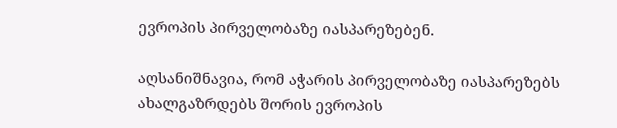ევროპის პირველობაზე იასპარეზებენ.

აღსანიშნავია, რომ აჭარის პირველობაზე იასპარეზებს ახალგაზრდებს შორის ევროპის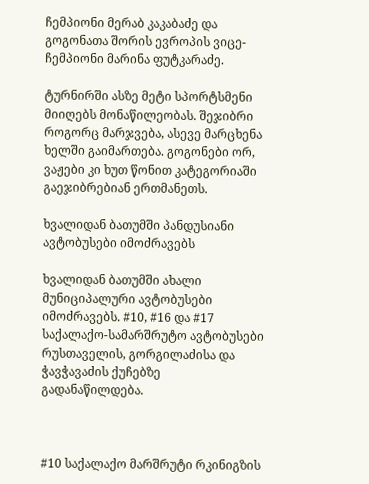ჩემპიონი მერაბ კაკაბაძე და გოგონათა შორის ევროპის ვიცე-ჩემპიონი მარინა ფუტკარაძე.

ტურნირში ასზე მეტი სპორტსმენი მიიღებს მონაწილეობას. შეჯიბრი როგორც მარჯვება, ასევე მარცხენა ხელში გაიმართება. გოგონები ორ, ვაჟები კი ხუთ წონით კატეგორიაში გაეჯიბრებიან ერთმანეთს.

ხვალიდან ბათუმში პანდუსიანი ავტობუსები იმოძრავებს

ხვალიდან ბათუმში ახალი მუნიციპალური ავტობუსები იმოძრავებს. #10, #16 და #17 საქალაქო-სამარშრუტო ავტობუსები რუსთაველის, გორგილაძისა და ჭავჭავაძის ქუჩებზე გადანაწილდება.



#10 საქალაქო მარშრუტი რკინიგზის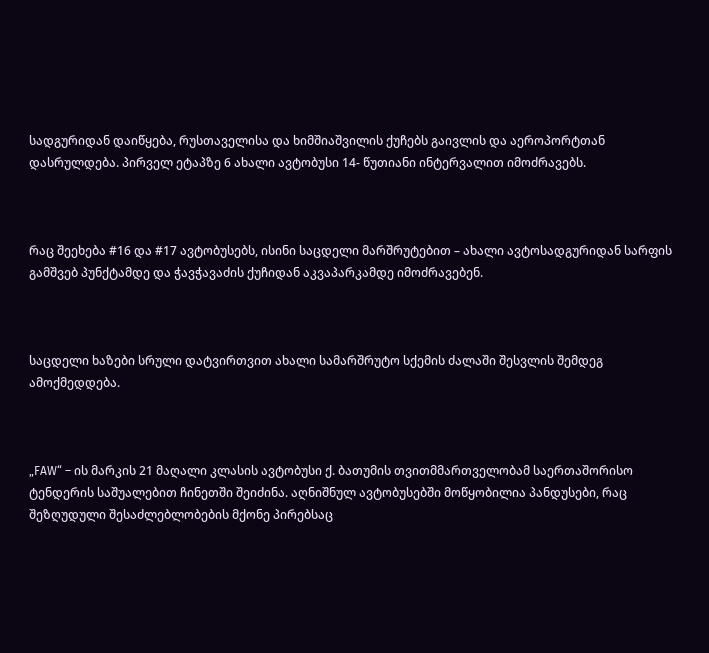სადგურიდან დაიწყება, რუსთაველისა და ხიმშიაშვილის ქუჩებს გაივლის და აეროპორტთან დასრულდება. პირველ ეტაპზე 6 ახალი ავტობუსი 14- წუთიანი ინტერვალით იმოძრავებს.



რაც შეეხება #16 და #17 ავტობუსებს, ისინი საცდელი მარშრუტებით – ახალი ავტოსადგურიდან სარფის გამშვებ პუნქტამდე და ჭავჭავაძის ქუჩიდან აკვაპარკამდე იმოძრავებენ.



საცდელი ხაზები სრული დატვირთვით ახალი სამარშრუტო სქემის ძალაში შესვლის შემდეგ ამოქმედდება.



„FAW“ – ის მარკის 21 მაღალი კლასის ავტობუსი ქ. ბათუმის თვითმმართველობამ საერთაშორისო ტენდერის საშუალებით ჩინეთში შეიძინა. აღნიშნულ ავტობუსებში მოწყობილია პანდუსები, რაც შეზღუდული შესაძლებლობების მქონე პირებსაც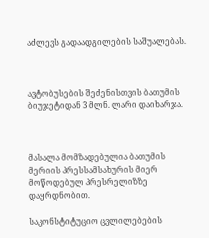აძლევს გადაადგილების საშუალებას.



ავტობუსების შეძენისთვის ბათუმის ბიუჯეტიდან 3 მლნ. ლარი დაიხარჯა.



მასალა მომზადებულია ბათუმის მერიის პრესსამსახურის მიერ მოწოდებულ პრესრელიზზე დაყრდნობით.

საკონსტიტუციო ცვლილებების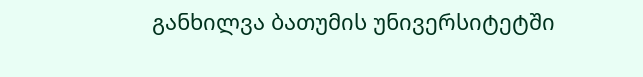განხილვა ბათუმის უნივერსიტეტში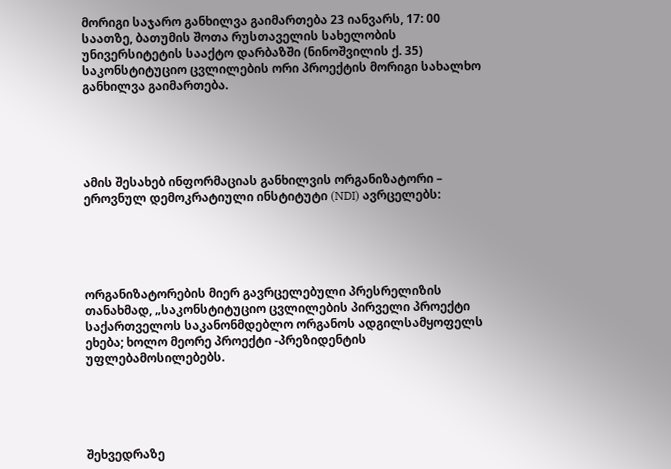მორიგი საჯარო განხილვა გაიმართება 23 იანვარს, 17: 00 საათზე, ბათუმის შოთა რუსთაველის სახელობის უნივერსიტეტის სააქტო დარბაზში (ნინოშვილის ქ. 35) საკონსტიტუციო ცვლილების ორი პროექტის მორიგი სახალხო განხილვა გაიმართება.





ამის შესახებ ინფორმაციას განხილვის ორგანიზატორი – ეროვნულ დემოკრატიული ინსტიტუტი (NDI) ავრცელებს:





ორგანიზატორების მიერ გავრცელებული პრესრელიზის თანახმად, „საკონსტიტუციო ცვლილების პირველი პროექტი საქართველოს საკანონმდებლო ორგანოს ადგილსამყოფელს  ეხება; ხოლო მეორე პროექტი -პრეზიდენტის უფლებამოსილებებს.





შეხვედრაზე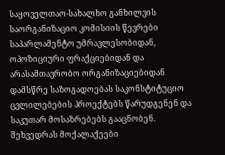საყოველთაო-სახალხო განხილვის საორგანიზაციო კომისიის წევრები საპარლამენტო უმრავლესობიდან, ოპოზიციური ფრაქციებიდან და არასამთავრობო ორგანიზაციებიდან დამსწრე საზოგადოებას საკონსტიტუციო ცვლილებების პროექტებს წარუდგენენ და  საკუთარ მოსაზრებებს გააცნობენ. შეხვედრას მოქალაქეები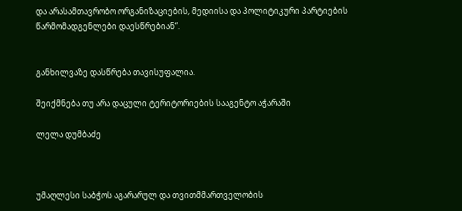და არასამთავრობო ორგანიზაციების, მედიისა და პოლიტიკური პარტიების წარმომადგენლები დაესწრებიან“.


განხილვაზე დასწრება თავისუფალია.

შეიქმნება თუ არა დაცული ტერიტორიების სააგენტო აჭარაში

ლელა დუმბაძე



უმაღლესი საბჭოს აგარარულ და თვითმმართველობის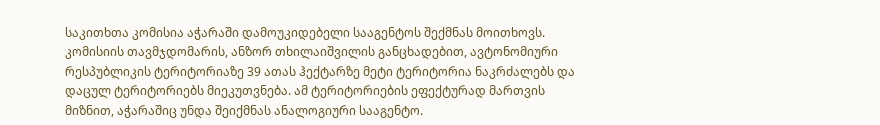საკითხთა კომისია აჭარაში დამოუკიდებელი სააგენტოს შექმნას მოითხოვს. კომისიის თავმჯდომარის, ანზორ თხილაიშვილის განცხადებით, ავტონომიური რესპუბლიკის ტერიტორიაზე 39 ათას ჰექტარზე მეტი ტერიტორია ნაკრძალებს და დაცულ ტერიტორიებს მიეკუთვნება. ამ ტერიტორიების ეფექტურად მართვის მიზნით, აჭარაშიც უნდა შეიქმნას ანალოგიური სააგენტო.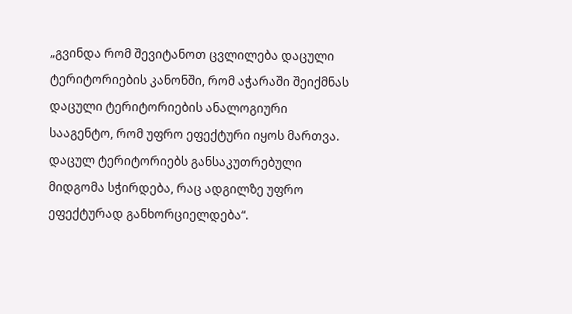„გვინდა რომ შევიტანოთ ცვლილება დაცული ტერიტორიების კანონში, რომ აჭარაში შეიქმნას დაცული ტერიტორიების ანალოგიური სააგენტო, რომ უფრო ეფექტური იყოს მართვა. დაცულ ტერიტორიებს განსაკუთრებული მიდგომა სჭირდება, რაც ადგილზე უფრო ეფექტურად განხორციელდება“.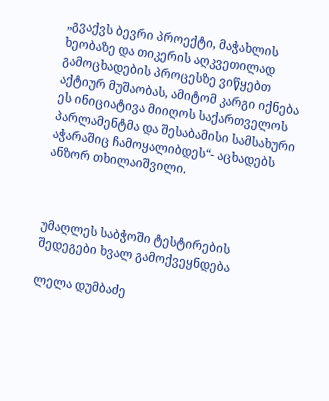„გვაქვს ბევრი პროექტი, მაჭახლის ხეობაზე და თიკერის აღკვეთილად გამოცხადების პროცესზე ვიწყებთ აქტიურ მუშაობას, ამიტომ კარგი იქნება ეს ინიციატივა მიიღოს საქართველოს პარლამენტმა და შესაბამისი სამსახური აჭარაშიც ჩამოყალიბდეს“- აცხადებს ანზორ თხილაიშვილი.



უმაღლეს საბჭოში ტესტირების შედეგები ხვალ გამოქვეყნდება

ლელა დუმბაძე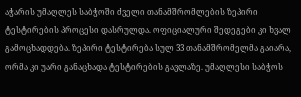აჭარის უმაღლეს საბჭოში ძველი თანამშრომლების ზეპირი ტესტირების პროცესი დასრულდა. ოფიციალური შედეგები კი ხვალ გამოცხადდება. ზეპირი ტესტირება სულ 33 თანამშრომელმა გაიარა, ორმა კი უარი განაცხადა ტესტირების გავლაზე. უმაღლესი საბჭოს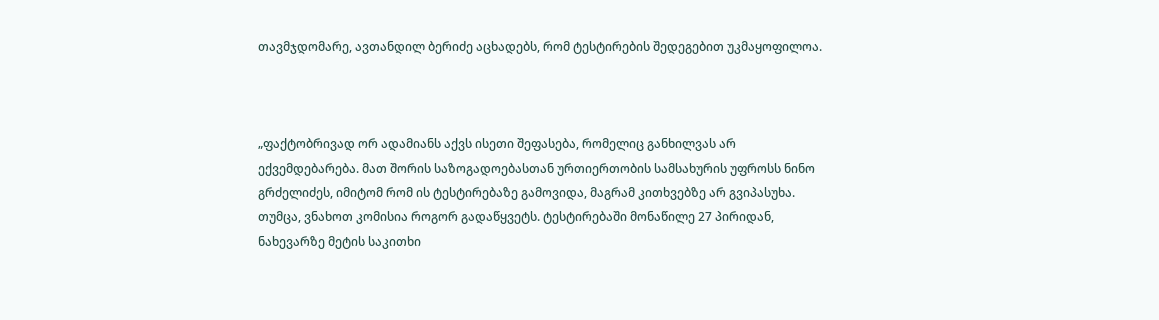თავმჯდომარე, ავთანდილ ბერიძე აცხადებს, რომ ტესტირების შედეგებით უკმაყოფილოა.



„ფაქტობრივად ორ ადამიანს აქვს ისეთი შეფასება, რომელიც განხილვას არ ექვემდებარება. მათ შორის საზოგადოებასთან ურთიერთობის სამსახურის უფროსს ნინო გრძელიძეს, იმიტომ რომ ის ტესტირებაზე გამოვიდა, მაგრამ კითხვებზე არ გვიპასუხა. თუმცა, ვნახოთ კომისია როგორ გადაწყვეტს. ტესტირებაში მონაწილე 27 პირიდან, ნახევარზე მეტის საკითხი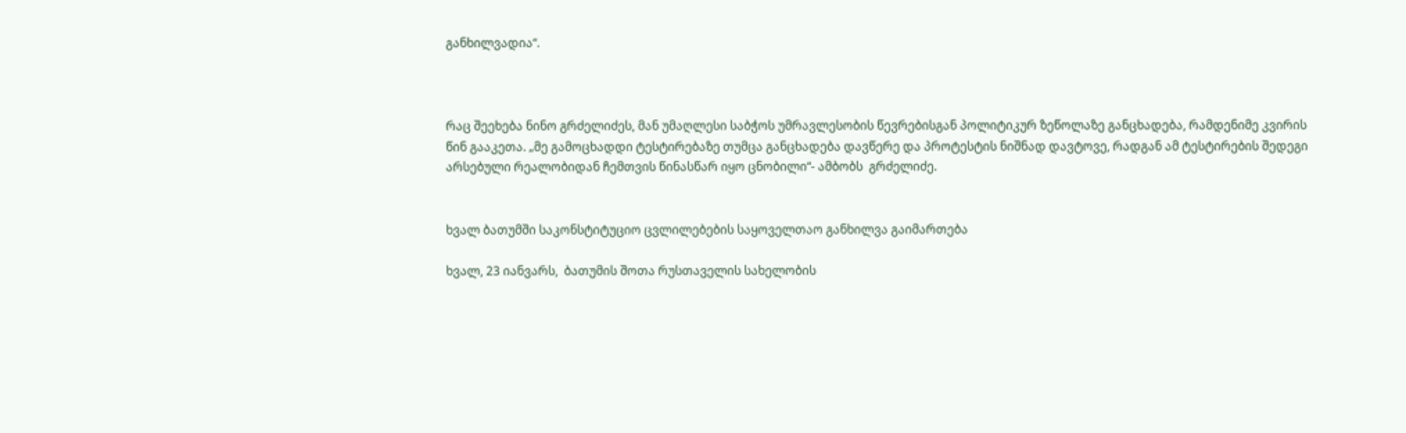განხილვადია“.



რაც შეეხება ნინო გრძელიძეს, მან უმაღლესი საბჭოს უმრავლესობის წევრებისგან პოლიტიკურ ზეწოლაზე განცხადება, რამდენიმე კვირის წინ გააკეთა. „მე გამოცხადდი ტესტირებაზე თუმცა განცხადება დავწერე და პროტესტის ნიშნად დავტოვე, რადგან ამ ტესტირების შედეგი არსებული რეალობიდან ჩემთვის წინასწარ იყო ცნობილი“- ამბობს  გრძელიძე.


ხვალ ბათუმში საკონსტიტუციო ცვლილებების საყოველთაო განხილვა გაიმართება

ხვალ, 23 იანვარს,  ბათუმის შოთა რუსთაველის სახელობის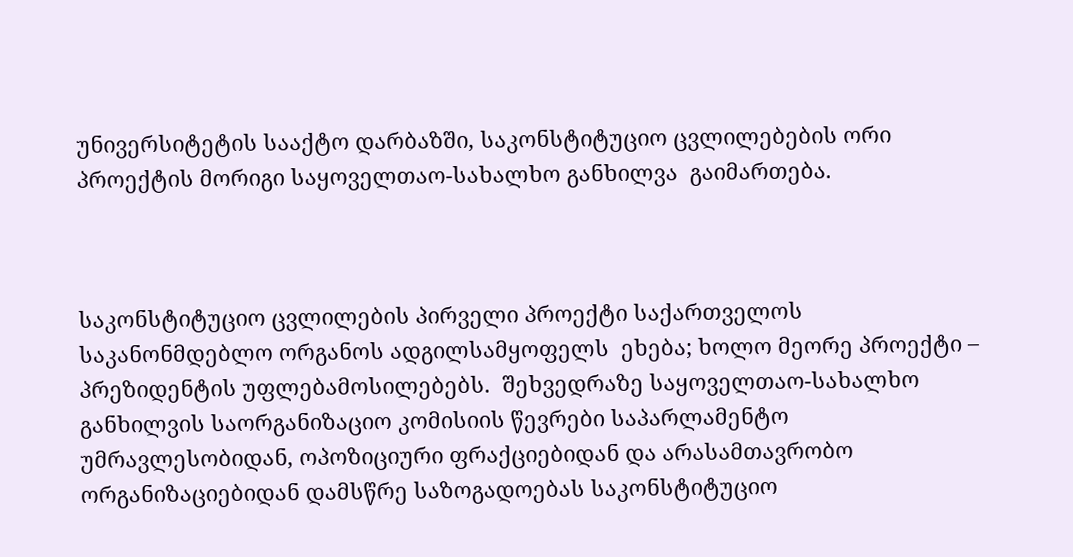უნივერსიტეტის სააქტო დარბაზში, საკონსტიტუციო ცვლილებების ორი პროექტის მორიგი საყოველთაო-სახალხო განხილვა  გაიმართება.



საკონსტიტუციო ცვლილების პირველი პროექტი საქართველოს საკანონმდებლო ორგანოს ადგილსამყოფელს  ეხება; ხოლო მეორე პროექტი – პრეზიდენტის უფლებამოსილებებს.  შეხვედრაზე საყოველთაო-სახალხო განხილვის საორგანიზაციო კომისიის წევრები საპარლამენტო უმრავლესობიდან, ოპოზიციური ფრაქციებიდან და არასამთავრობო ორგანიზაციებიდან დამსწრე საზოგადოებას საკონსტიტუციო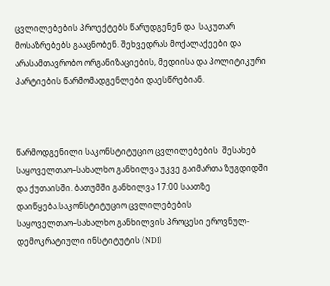ცვლილებების პროექტებს წარუდგენენ და  საკუთარ მოსაზრებებს გააცნობენ. შეხვედრას მოქალაქეები და არასამთავრობო ორგანიზაციების, მედიისა და პოლიტიკური პარტიების წარმომადგენლები დაესწრებიან.



წარმოდგენილი საკონსტიტუციო ცვლილებების  შესახებ საყოველთაო–სახალხო განხილვა უკვე გაიმართა ზუგდიდში და ქუთაისში. ბათუმში განხილვა 17:00 საათზე დაიწყება.საკონსტიტუციო ცვლილებების საყოველთაო–სახალხო განხილვის პროცესი ეროვნულ-დემოკრატიული ინსტიტუტის (NDI)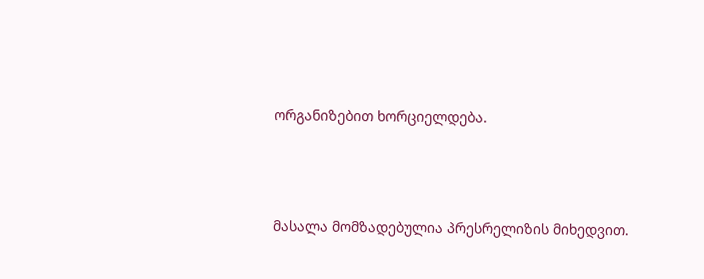ორგანიზებით ხორციელდება.



მასალა მომზადებულია პრესრელიზის მიხედვით.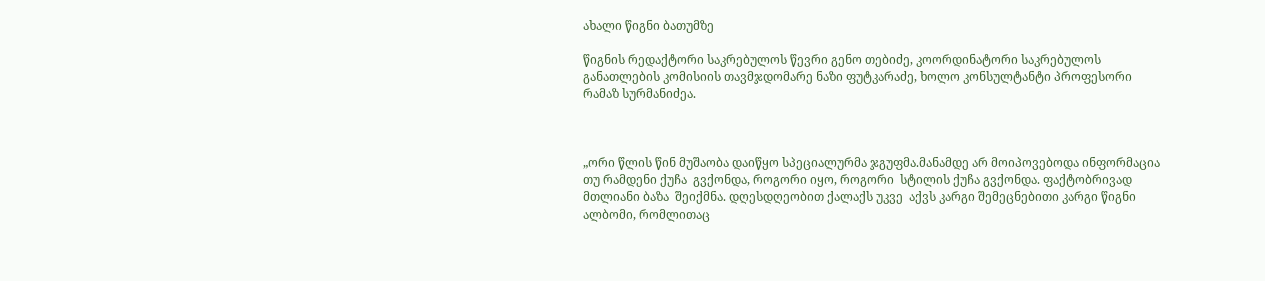ახალი წიგნი ბათუმზე

წიგნის რედაქტორი საკრებულოს წევრი გენო თებიძე, კოორდინატორი საკრებულოს განათლების კომისიის თავმჯდომარე ნაზი ფუტკარაძე, ხოლო კონსულტანტი პროფესორი რამაზ სურმანიძეა.



„ორი წლის წინ მუშაობა დაიწყო სპეციალურმა ჯგუფმა.მანამდე არ მოიპოვებოდა ინფორმაცია თუ რამდენი ქუჩა  გვქონდა, როგორი იყო, როგორი  სტილის ქუჩა გვქონდა. ფაქტობრივად მთლიანი ბაზა  შეიქმნა. დღესდღეობით ქალაქს უკვე  აქვს კარგი შემეცნებითი კარგი წიგნი ალბომი, რომლითაც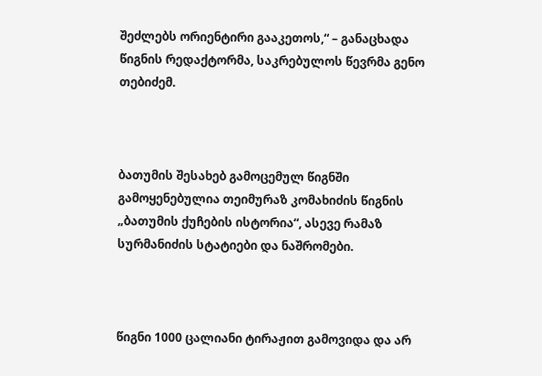შეძლებს ორიენტირი გააკეთოს,“ – განაცხადა წიგნის რედაქტორმა, საკრებულოს წევრმა გენო თებიძემ.



ბათუმის შესახებ გამოცემულ წიგნში გამოყენებულია თეიმურაზ კომახიძის წიგნის „ბათუმის ქუჩების ისტორია“, ასევე რამაზ სურმანიძის სტატიები და ნაშრომები.



წიგნი 1000 ცალიანი ტირაჟით გამოვიდა და არ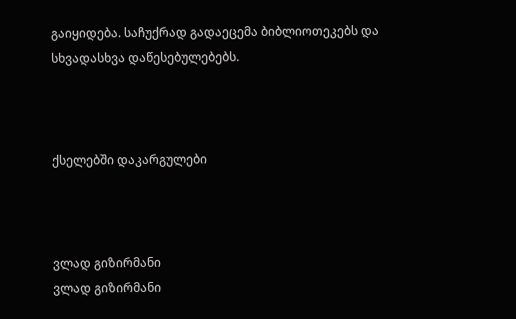გაიყიდება. საჩუქრად გადაეცემა ბიბლიოთეკებს და სხვადასხვა დაწესებულებებს.



ქსელებში დაკარგულები



ვლად გიზირმანი
ვლად გიზირმანი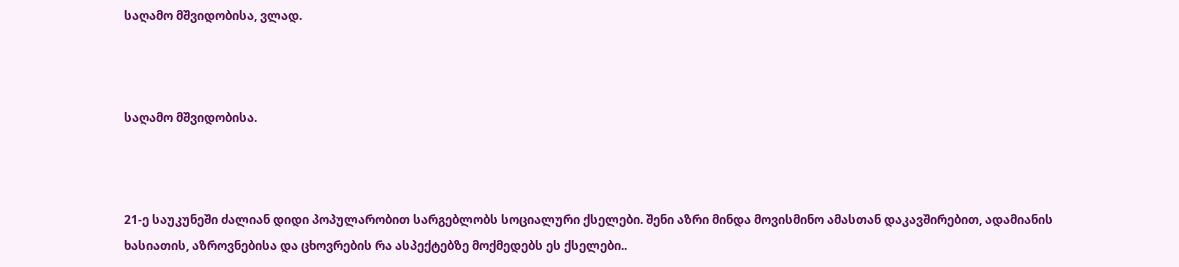საღამო მშვიდობისა, ვლად.



საღამო მშვიდობისა.



21-ე საუკუნეში ძალიან დიდი პოპულარობით სარგებლობს სოციალური ქსელები. შენი აზრი მინდა მოვისმინო ამასთან დაკავშირებით, ადამიანის ხასიათის, აზროვნებისა და ცხოვრების რა ასპექტებზე მოქმედებს ეს ქსელები..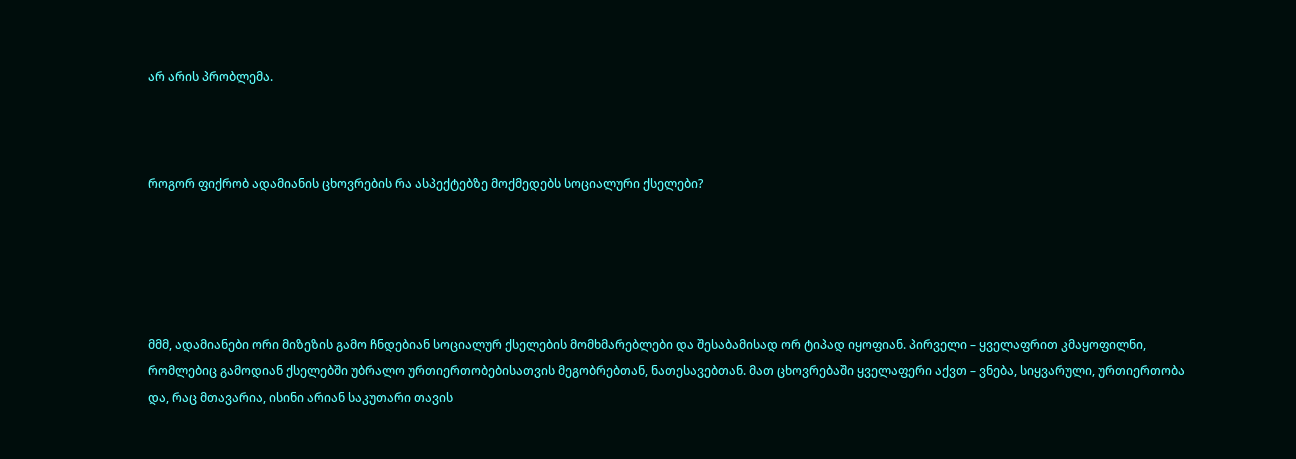არ არის პრობლემა.



როგორ ფიქრობ ადამიანის ცხოვრების რა ასპექტებზე მოქმედებს სოციალური ქსელები?





მმმ, ადამიანები ორი მიზეზის გამო ჩნდებიან სოციალურ ქსელების მომხმარებლები და შესაბამისად ორ ტიპად იყოფიან. პირველი – ყველაფრით კმაყოფილნი, რომლებიც გამოდიან ქსელებში უბრალო ურთიერთობებისათვის მეგობრებთან, ნათესავებთან. მათ ცხოვრებაში ყველაფერი აქვთ – ვნება, სიყვარული, ურთიერთობა და, რაც მთავარია, ისინი არიან საკუთარი თავის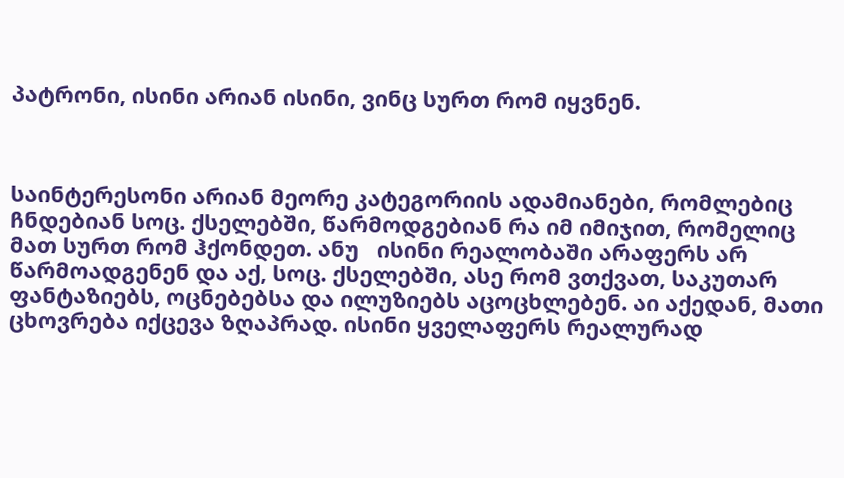პატრონი, ისინი არიან ისინი, ვინც სურთ რომ იყვნენ.



საინტერესონი არიან მეორე კატეგორიის ადამიანები, რომლებიც ჩნდებიან სოც. ქსელებში, წარმოდგებიან რა იმ იმიჯით, რომელიც მათ სურთ რომ ჰქონდეთ. ანუ   ისინი რეალობაში არაფერს არ წარმოადგენენ და აქ, სოც. ქსელებში, ასე რომ ვთქვათ, საკუთარ ფანტაზიებს, ოცნებებსა და ილუზიებს აცოცხლებენ. აი აქედან, მათი ცხოვრება იქცევა ზღაპრად. ისინი ყველაფერს რეალურად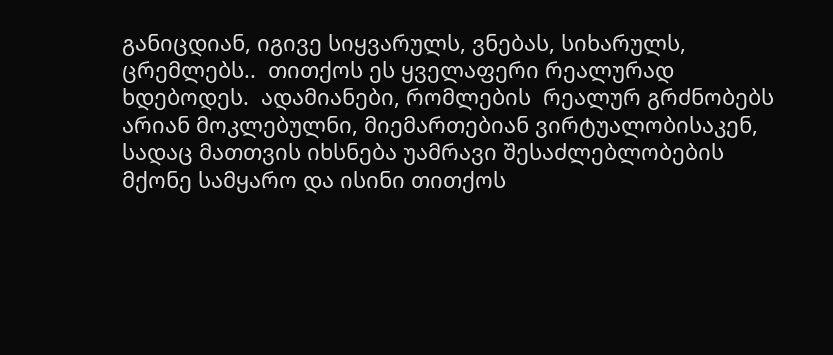განიცდიან, იგივე სიყვარულს, ვნებას, სიხარულს, ცრემლებს..  თითქოს ეს ყველაფერი რეალურად ხდებოდეს.  ადამიანები, რომლების  რეალურ გრძნობებს არიან მოკლებულნი, მიემართებიან ვირტუალობისაკენ, სადაც მათთვის იხსნება უამრავი შესაძლებლობების მქონე სამყარო და ისინი თითქოს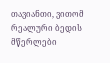თავიანთი, ვითომ რეალური ბედის მწერლები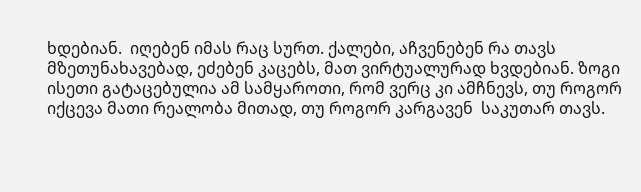ხდებიან.  იღებენ იმას რაც სურთ. ქალები, აჩვენებენ რა თავს მზეთუნახავებად, ეძებენ კაცებს, მათ ვირტუალურად ხვდებიან. ზოგი ისეთი გატაცებულია ამ სამყაროთი, რომ ვერც კი ამჩნევს, თუ როგორ იქცევა მათი რეალობა მითად, თუ როგორ კარგავენ  საკუთარ თავს.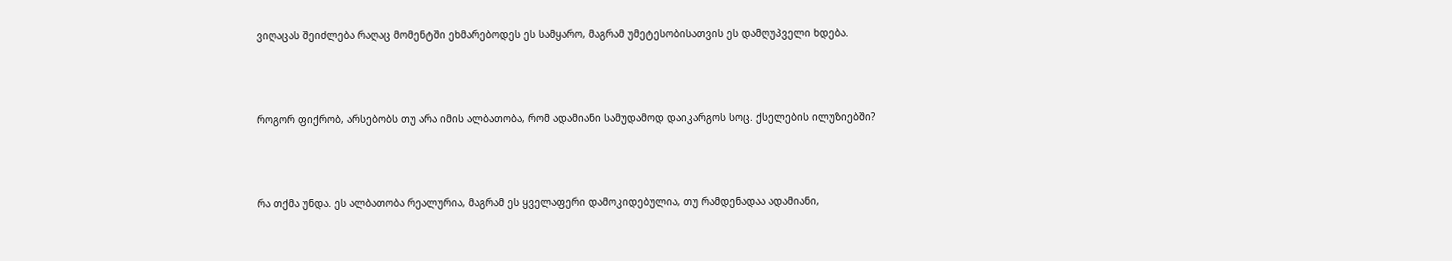ვიღაცას შეიძლება რაღაც მომენტში ეხმარებოდეს ეს სამყარო, მაგრამ უმეტესობისათვის ეს დამღუპველი ხდება.





როგორ ფიქრობ, არსებობს თუ არა იმის ალბათობა, რომ ადამიანი სამუდამოდ დაიკარგოს სოც. ქსელების ილუზიებში?





რა თქმა უნდა. ეს ალბათობა რეალურია, მაგრამ ეს ყველაფერი დამოკიდებულია, თუ რამდენადაა ადამიანი,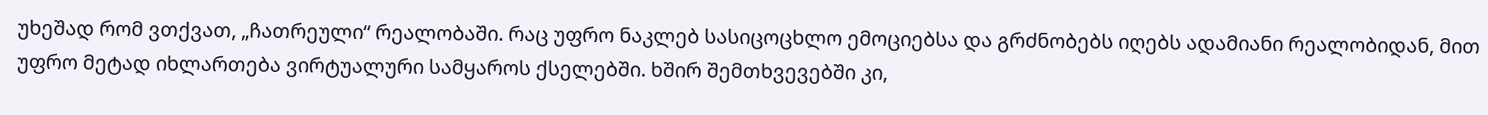უხეშად რომ ვთქვათ, „ჩათრეული“ რეალობაში. რაც უფრო ნაკლებ სასიცოცხლო ემოციებსა და გრძნობებს იღებს ადამიანი რეალობიდან, მით უფრო მეტად იხლართება ვირტუალური სამყაროს ქსელებში. ხშირ შემთხვევებში კი,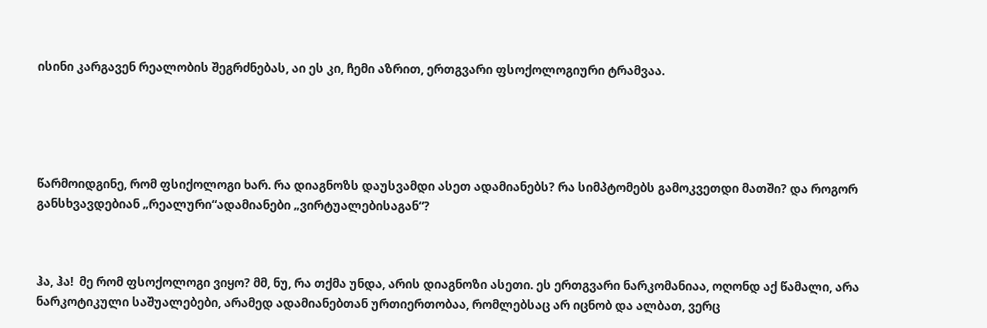ისინი კარგავენ რეალობის შეგრძნებას, აი ეს კი, ჩემი აზრით, ერთგვარი ფსოქოლოგიური ტრამვაა.





წარმოიდგინე, რომ ფსიქოლოგი ხარ. რა დიაგნოზს დაუსვამდი ასეთ ადამიანებს? რა სიმპტომებს გამოკვეთდი მათში? და როგორ განსხვავდებიან „რეალური“ადამიანები „ვირტუალებისაგან“?



ჰა, ჰა!  მე რომ ფსოქოლოგი ვიყო? მმ, ნუ, რა თქმა უნდა, არის დიაგნოზი ასეთი. ეს ერთგვარი ნარკომანიაა, ოღონდ აქ წამალი, არა ნარკოტიკული საშუალებები, არამედ ადამიანებთან ურთიერთობაა, რომლებსაც არ იცნობ და ალბათ, ვერც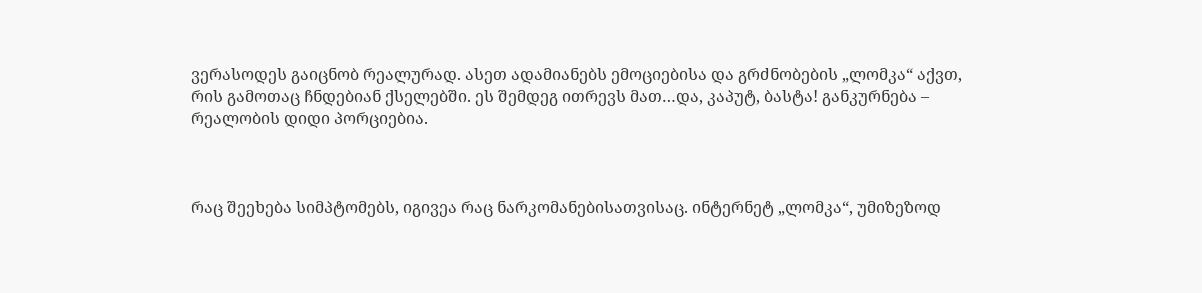ვერასოდეს გაიცნობ რეალურად. ასეთ ადამიანებს ემოციებისა და გრძნობების „ლომკა“ აქვთ, რის გამოთაც ჩნდებიან ქსელებში. ეს შემდეგ ითრევს მათ…და, კაპუტ, ბასტა! განკურნება – რეალობის დიდი პორციებია.



რაც შეეხება სიმპტომებს, იგივეა რაც ნარკომანებისათვისაც. ინტერნეტ „ლომკა“, უმიზეზოდ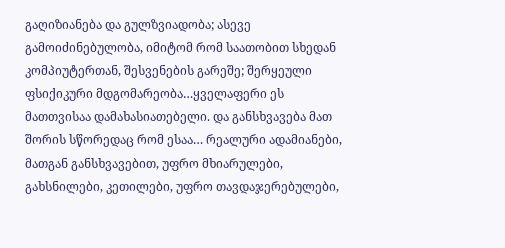გაღიზიანება და გულზვიადობა; ასევე გამოიძინებულობა, იმიტომ რომ საათობით სხედან კომპიუტერთან, შესვენების გარეშე; შერყეული ფსიქიკური მდგომარეობა…ყველაფერი ეს მათთვისაა დამახასიათებელი. და განსხვავება მათ შორის სწორედაც რომ ესაა… რეალური ადამიანები, მათგან განსხვავებით, უფრო მხიარულები, გახსნილები, კეთილები, უფრო თავდაჯერებულები,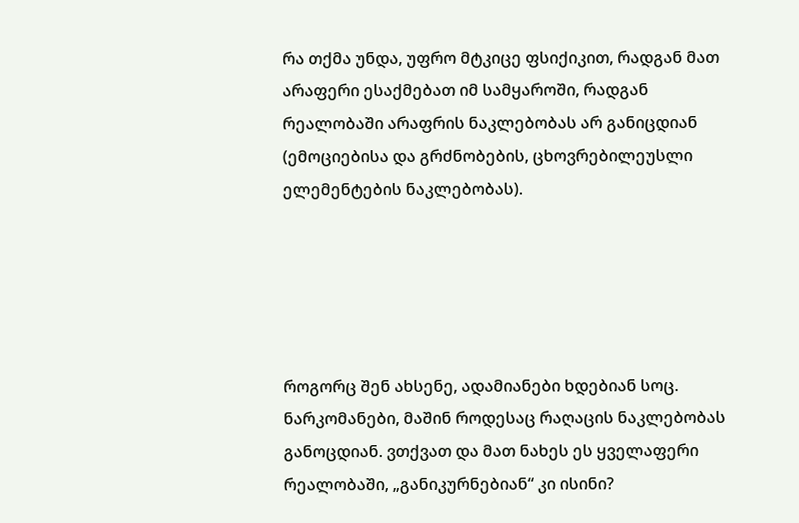რა თქმა უნდა, უფრო მტკიცე ფსიქიკით, რადგან მათ არაფერი ესაქმებათ იმ სამყაროში, რადგან რეალობაში არაფრის ნაკლებობას არ განიცდიან (ემოციებისა და გრძნობების, ცხოვრებილეუსლი ელემენტების ნაკლებობას).





როგორც შენ ახსენე, ადამიანები ხდებიან სოც. ნარკომანები, მაშინ როდესაც რაღაცის ნაკლებობას განოცდიან. ვთქვათ და მათ ნახეს ეს ყველაფერი რეალობაში, „განიკურნებიან“ კი ისინი?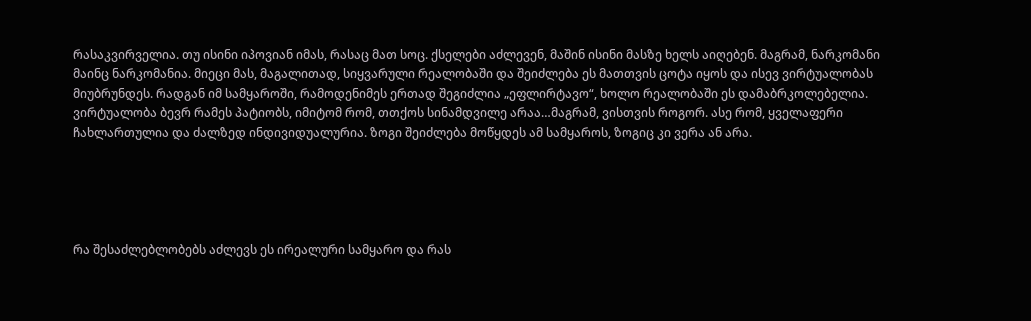რასაკვირველია. თუ ისინი იპოვიან იმას, რასაც მათ სოც. ქსელები აძლევენ, მაშინ ისინი მასზე ხელს აიღებენ. მაგრამ, ნარკომანი მაინც ნარკომანია. მიეცი მას, მაგალითად, სიყვარული რეალობაში და შეიძლება ეს მათთვის ცოტა იყოს და ისევ ვირტუალობას მიუბრუნდეს. რადგან იმ სამყაროში, რამოდენიმეს ერთად შეგიძლია „ეფლირტავო“, ხოლო რეალობაში ეს დამაბრკოლებელია. ვირტუალობა ბევრ რამეს პატიობს, იმიტომ რომ, თთქოს სინამდვილე არაა…მაგრამ, ვისთვის როგორ. ასე რომ, ყველაფერი ჩახლართულია და ძალზედ ინდივიდუალურია. ზოგი შეიძლება მოწყდეს ამ სამყაროს, ზოგიც კი ვერა ან არა.





რა შესაძლებლობებს აძლევს ეს ირეალური სამყარო და რას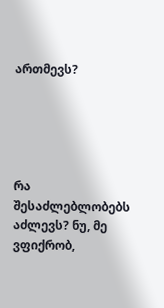ართმევს?





რა შესაძლებლობებს აძლევს? ნუ, მე ვფიქრობ,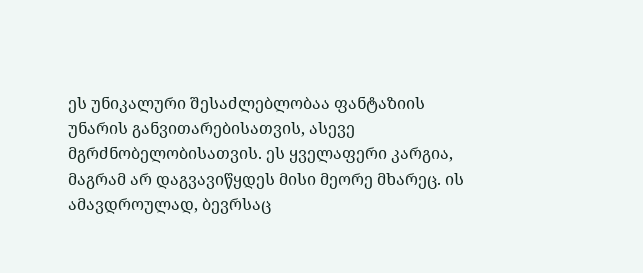ეს უნიკალური შესაძლებლობაა ფანტაზიის უნარის განვითარებისათვის, ასევე მგრძნობელობისათვის. ეს ყველაფერი კარგია, მაგრამ არ დაგვავიწყდეს მისი მეორე მხარეც. ის ამავდროულად, ბევრსაც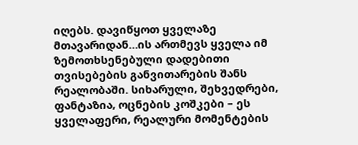იღებს. დავიწყოთ ყველაზე მთავარიდან…ის ართმევს ყველა იმ ზემოთხსენებული დადებითი თვისებების განვითარების შანს რეალობაში. სიხარული, შეხვედრები, ფანტაზია, ოცნების კოშკები – ეს ყველაფერი, რეალური მომენტების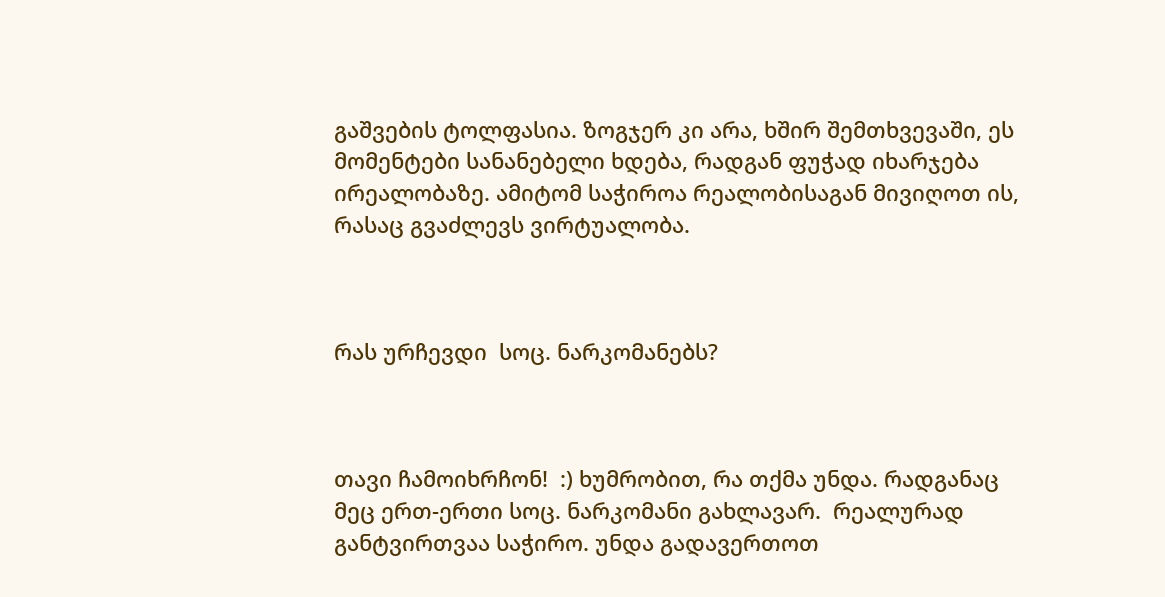გაშვების ტოლფასია. ზოგჯერ კი არა, ხშირ შემთხვევაში, ეს მომენტები სანანებელი ხდება, რადგან ფუჭად იხარჯება ირეალობაზე. ამიტომ საჭიროა რეალობისაგან მივიღოთ ის, რასაც გვაძლევს ვირტუალობა.



რას ურჩევდი  სოც. ნარკომანებს?



თავი ჩამოიხრჩონ!  :) ხუმრობით, რა თქმა უნდა. რადგანაც მეც ერთ-ერთი სოც. ნარკომანი გახლავარ.  რეალურად განტვირთვაა საჭირო. უნდა გადავერთოთ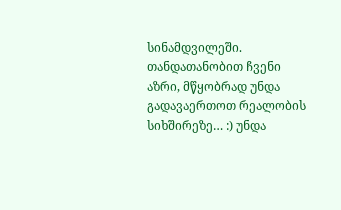სინამდვილეში. თანდათანობით ჩვენი აზრი, მწყობრად უნდა გადავაერთოთ რეალობის სიხშირეზე… :) უნდა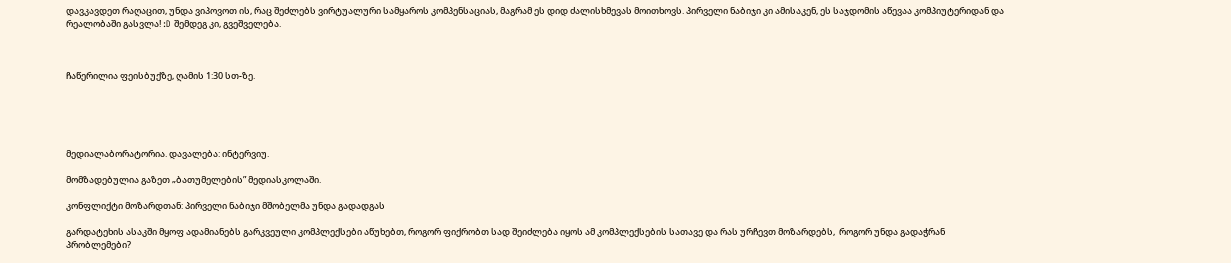დავკავდეთ რაღაცით, უნდა ვიპოვოთ ის, რაც შეძლებს ვირტუალური სამყაროს კომპენსაციას, მაგრამ ეს დიდ ძალისხმევას მოითხოვს. პირველი ნაბიჯი კი ამისაკენ, ეს საჯდომის აწევაა კომპიუტერიდან და რეალობაში გასვლა! :D შემდეგ კი, გვეშველება.



ჩაწერილია ფეისბუქზე, ღამის 1:30 სთ-ზე.





მედიალაბორატორია. დავალება: ინტერვიუ.

მომზადებულია გაზეთ „ბათუმელების” მედიასკოლაში.

კონფლიქტი მოზარდთან: პირველი ნაბიჯი მშობელმა უნდა გადადგას

გარდატეხის ასაკში მყოფ ადამიანებს გარკვეული კომპლექსები აწუხებთ, როგორ ფიქრობთ სად შეიძლება იყოს ამ კომპლექსების სათავე და რას ურჩევთ მოზარდებს,  როგორ უნდა გადაჭრან პრობლემები?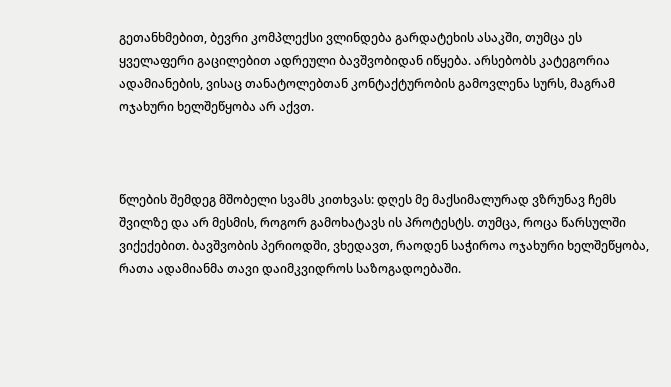გეთანხმებით, ბევრი კომპლექსი ვლინდება გარდატეხის ასაკში, თუმცა ეს ყველაფერი გაცილებით ადრეული ბავშვობიდან იწყება. არსებობს კატეგორია ადამიანების, ვისაც თანატოლებთან კონტაქტურობის გამოვლენა სურს, მაგრამ ოჯახური ხელშეწყობა არ აქვთ.



წლების შემდეგ მშობელი სვამს კითხვას: დღეს მე მაქსიმალურად ვზრუნავ ჩემს შვილზე და არ მესმის, როგორ გამოხატავს ის პროტესტს. თუმცა, როცა წარსულში ვიქექებით. ბავშვობის პერიოდში, ვხედავთ, რაოდენ საჭიროა ოჯახური ხელშეწყობა, რათა ადამიანმა თავი დაიმკვიდროს საზოგადოებაში.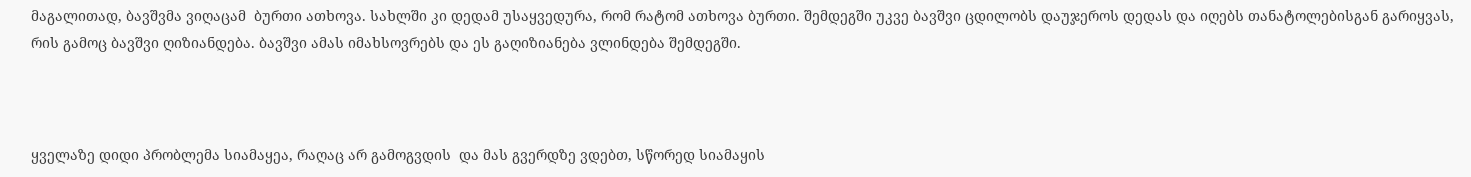მაგალითად, ბავშვმა ვიღაცამ  ბურთი ათხოვა. სახლში კი დედამ უსაყვედურა, რომ რატომ ათხოვა ბურთი. შემდეგში უკვე ბავშვი ცდილობს დაუჯეროს დედას და იღებს თანატოლებისგან გარიყვას, რის გამოც ბავშვი ღიზიანდება. ბავშვი ამას იმახსოვრებს და ეს გაღიზიანება ვლინდება შემდეგში.



ყველაზე დიდი პრობლემა სიამაყეა, რაღაც არ გამოგვდის  და მას გვერდზე ვდებთ, სწორედ სიამაყის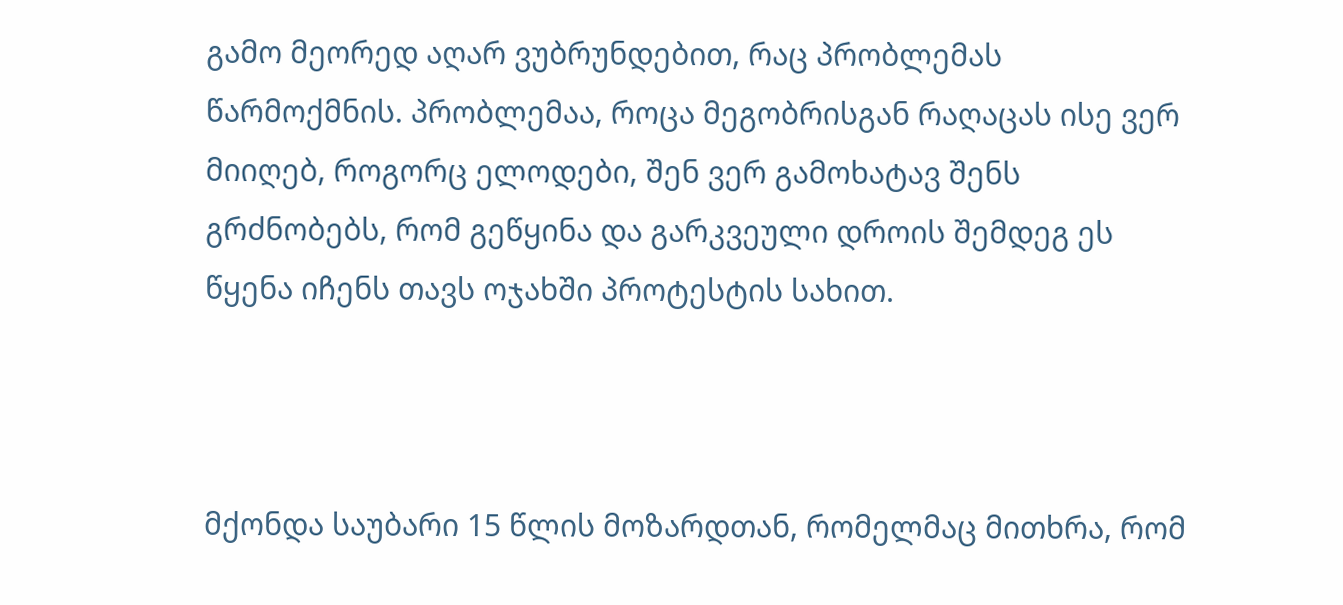გამო მეორედ აღარ ვუბრუნდებით, რაც პრობლემას წარმოქმნის. პრობლემაა, როცა მეგობრისგან რაღაცას ისე ვერ მიიღებ, როგორც ელოდები, შენ ვერ გამოხატავ შენს გრძნობებს, რომ გეწყინა და გარკვეული დროის შემდეგ ეს წყენა იჩენს თავს ოჯახში პროტესტის სახით.



მქონდა საუბარი 15 წლის მოზარდთან, რომელმაც მითხრა, რომ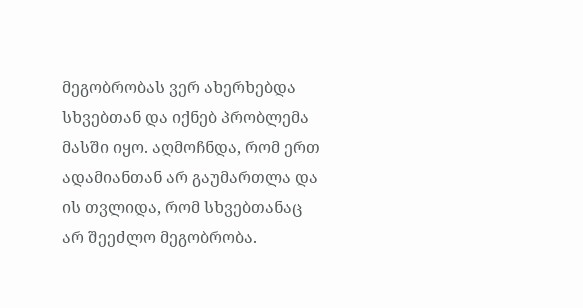მეგობრობას ვერ ახერხებდა სხვებთან და იქნებ პრობლემა მასში იყო. აღმოჩნდა, რომ ერთ ადამიანთან არ გაუმართლა და ის თვლიდა, რომ სხვებთანაც არ შეეძლო მეგობრობა.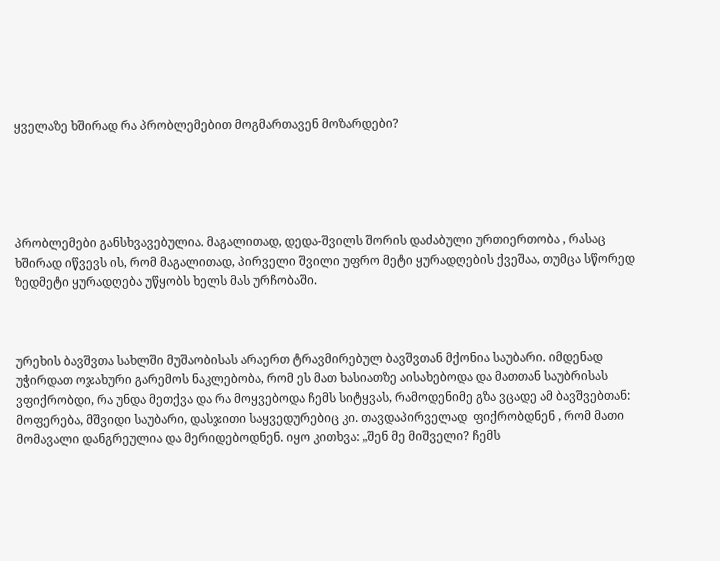ყველაზე ხშირად რა პრობლემებით მოგმართავენ მოზარდები?





პრობლემები განსხვავებულია. მაგალითად, დედა-შვილს შორის დაძაბული ურთიერთობა , რასაც ხშირად იწვევს ის, რომ მაგალითად, პირველი შვილი უფრო მეტი ყურადღების ქვეშაა, თუმცა სწორედ ზედმეტი ყურადღება უწყობს ხელს მას ურჩობაში.



ურეხის ბავშვთა სახლში მუშაობისას არაერთ ტრავმირებულ ბავშვთან მქონია საუბარი. იმდენად უჭირდათ ოჯახური გარემოს ნაკლებობა, რომ ეს მათ ხასიათზე აისახებოდა და მათთან საუბრისას ვფიქრობდი, რა უნდა მეთქვა და რა მოყვებოდა ჩემს სიტყვას, რამოდენიმე გზა ვცადე ამ ბავშვებთან: მოფერება, მშვიდი საუბარი, დასჯითი საყვედურებიც კი. თავდაპირველად  ფიქრობდნენ , რომ მათი მომავალი დანგრეულია და მერიდებოდნენ. იყო კითხვა: „შენ მე მიშველი? ჩემს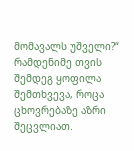მომავალს უშველი?“  რამდენიმე თვის შემდეგ ყოფილა შემთხვევა, როცა ცხოვრებაზე აზრი შეცვლიათ.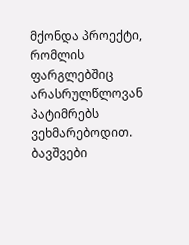მქონდა პროექტი, რომლის ფარგლებშიც არასრულწლოვან პატიმრებს ვეხმარებოდით. ბავშვები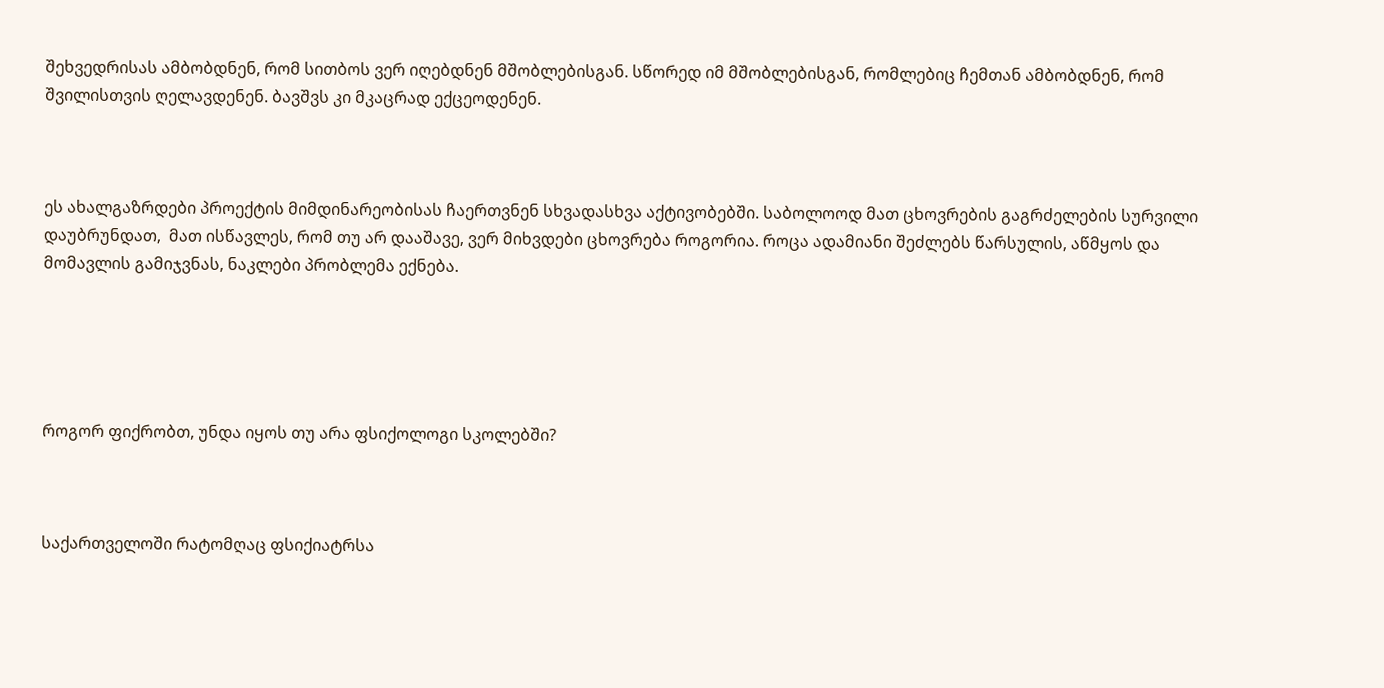შეხვედრისას ამბობდნენ, რომ სითბოს ვერ იღებდნენ მშობლებისგან. სწორედ იმ მშობლებისგან, რომლებიც ჩემთან ამბობდნენ, რომ შვილისთვის ღელავდენენ. ბავშვს კი მკაცრად ექცეოდენენ.



ეს ახალგაზრდები პროექტის მიმდინარეობისას ჩაერთვნენ სხვადასხვა აქტივობებში. საბოლოოდ მათ ცხოვრების გაგრძელების სურვილი დაუბრუნდათ,  მათ ისწავლეს, რომ თუ არ დააშავე, ვერ მიხვდები ცხოვრება როგორია. როცა ადამიანი შეძლებს წარსულის, აწმყოს და მომავლის გამიჯვნას, ნაკლები პრობლემა ექნება.





როგორ ფიქრობთ, უნდა იყოს თუ არა ფსიქოლოგი სკოლებში?



საქართველოში რატომღაც ფსიქიატრსა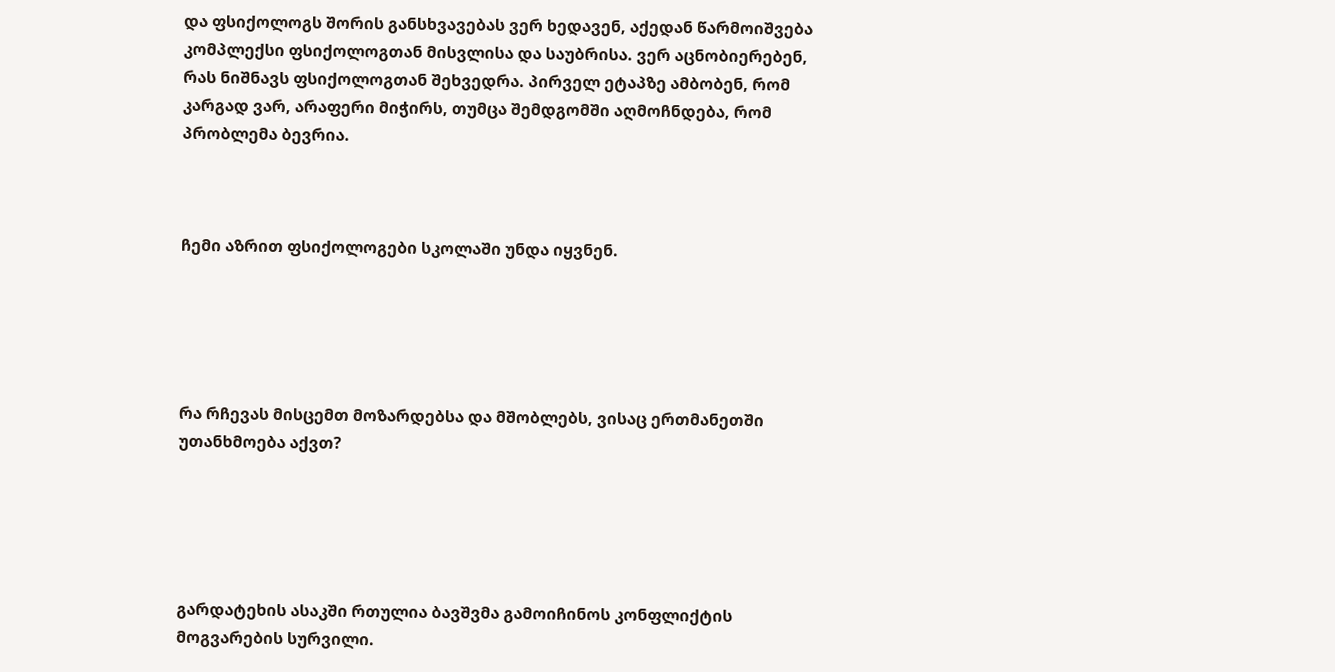და ფსიქოლოგს შორის განსხვავებას ვერ ხედავენ, აქედან წარმოიშვება კომპლექსი ფსიქოლოგთან მისვლისა და საუბრისა. ვერ აცნობიერებენ, რას ნიშნავს ფსიქოლოგთან შეხვედრა. პირველ ეტაპზე ამბობენ, რომ  კარგად ვარ, არაფერი მიჭირს, თუმცა შემდგომში აღმოჩნდება, რომ პრობლემა ბევრია.



ჩემი აზრით ფსიქოლოგები სკოლაში უნდა იყვნენ.





რა რჩევას მისცემთ მოზარდებსა და მშობლებს, ვისაც ერთმანეთში უთანხმოება აქვთ?





გარდატეხის ასაკში რთულია ბავშვმა გამოიჩინოს კონფლიქტის მოგვარების სურვილი.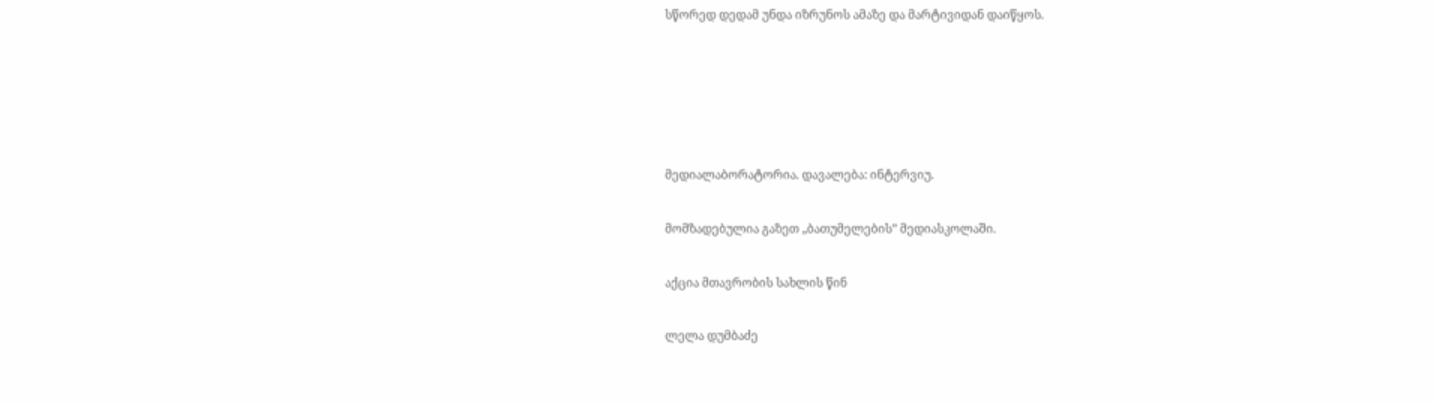სწორედ დედამ უნდა იზრუნოს ამაზე და მარტივიდან დაიწყოს.





მედიალაბორატორია. დავალება: ინტერვიუ.

მომზადებულია გაზეთ „ბათუმელების” მედიასკოლაში.

აქცია მთავრობის სახლის წინ

ლელა დუმბაძე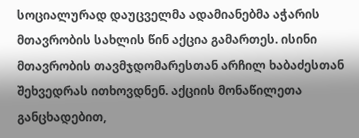სოციალურად დაუცველმა ადამიანებმა აჭარის მთავრობის სახლის წინ აქცია გამართეს. ისინი მთავრობის თავმჯდომარესთან არჩილ ხაბაძესთან შეხვედრას ითხოვდნენ. აქციის მონაწილეთა განცხადებით,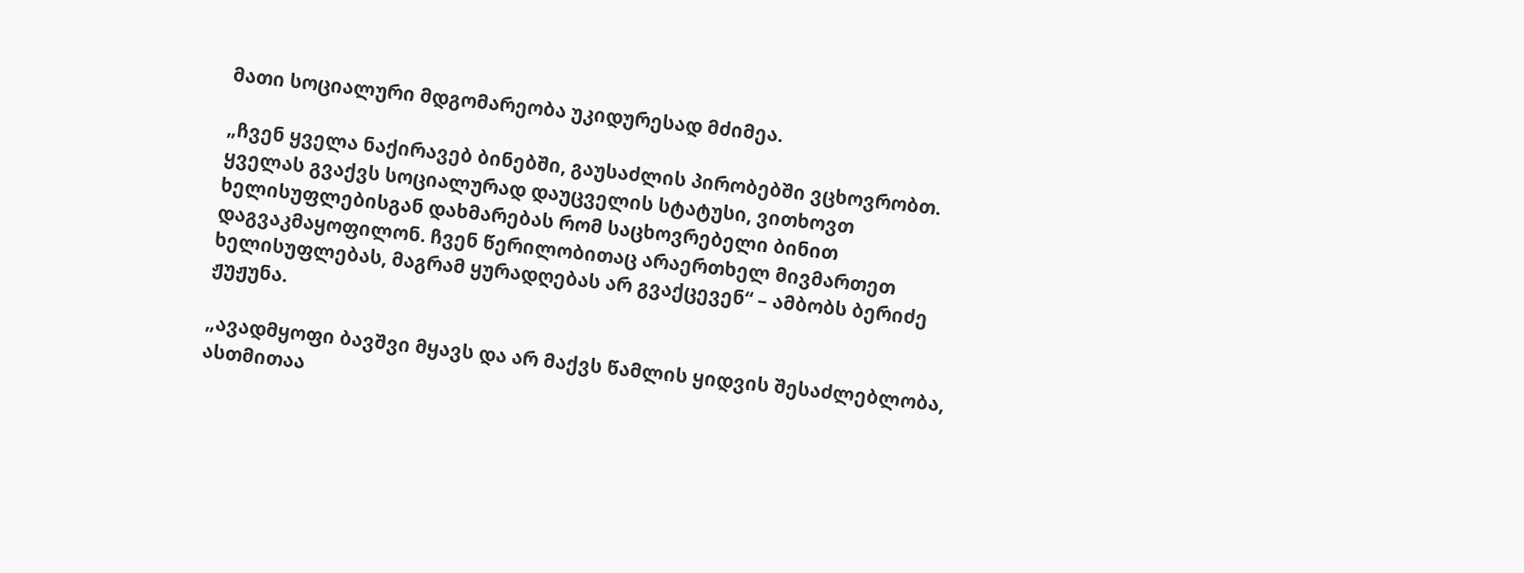მათი სოციალური მდგომარეობა უკიდურესად მძიმეა.

„ჩვენ ყველა ნაქირავებ ბინებში, გაუსაძლის პირობებში ვცხოვრობთ. ყველას გვაქვს სოციალურად დაუცველის სტატუსი, ვითხოვთ ხელისუფლებისგან დახმარებას რომ საცხოვრებელი ბინით დაგვაკმაყოფილონ. ჩვენ წერილობითაც არაერთხელ მივმართეთ ხელისუფლებას, მაგრამ ყურადღებას არ გვაქცევენ“ – ამბობს ბერიძე ჟუჟუნა.

„ავადმყოფი ბავშვი მყავს და არ მაქვს წამლის ყიდვის შესაძლებლობა, ასთმითაა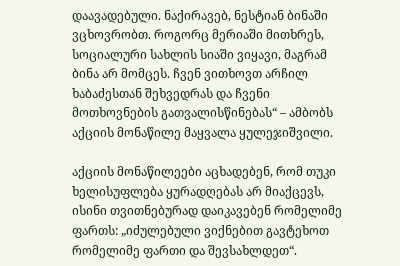დაავადებული. ნაქირავებ, ნესტიან ბინაში ვცხოვრობთ. როგორც მერიაში მითხრეს, სოციალური სახლის სიაში ვიყავი, მაგრამ ბინა არ მომცეს. ჩვენ ვითხოვთ არჩილ ხაბაძესთან შეხვედრას და ჩვენი მოთხოვნების გათვალისწინებას“ – ამბობს აქციის მონაწილე მაყვალა ყულეჯიშვილი.

აქციის მონაწილეები აცხადებენ, რომ თუკი ხელისუფლება ყურადღებას არ მიაქცევს, ისინი თვითნებურად დაიკავებენ რომელიმე ფართს: „იძულებული ვიქნებით გავტეხოთ რომელიმე ფართი და შევსახლდეთ“.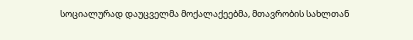სოციალურად დაუცველმა მოქალაქეებმა, მთავრობის სახლთან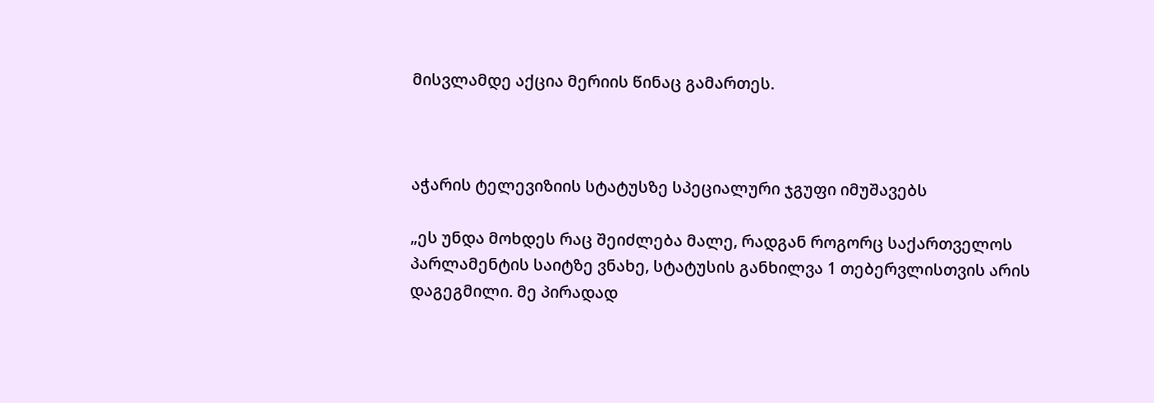მისვლამდე აქცია მერიის წინაც გამართეს.



აჭარის ტელევიზიის სტატუსზე სპეციალური ჯგუფი იმუშავებს

„ეს უნდა მოხდეს რაც შეიძლება მალე, რადგან როგორც საქართველოს პარლამენტის საიტზე ვნახე, სტატუსის განხილვა 1 თებერვლისთვის არის დაგეგმილი. მე პირადად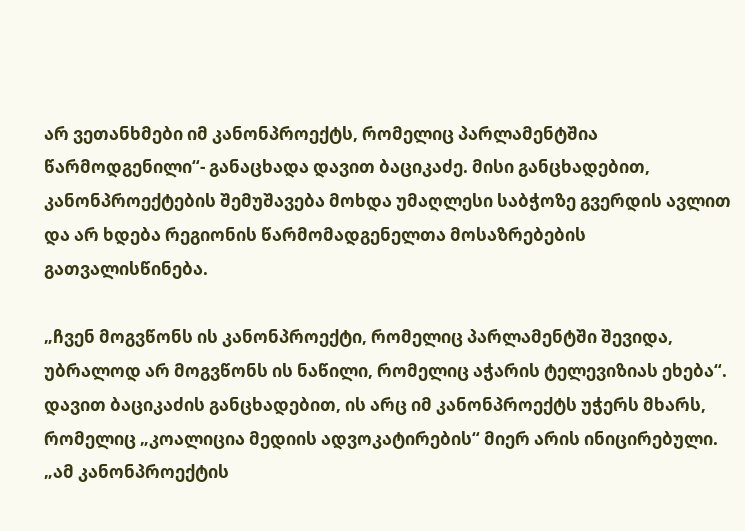არ ვეთანხმები იმ კანონპროექტს, რომელიც პარლამენტშია წარმოდგენილი“- განაცხადა დავით ბაციკაძე. მისი განცხადებით, კანონპროექტების შემუშავება მოხდა უმაღლესი საბჭოზე გვერდის ავლით და არ ხდება რეგიონის წარმომადგენელთა მოსაზრებების გათვალისწინება.

„ჩვენ მოგვწონს ის კანონპროექტი, რომელიც პარლამენტში შევიდა, უბრალოდ არ მოგვწონს ის ნაწილი, რომელიც აჭარის ტელევიზიას ეხება“. დავით ბაციკაძის განცხადებით, ის არც იმ კანონპროექტს უჭერს მხარს, რომელიც „კოალიცია მედიის ადვოკატირების“ მიერ არის ინიცირებული.  „ამ კანონპროექტის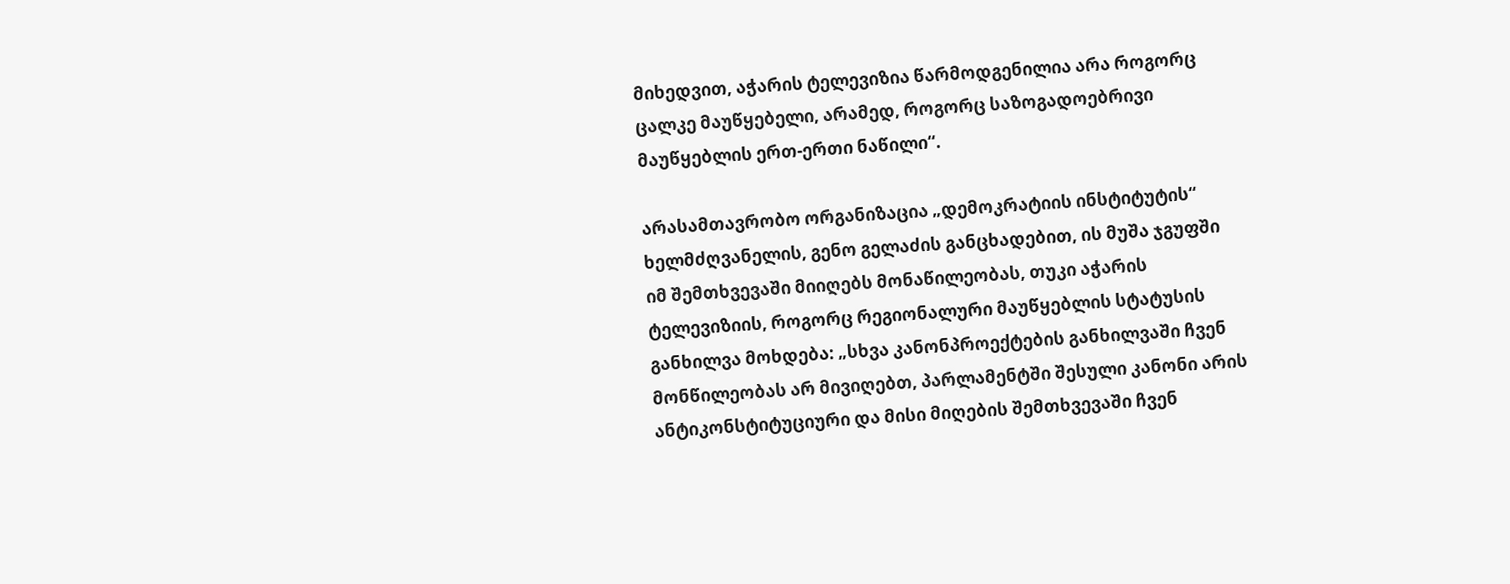მიხედვით, აჭარის ტელევიზია წარმოდგენილია არა როგორც ცალკე მაუწყებელი, არამედ, როგორც საზოგადოებრივი მაუწყებლის ერთ-ერთი ნაწილი“.

არასამთავრობო ორგანიზაცია „დემოკრატიის ინსტიტუტის“ ხელმძღვანელის, გენო გელაძის განცხადებით, ის მუშა ჯგუფში იმ შემთხვევაში მიიღებს მონაწილეობას, თუკი აჭარის ტელევიზიის, როგორც რეგიონალური მაუწყებლის სტატუსის განხილვა მოხდება: „სხვა კანონპროექტების განხილვაში ჩვენ მონწილეობას არ მივიღებთ, პარლამენტში შესული კანონი არის ანტიკონსტიტუციური და მისი მიღების შემთხვევაში ჩვენ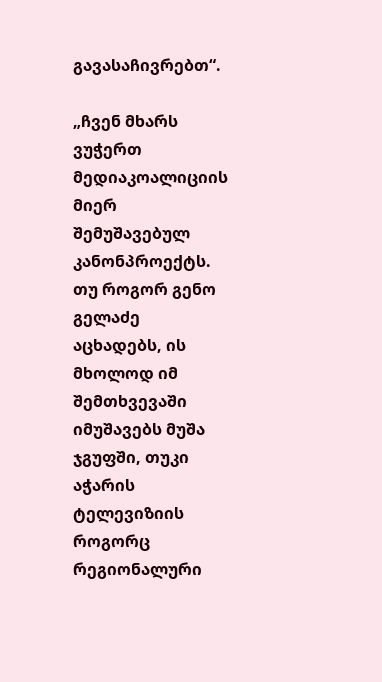გავასაჩივრებთ“.

„ჩვენ მხარს ვუჭერთ მედიაკოალიციის მიერ შემუშავებულ კანონპროექტს. თუ როგორ გენო გელაძე აცხადებს, ის მხოლოდ იმ შემთხვევაში იმუშავებს მუშა ჯგუფში, თუკი აჭარის ტელევიზიის როგორც რეგიონალური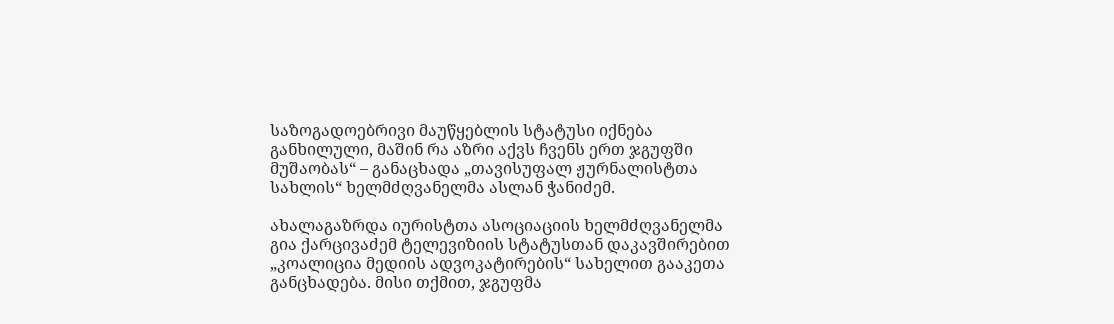საზოგადოებრივი მაუწყებლის სტატუსი იქნება განხილული, მაშინ რა აზრი აქვს ჩვენს ერთ ჯგუფში მუშაობას“ – განაცხადა „თავისუფალ ჟურნალისტთა სახლის“ ხელმძღვანელმა ასლან ჭანიძემ.

ახალაგაზრდა იურისტთა ასოციაციის ხელმძღვანელმა გია ქარცივაძემ ტელევიზიის სტატუსთან დაკავშირებით „კოალიცია მედიის ადვოკატირების“ სახელით გააკეთა განცხადება. მისი თქმით, ჯგუფმა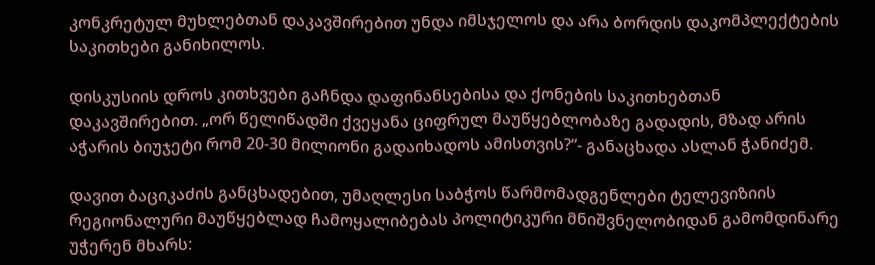კონკრეტულ მუხლებთან დაკავშირებით უნდა იმსჯელოს და არა ბორდის დაკომპლექტების საკითხები განიხილოს.

დისკუსიის დროს კითხვები გაჩნდა დაფინანსებისა და ქონების საკითხებთან დაკავშირებით. „ორ წელიწადში ქვეყანა ციფრულ მაუწყებლობაზე გადადის, მზად არის აჭარის ბიუჯეტი რომ 20-30 მილიონი გადაიხადოს ამისთვის?“- განაცხადა ასლან ჭანიძემ.

დავით ბაციკაძის განცხადებით, უმაღლესი საბჭოს წარმომადგენლები ტელევიზიის რეგიონალური მაუწყებლად ჩამოყალიბებას პოლიტიკური მნიშვნელობიდან გამომდინარე უჭერენ მხარს: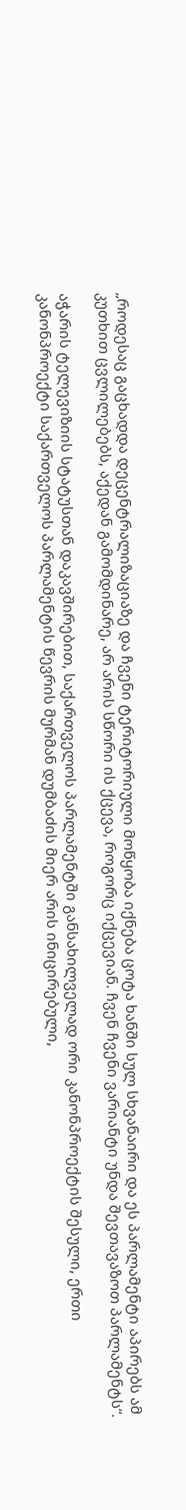„როდესაც გაცხადდა დეცენტრალიზაციაზე და ჩვენი ტერიტორიული მოწყობა იქნება ცოტა ხანში სულ სხვანაირი და ეს პარლამენტი აპირებს ამ კუთხით ცვლილებებს, აქედან გამომდინარე, არ არის სწორი ის ქცევა, როგორც იქცევიან. ჩვენ ჩვენი ვარიანტი უნდა შევთავაზოთ პარლამენტს“.

აჭარის ტელევიზიის სტატუსთან დაკავშირებით, საქართველოს პარლამენტში განსახილველად ორი კანონპროექტის შესული, ერთი კანონპროექტი საქართველოს პარლამენტის წევრის მურმან დუმბაძის მიერ არის ინიცირებული,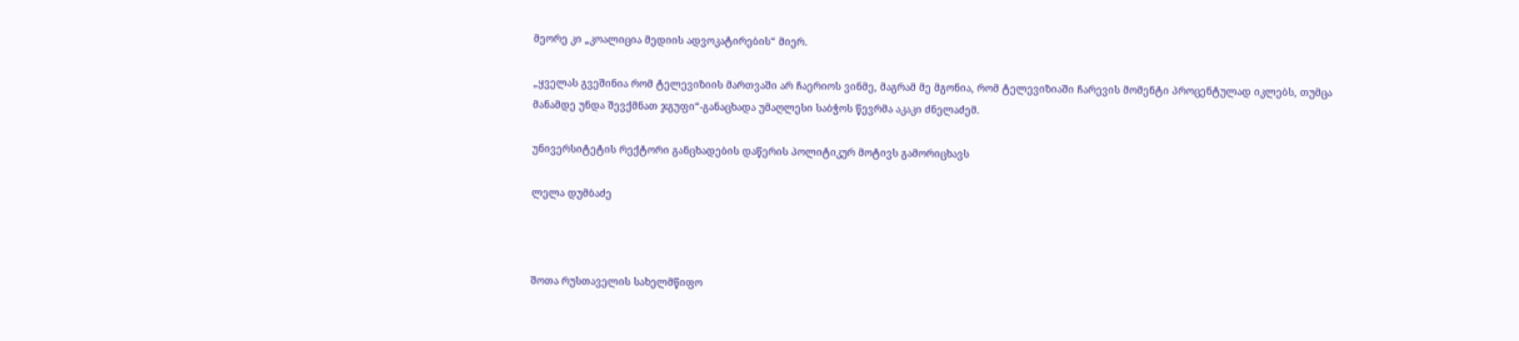მეორე კი „კოალიცია მედიის ადვოკატირების“ მიერ.

„ყველას გვეშინია რომ ტელევიზიის მართვაში არ ჩაერიოს ვინმე, მაგრამ მე მგონია, რომ ტელევიზიაში ჩარევის მომენტი პროცენტულად იკლებს, თუმცა მანამდე უნდა შევქმნათ ჯგუფი“-განაცხადა უმაღლესი საბჭოს წევრმა აკაკი ძნელაძემ.

უნივერსიტეტის რექტორი განცხადების დაწერის პოლიტიკურ მოტივს გამორიცხავს

ლელა დუმბაძე



შოთა რუსთაველის სახელმწიფო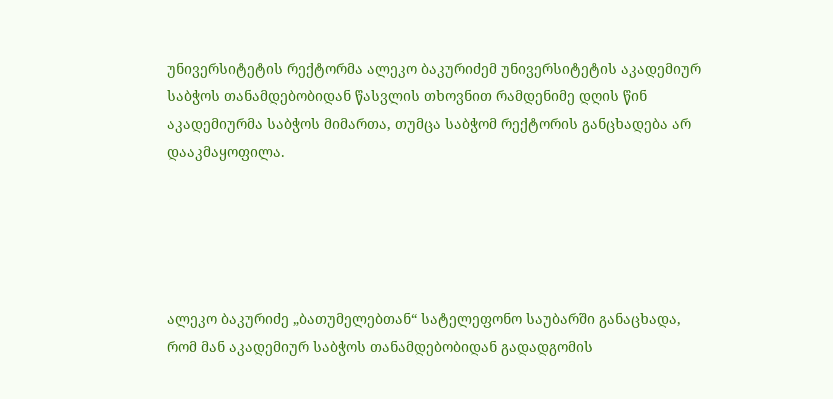უნივერსიტეტის რექტორმა ალეკო ბაკურიძემ უნივერსიტეტის აკადემიურ საბჭოს თანამდებობიდან წასვლის თხოვნით რამდენიმე დღის წინ აკადემიურმა საბჭოს მიმართა, თუმცა საბჭომ რექტორის განცხადება არ დააკმაყოფილა.





ალეკო ბაკურიძე „ბათუმელებთან“ სატელეფონო საუბარში განაცხადა, რომ მან აკადემიურ საბჭოს თანამდებობიდან გადადგომის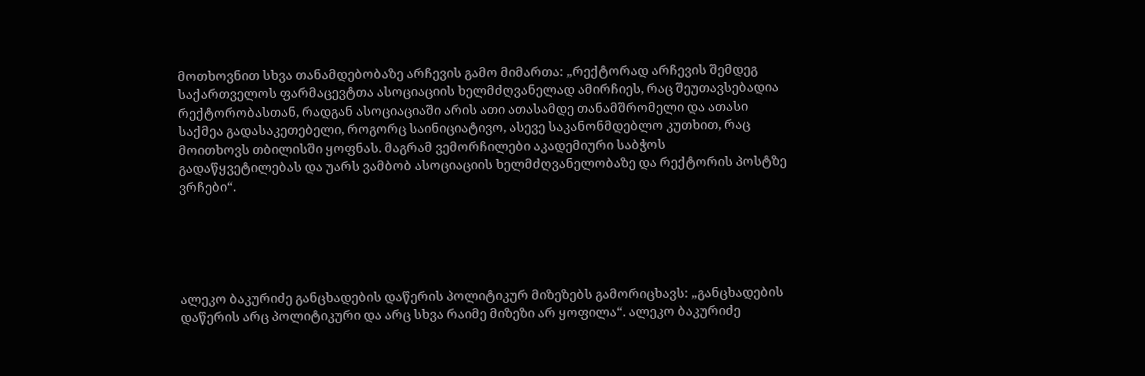მოთხოვნით სხვა თანამდებობაზე არჩევის გამო მიმართა: „რექტორად არჩევის შემდეგ საქართველოს ფარმაცევტთა ასოციაციის ხელმძღვანელად ამირჩიეს, რაც შეუთავსებადია რექტორობასთან, რადგან ასოციაციაში არის ათი ათასამდე თანამშრომელი და ათასი საქმეა გადასაკეთებელი, როგორც საინიციატივო, ასევე საკანონმდებლო კუთხით, რაც მოითხოვს თბილისში ყოფნას. მაგრამ ვემორჩილები აკადემიური საბჭოს გადაწყვეტილებას და უარს ვამბობ ასოციაციის ხელმძღვანელობაზე და რექტორის პოსტზე ვრჩები“.





ალეკო ბაკურიძე განცხადების დაწერის პოლიტიკურ მიზეზებს გამორიცხავს: „განცხადების დაწერის არც პოლიტიკური და არც სხვა რაიმე მიზეზი არ ყოფილა“. ალეკო ბაკურიძე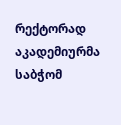რექტორად აკადემიურმა საბჭომ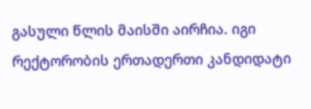გასული წლის მაისში აირჩია. იგი რექტორობის ერთადერთი კანდიდატი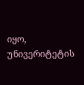იყო, უნივერიტეტის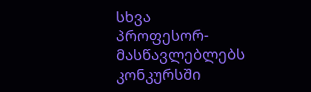სხვა პროფესორ-მასწავლებლებს კონკურსში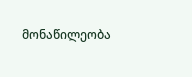მონაწილეობა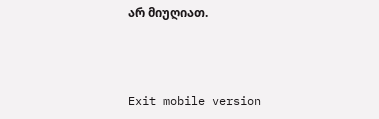არ მიუღიათ.



Exit mobile version